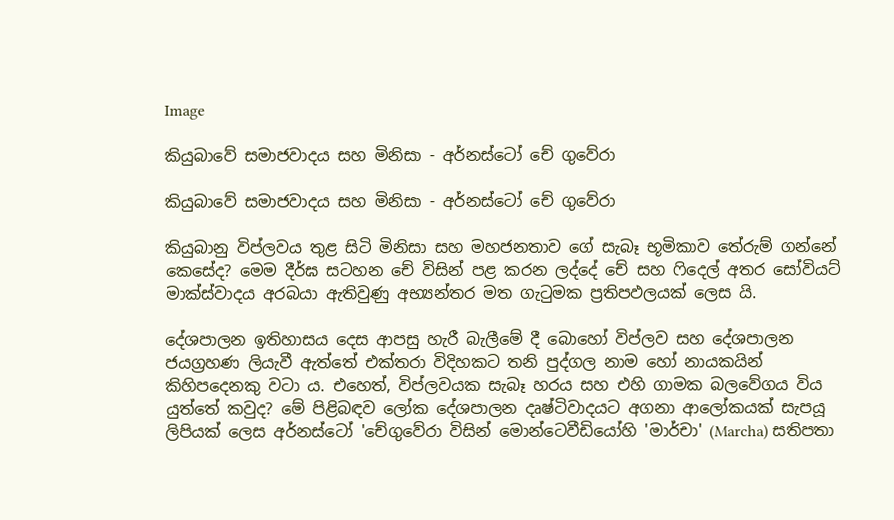Image

කියුබාවේ සමාජවාදය සහ මිනිසා - අර්නස්ටෝ චේ ගුවේරා

කියුබාවේ සමාජවාදය සහ මිනිසා - අර්නස්ටෝ චේ ගුවේරා

කියුබානු විප්ලවය තුළ සිටි මිනිසා සහ මහජනතාව ගේ සැබෑ භූමිකාව තේරුම් ගන්නේ කෙසේද? මෙම දීර්ඝ සටහන චේ විසින් පළ කරන ලද්දේ චේ සහ ෆිදෙල් අතර සෝවියට් මාක්ස්වාදය අරබයා ඇතිවුණු අභ්‍යන්තර මත ගැටුමක ප්‍රතිපඵලයක් ලෙස යි.

දේශපාලන ඉතිහාසය දෙස ආපසු හැරී බැලීමේ දී බොහෝ විප්ලව සහ දේශපාලන ජයග්‍රහණ ලියැවී ඇත්තේ එක්තරා විදිහකට තනි පුද්ගල නාම හෝ නායකයින් කිහිපදෙනකු වටා ය. එහෙත්, විප්ලවයක සැබෑ හරය සහ එහි ගාමක බලවේගය විය යුත්තේ කවුද? මේ පිළිබඳව ලෝක දේශපාලන දෘෂ්ටිවාදයට අගනා ආලෝකයක් සැපයූ ලිපියක් ලෙස අර්නස්ටෝ 'චේගුවේරා විසින් මොන්ටෙවීඩියෝහි 'මාර්චා' (Marcha) සතිපතා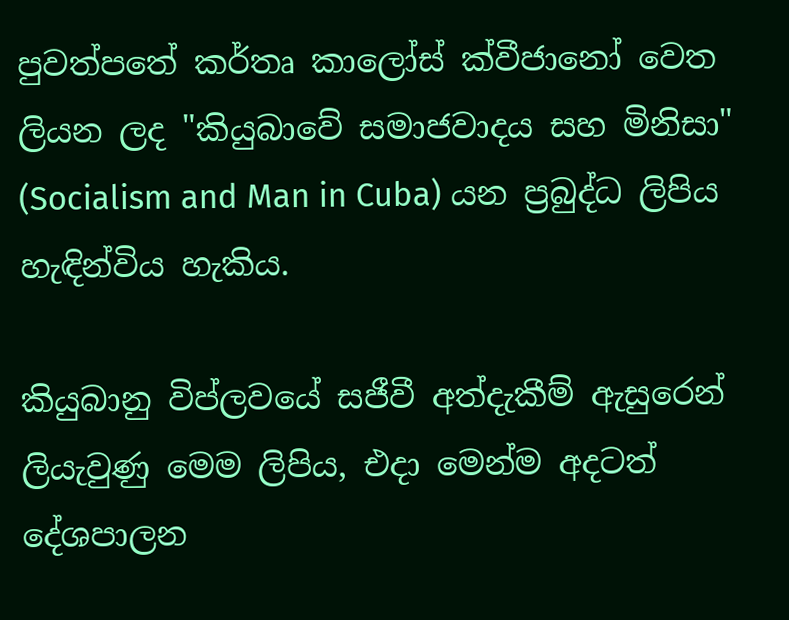පුවත්පතේ කර්තෘ කාලෝස් ක්වීජානෝ වෙත ලියන ලද "කියුබාවේ සමාජවාදය සහ මිනිසා" (Socialism and Man in Cuba) යන ප්‍රබුද්ධ ලිපිය හැඳින්විය හැකිය.

කියුබානු විප්ලවයේ සජීවී අත්දැකීම් ඇසුරෙන් ලියැවුණු මෙම ලිපිය, එදා මෙන්ම අදටත් දේශපාලන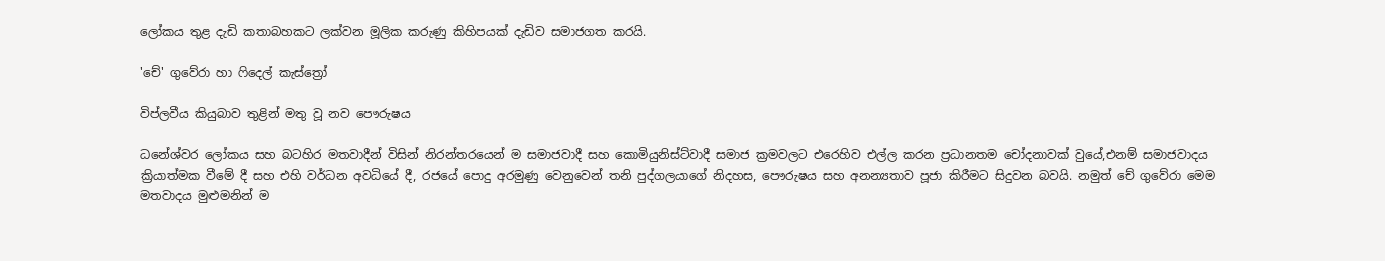ලෝකය තුළ දැඩි කතාබහකට ලක්වන මූලික කරුණු කිහිපයක් දැඩිව සමාජගත කරයි.

'චේ' ගුවේරා හා ෆිදෙල් කැස්ත්‍රෝ

විප්ලවීය කියුබාව තුළින් මතු වූ නව පෞරුෂය

ධනේශ්වර ලෝකය සහ බටහිර මතවාදීන් විසින් නිරන්තරයෙන් ම සමාජවාදී සහ කොමියුනිස්ට්වාදී සමාජ ක්‍රමවලට එරෙහිව එල්ල කරන ප්‍රධානතම චෝදනාවක් වුයේ,එනම් සමාජවාදය ක්‍රියාත්මක වීමේ දී සහ එහි වර්ධන අවධියේ දී, රජයේ පොදු අරමුණු වෙනුවෙන් තනි පුද්ගලයාගේ නිදහස, පෞරුෂය සහ අනන්‍යතාව පූජා කිරීමට සිදුවන බවයි. නමුත් චේ ගුවේරා මෙම මතවාදය මුළුමනින් ම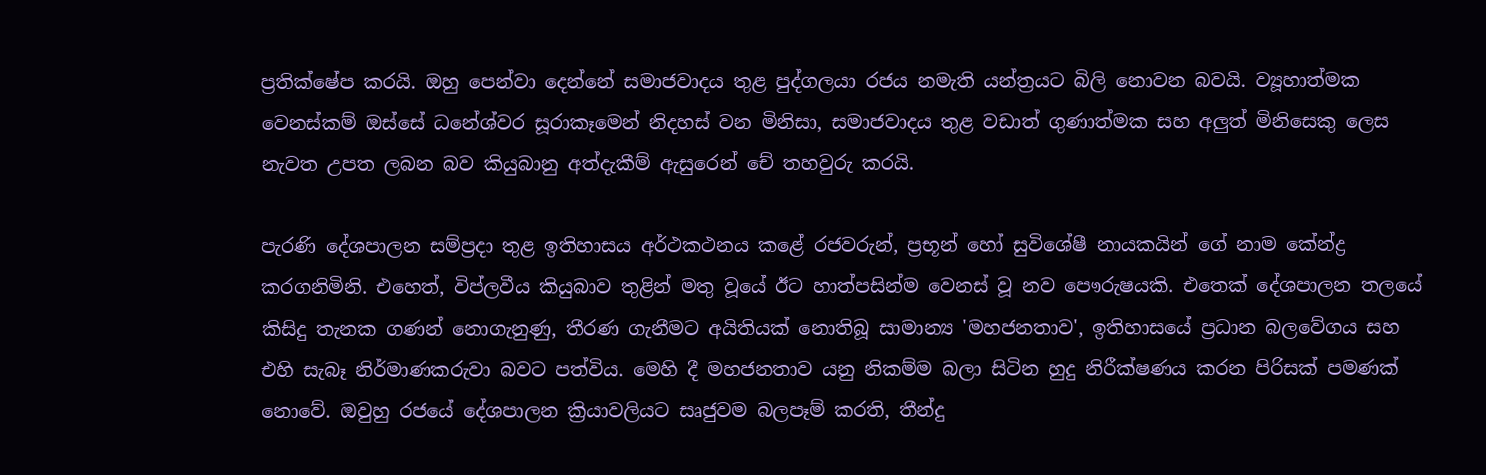ප්‍රතික්ෂේප කරයි. ඔහු පෙන්වා දෙන්නේ සමාජවාදය තුළ පුද්ගලයා රජය නමැති යන්ත්‍රයට බිලි නොවන බවයි. ව්‍යූහාත්මක වෙනස්කම් ඔස්සේ ධනේශ්වර සූරාකෑමෙන් නිදහස් වන මිනිසා, සමාජවාදය තුළ වඩාත් ගුණාත්මක සහ අලුත් මිනිසෙකු ලෙස නැවත උපත ලබන බව කියුබානු අත්දැකීම් ඇසුරෙන් චේ තහවුරු කරයි.

පැරණි දේශපාලන සම්ප්‍රදා තුළ ඉතිහාසය අර්ථකථනය කළේ රජවරුන්, ප්‍රභූන් හෝ සුවිශේෂී නායකයින් ගේ නාම කේන්ද්‍ර කරගනිමිනි. එහෙත්, විප්ලවීය කියුබාව තුළින් මතු වූයේ ඊට හාත්පසින්ම වෙනස් වූ නව පෞරුෂයකි. එතෙක් දේශපාලන තලයේ කිසිදු තැනක ගණන් නොගැනුණු, තීරණ ගැනීමට අයිතියක් නොතිබූ සාමාන්‍ය 'මහජනතාව', ඉතිහාසයේ ප්‍රධාන බලවේගය සහ එහි සැබෑ නිර්මාණකරුවා බවට පත්විය. මෙහි දී මහජනතාව යනු නිකම්ම බලා සිටින හුදු නිරීක්ෂණය කරන පිරිසක් පමණක් නොවේ. ඔවුහු රජයේ දේශපාලන ක්‍රියාවලියට සෘජුවම බලපෑම් කරති, තීන්දු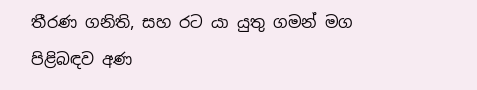තීරණ ගනිති, සහ රට යා යුතු ගමන් මග පිළිබඳව අණ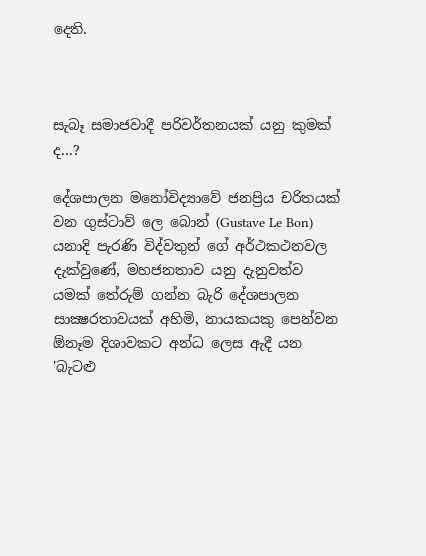දෙති.



සැබෑ සමාජවාදී පරිවර්තනයක් යනු කුමක් ද...?

දේශපාලන මනෝවිද්‍යාවේ ජනප්‍රිය චරිතයක් වන ගුස්ටාව් ලෙ බොන් (Gustave Le Bon) යනාදි පැරණි විද්වතුන් ගේ අර්ථකථනවල දැක්වුණේ, මහජනතාව යනු දැනුවත්ව යමක් තේරුම් ගන්න බැරි දේශපාලන සාක්‍ෂරතාවයක් අහිමි, නායකයකු පෙන්වන ඕනෑම දිශාවකට අන්ධ ලෙස ඇදී යන 'බැටළු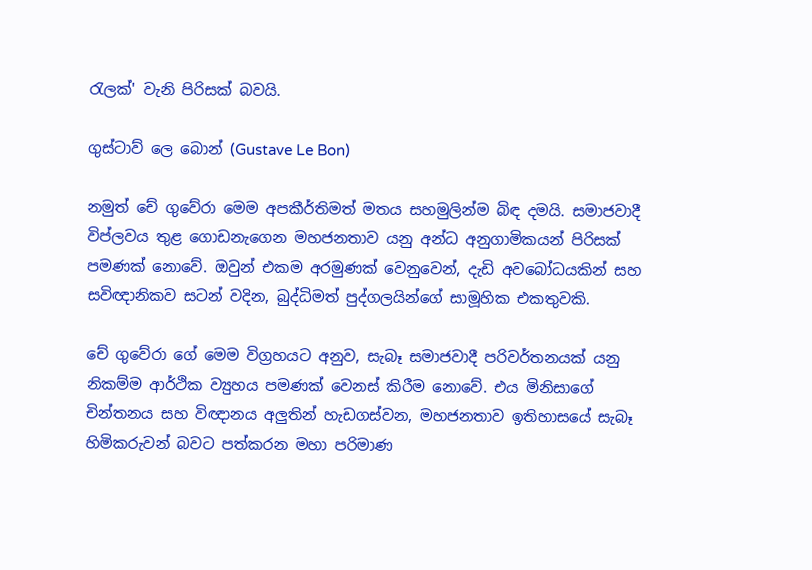රැලක්' වැනි පිරිසක් බවයි.

ගුස්ටාව් ලෙ බොන් (Gustave Le Bon)

නමුත් චේ ගුවේරා මෙම අපකීර්තිමත් මතය සහමුලින්ම බිඳ දමයි. සමාජවාදී විප්ලවය තුළ ගොඩනැගෙන මහජනතාව යනු අන්ධ අනුගාමිකයන් පිරිසක් පමණක් නොවේ. ඔවුන් එකම අරමුණක් වෙනුවෙන්, දැඩි අවබෝධයකින් සහ සවිඥානිකව සටන් වදින, බුද්ධිමත් පුද්ගලයින්ගේ සාමූහික එකතුවකි.

චේ ගුවේරා ගේ මෙම විග්‍රහයට අනුව, සැබෑ සමාජවාදී පරිවර්තනයක් යනු නිකම්ම ආර්ථික ව්‍යුහය පමණක් වෙනස් කිරීම නොවේ. එය මිනිසාගේ චින්තනය සහ විඥානය අලුතින් හැඩගස්වන, මහජනතාව ඉතිහාසයේ සැබෑ හිමිකරුවන් බවට පත්කරන මහා පරිමාණ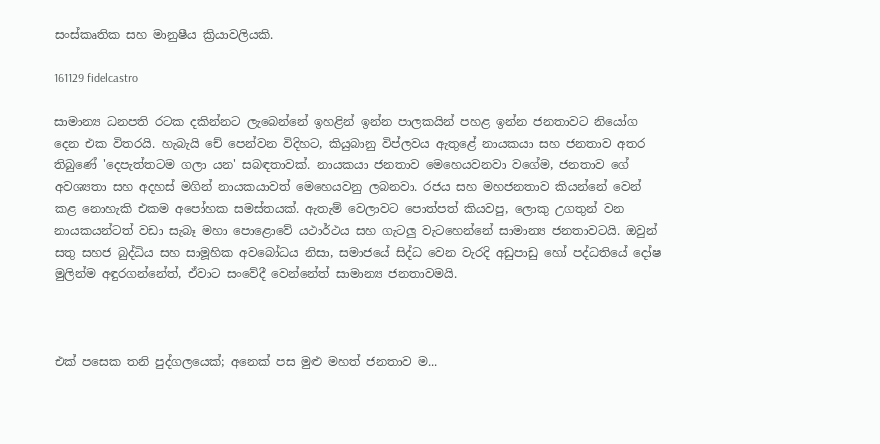සංස්කෘතික සහ මානුෂීය ක්‍රියාවලියකි.

161129 fidelcastro

සාමාන්‍ය ධනපති රටක දකින්නට ලැබෙන්නේ ඉහළින් ඉන්න පාලකයින් පහළ ඉන්න ජනතාවට නියෝග දෙන එක විතරයි. හැබැයි චේ පෙන්වන විදිහට, කියුබානු විප්ලවය ඇතුළේ නායකයා සහ ජනතාව අතර තිබුණේ 'දෙපැත්තටම ගලා යන' සබඳතාවක්. නායකයා ජනතාව මෙහෙයවනවා වගේම, ජනතාව ගේ අවශ්‍යතා සහ අදහස් මගින් නායකයාවත් මෙහෙයවනු ලබනවා. රජය සහ මහජනතාව කියන්නේ වෙන් කළ නොහැකි එකම අපෝහක සමස්තයක්. ඇතැම් වෙලාවට පොත්පත් කියවපු, ලොකු උගතුන් වන නායකයන්ටත් වඩා සැබෑ මහා පොළොවේ යථාර්ථය සහ ගැටලු වැටහෙන්නේ සාමාන්‍ය ජනතාවටයි. ඔවුන් සතු සහජ බුද්ධිය සහ සාමූහික අවබෝධය නිසා, සමාජයේ සිද්ධ වෙන වැරදි අඩුපාඩු හෝ පද්ධතියේ දෝෂ මුලින්ම අඳුරගන්නේත්, ඒවාට සංවේදී වෙන්නේත් සාමාන්‍ය ජනතාවමයි.



එක් පසෙක තනි පුද්ගලයෙක්; අනෙක් පස මුළු මහත් ජනතාව ම...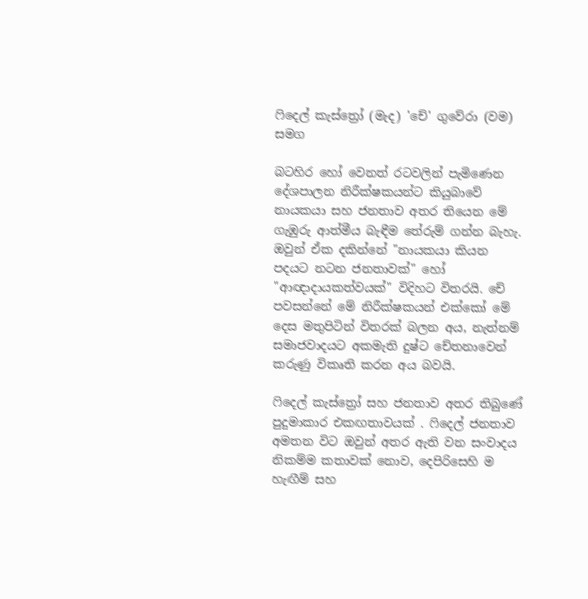ෆිදෙල් කැස්ත්‍රෝ (මැද) 'චේ' ගුවේරා (වම) සමග

බටහිර හෝ වෙනත් රටවලින් පැමිණෙන දේශපාලන නිරීක්ෂකයන්ට කියුබාවේ නායකයා සහ ජනතාව අතර තියෙන මේ ගැඹුරු ආත්මීය බැඳීම තේරුම් ගන්න බැහැ. ඔවුන් ඒක දකින්නේ "නායකයා කියන පදයට නටන ජනතාවක්" හෝ "ආඥාදායකත්වයක්" විදිහට විතරයි. චේ පවසන්නේ මේ නිරීක්ෂකයන් එක්කෝ මේ දෙස මතුපිටින් විතරක් බලන අය, නැත්නම් සමාජවාදයට අකමැති දුෂ්ට චේතනාවෙන් කරුණු විකෘති කරන අය බවයි.

ෆිදෙල් කැස්ත්‍රෝ සහ ජනතාව අතර තිබුණේ පුදුමාකාර එකඟතාවයක් . ෆිදෙල් ජනතාව අමතන විට ඔවුන් අතර ඇති වන සංවාදය නිකම්ම කතාවක් නොව, දෙපිරිසෙහි ම හැඟීම් සහ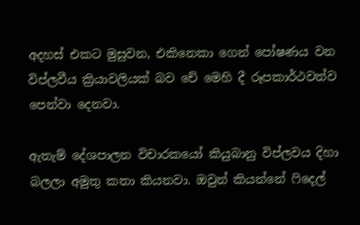අදහස් එකට මුසුවන, එකිනෙකා ගෙන් පෝෂණය වන විප්ලවීය ක්‍රියාවලියක් බව චේ මෙහි දී රූපකාර්ථවත්ව පෙන්වා දෙනවා.

ඇතැම් දේශපාලන විචාරකයෝ කියුබානු විප්ලවය දිහා බලලා අමුතු කතා කියනවා. ඔවුන් කියන්නේ ෆිදෙල්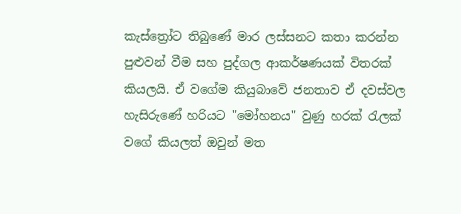කැස්ත්‍රෝට තිබුණේ මාර ලස්සනට කතා කරන්න පුළුවන් වීම සහ පුද්ගල ආකර්ෂණයක් විතරක් කියලයි. ඒ වගේම කියුබාවේ ජනතාව ඒ දවස්වල හැසිරුණේ හරියට "මෝහනය" වුණු හරක් රැලක් වගේ කියලත් ඔවුන් මත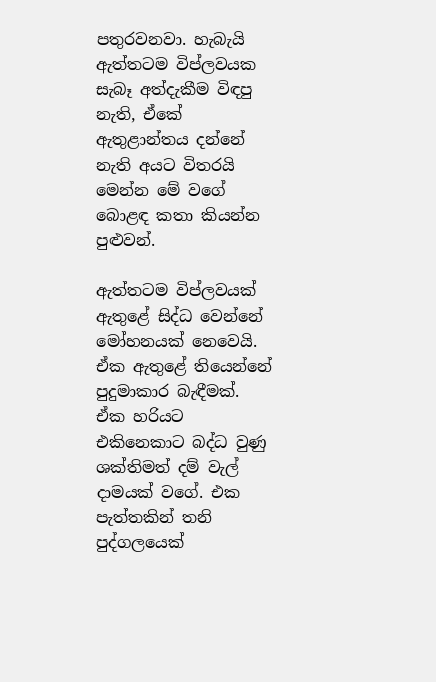පතුරවනවා. හැබැයි ඇත්තටම විප්ලවයක සැබෑ අත්දැකීම විඳපු නැති, ඒකේ ඇතුළාන්තය දන්නේ නැති අයට විතරයි මෙන්න මේ වගේ බොළඳ කතා කියන්න පුළුවන්.

ඇත්තටම විප්ලවයක් ඇතුළේ සිද්ධ වෙන්නේ මෝහනයක් නෙවෙයි. ඒක ඇතුළේ තියෙන්නේ පුදුමාකාර බැඳීමක්. ඒක හරියට එකිනෙකාට බද්ධ වුණු ශක්තිමත් දම් වැල් දාමයක් වගේ. එක පැත්තකින් තනි පුද්ගලයෙක්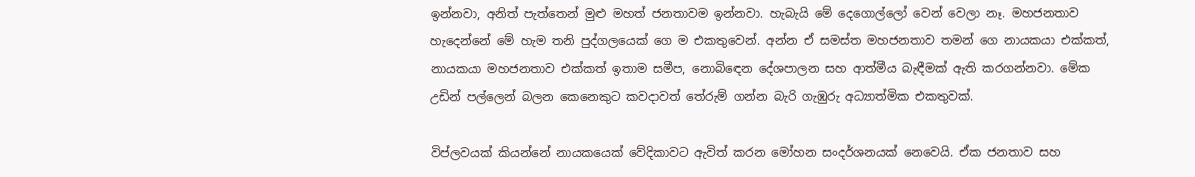ඉන්නවා, අනිත් පැත්තෙන් මුළු මහත් ජනතාවම ඉන්නවා. හැබැයි මේ දෙගොල්ලෝ වෙන් වෙලා නෑ. මහජනතාව හැදෙන්නේ මේ හැම තනි පුද්ගලයෙක් ගෙ ම එකතුවෙන්. අන්න ඒ සමස්ත මහජනතාව තමන් ගෙ නායකයා එක්කත්, නායකයා මහජනතාව එක්කත් ඉතාම සමීප, නොබිඳෙන දේශපාලන සහ ආත්මීය බැඳීමක් ඇති කරගන්නවා. මේක උඩින් පල්ලෙන් බලන කෙනෙකුට කවදාවත් තේරුම් ගන්න බැරි ගැඹුරු අධ්‍යාත්මික එකතුවක්.

විප්ලවයක් කියන්නේ නායකයෙක් වේදිකාවට ඇවිත් කරන මෝහන සංදර්ශනයක් නෙවෙයි. ඒක ජනතාව සහ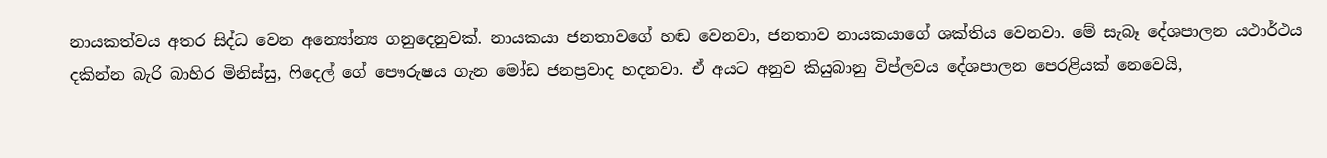නායකත්වය අතර සිද්ධ වෙන අන්‍යෝන්‍ය ගනුදෙනුවක්. නායකයා ජනතාවගේ හඬ වෙනවා, ජනතාව නායකයාගේ ශක්තිය වෙනවා. මේ සැබෑ දේශපාලන යථාර්ථය දකින්න බැරි බාහිර මිනිස්සු, ෆිදෙල් ගේ පෞරුෂය ගැන මෝඩ ජනප්‍රවාද හදනවා. ඒ අයට අනුව කියුබානු විප්ලවය දේශපාලන පෙරළියක් නෙවෙයි,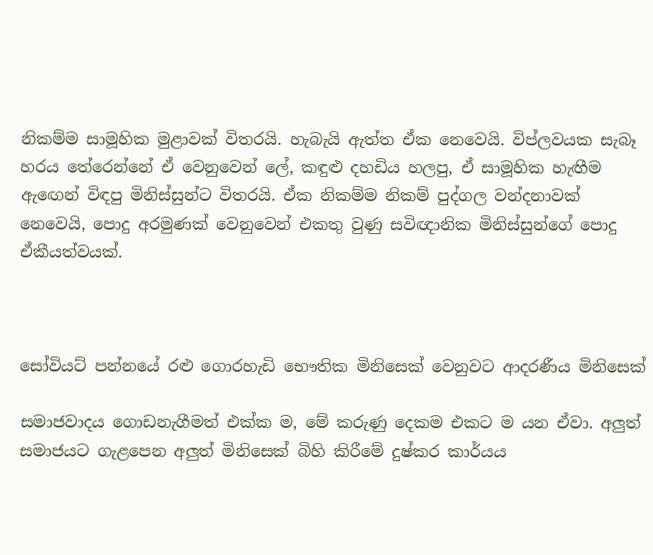නිකම්ම සාමූහික මුළාවක් විතරයි. හැබැයි ඇත්ත ඒක නෙවෙයි. විප්ලවයක සැබෑ හරය තේරෙන්නේ ඒ වෙනුවෙන් ලේ, කඳුළු දහඩිය හලපු, ඒ සාමූහික හැඟීම ඇඟෙන් විඳපු මිනිස්සුන්ට විතරයි. ඒක නිකම්ම නිකම් පුද්ගල වන්දනාවක් නෙවෙයි, පොදු අරමුණක් වෙනුවෙන් එකතු වුණු සවිඥානික මිනිස්සුන්ගේ පොදු ඒකීයත්වයක්.



සෝවියට් පන්නයේ රළු ගොරහැඩි භෞතික මිනිසෙක් වෙනුවට ආදරණීය මිනිසෙක්

සමාජවාදය ගොඩනැගීමත් එක්ක ම, මේ කරුණු දෙකම එකට ම යන ඒවා. අලුත් සමාජයට ගැළපෙන අලුත් මිනිසෙක් බිහි කිරීමේ දුෂ්කර කාර්යය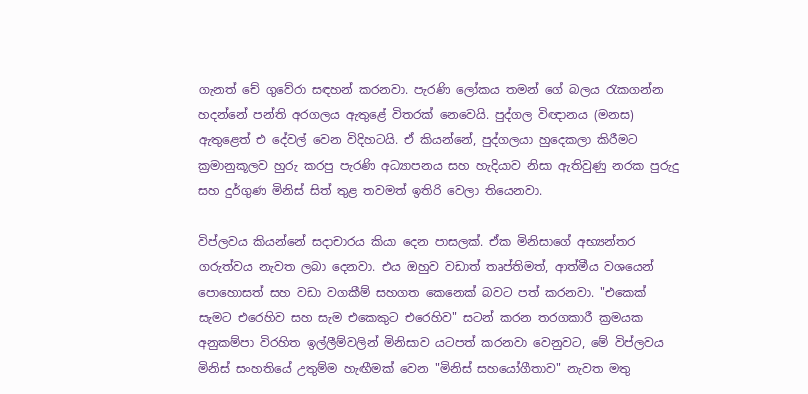ගැනත් චේ ගුවේරා සඳහන් කරනවා. පැරණි ලෝකය තමන් ගේ බලය රැකගන්න හදන්නේ පන්ති අරගලය ඇතුළේ විතරක් නෙවෙයි. පුද්ගල විඥානය (මනස) ඇතුළෙත් එ දේවල් වෙන විදිහටයි. ඒ කියන්නේ, පුද්ගලයා හුදෙකලා කිරීමට ක්‍රමානුකූලව හුරු කරපු පැරණි අධ්‍යාපනය සහ හැදියාව නිසා ඇතිවුණු නරක පුරුදු සහ දුර්ගුණ මිනිස් සිත් තුළ තවමත් ඉතිරි වෙලා තියෙනවා.

විප්ලවය කියන්නේ සදාචාරය කියා දෙන පාසලක්. ඒක මිනිසාගේ අභ්‍යන්තර ගරුත්වය නැවත ලබා දෙනවා. එය ඔහුව වඩාත් තෘප්තිමත්, ආත්මීය වශයෙන් පොහොසත් සහ වඩා වගකීම් සහගත කෙනෙක් බවට පත් කරනවා. "එකෙක් සැමට එරෙහිව සහ සැම එකෙකුට එරෙහිව" සටන් කරන තරගකාරී ක්‍රමයක අනුකම්පා විරහිත ඉල්ලීම්වලින් මිනිසාව යටපත් කරනවා වෙනුවට, මේ විප්ලවය මිනිස් සංහතියේ උතුම්ම හැඟීමක් වෙන "මිනිස් සහයෝගීතාව" නැවත මතු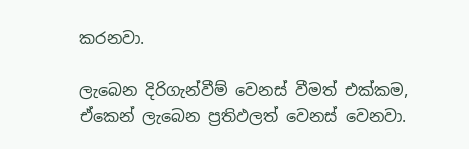කරනවා.

ලැබෙන දිරිගැන්වීම් වෙනස් වීමත් එක්කම, ඒකෙන් ලැබෙන ප්‍රතිඵලත් වෙනස් වෙනවා.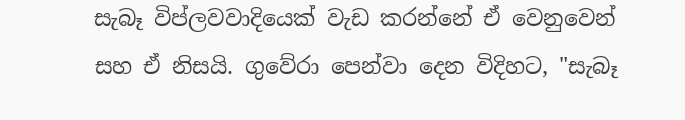සැබෑ විප්ලවවාදියෙක් වැඩ කරන්නේ ඒ වෙනුවෙන් සහ ඒ නිසයි. ගුවේරා පෙන්වා දෙන විදිහට, "සැබෑ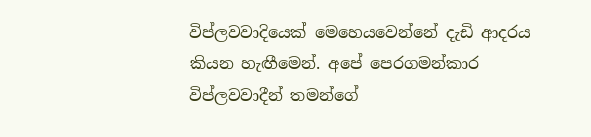විප්ලවවාදියෙක් මෙහෙයවෙන්නේ දැඩි ආදරය කියන හැඟීමෙන්. අපේ පෙරගමන්කාර විප්ලවවාදීන් තමන්ගේ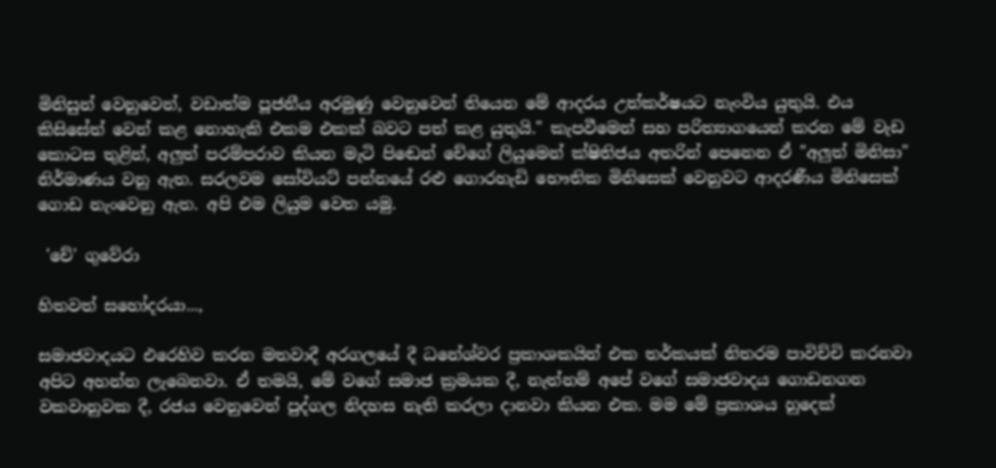මිනිසුන් වෙනුවෙන්, වඩාත්ම පූජනීය අරමුණු වෙනුවෙන් තියෙන මේ ආදරය උත්කර්ෂයට නැංවිය යුතුයි. එය කිසිසේත් වෙන් කළ නොහැකි එකම එකක් බවට පත් කළ යුතුයි." කැපවීමෙන් සහ පරිත්‍යාගයෙන් කරන මේ වැඩ කොටස තුළින්, අලුත් පරම්පරාව කියන මැටි පිඬෙන් චේගේ ලියුමෙන් ක්ෂිතිජය අතරින් පෙනෙන ඒ "අලුත් මිනිසා" නිර්මාණය වනු ඇත. සරලවම සෝවියට් පන්නයේ රළු ගොරහැඩි භෞතික මිනිසෙක් වෙනුවට ආදරණීය මිනිසෙක් ගොඩ නැංවෙනු ඇත. අපි එම ලියුම වෙත යමු.

 'චේ' ගුවේරා

හිතවත් සහෝදරයා...,

සමාජවාදයට එරෙහිව කරන මතවාදී අරගලයේ දී ධනේශ්වර ප්‍රකාශකයින් එක තර්කයක් නිතරම පාවිච්චි කරනවා අපිට අහන්න ලැබෙනවා. ඒ තමයි, මේ වගේ සමාජ ක්‍රමයක දී, නැත්නම් අපේ වගේ සමාජවාදය ගොඩනගන වකවානුවක දී, රජය වෙනුවෙන් පුද්ගල නිදහස නැති කරලා දානවා කියන එක. මම මේ ප්‍රකාශය හුදෙක්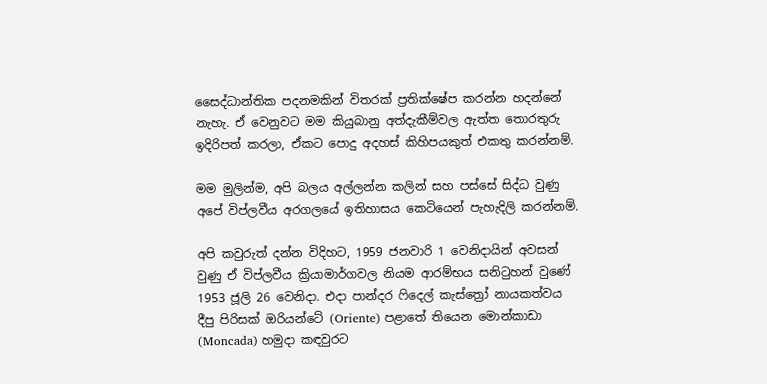සෛද්ධාන්තික පදනමකින් විතරක් ප්‍රතික්ෂේප කරන්න හදන්නේ නැහැ. ඒ වෙනුවට මම කියුබානු අත්දැකීම්වල ඇත්ත තොරතුරු ඉදිරිපත් කරලා, ඒකට පොදු අදහස් කිහිපයකුත් එකතු කරන්නම්.

මම මුලින්ම, අපි බලය අල්ලන්න කලින් සහ පස්සේ සිද්ධ වුණු අපේ විප්ලවීය අරගලයේ ඉතිහාසය කෙටියෙන් පැහැදිලි කරන්නම්.

අපි කවුරුත් දන්න විදිහට, 1959 ජනවාරි 1 වෙනිදායින් අවසන් වුණු ඒ විප්ලවීය ක්‍රියාමාර්ගවල නියම ආරම්භය සනිටුහන් වුණේ 1953 ජූලි 26 වෙනිදා. එදා පාන්දර ෆිදෙල් කැස්ත්‍රෝ නායකත්වය දීපු පිරිසක් ඔරියන්ටේ (Oriente) පළාතේ තියෙන මොන්කාඩා (Moncada) හමුදා කඳවුරට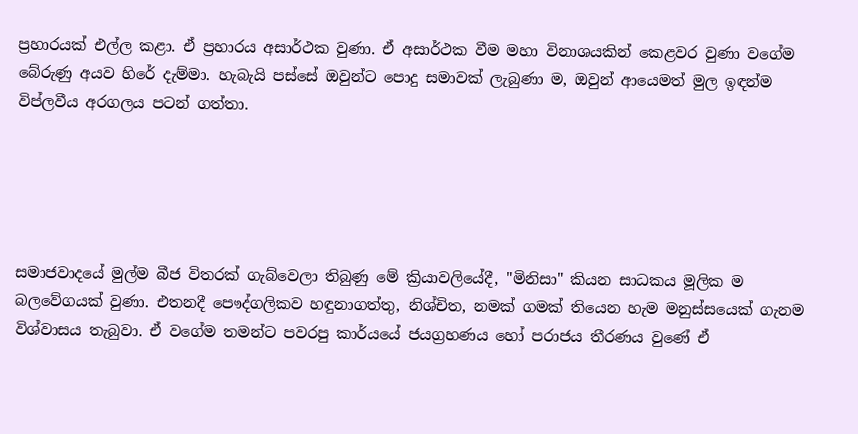ප්‍රහාරයක් එල්ල කළා. ඒ ප්‍රහාරය අසාර්ථක වුණා. ඒ අසාර්ථක වීම මහා විනාශයකින් කෙළවර වුණා වගේම බේරුණු අයව හිරේ දැම්මා. හැබැයි පස්සේ ඔවුන්ට පොදු සමාවක් ලැබුණා ම, ඔවුන් ආයෙමත් මුල ඉඳන්ම විප්ලවීය අරගලය පටන් ගත්තා.





සමාජවාදයේ මුල්ම බීජ විතරක් ගැබ්වෙලා තිබුණු මේ ක්‍රියාවලියේදී, "මිනිසා" කියන සාධකය මූලික ම බලවේගයක් වුණා. එතනදී පෞද්ගලිකව හඳුනාගත්තු, නිශ්චිත, නමක් ගමක් තියෙන හැම මනුස්සයෙක් ගැනම විශ්වාසය තැබුවා. ඒ වගේම තමන්ට පවරපු කාර්යයේ ජයග්‍රහණය හෝ පරාජය තීරණය වුණේ ඒ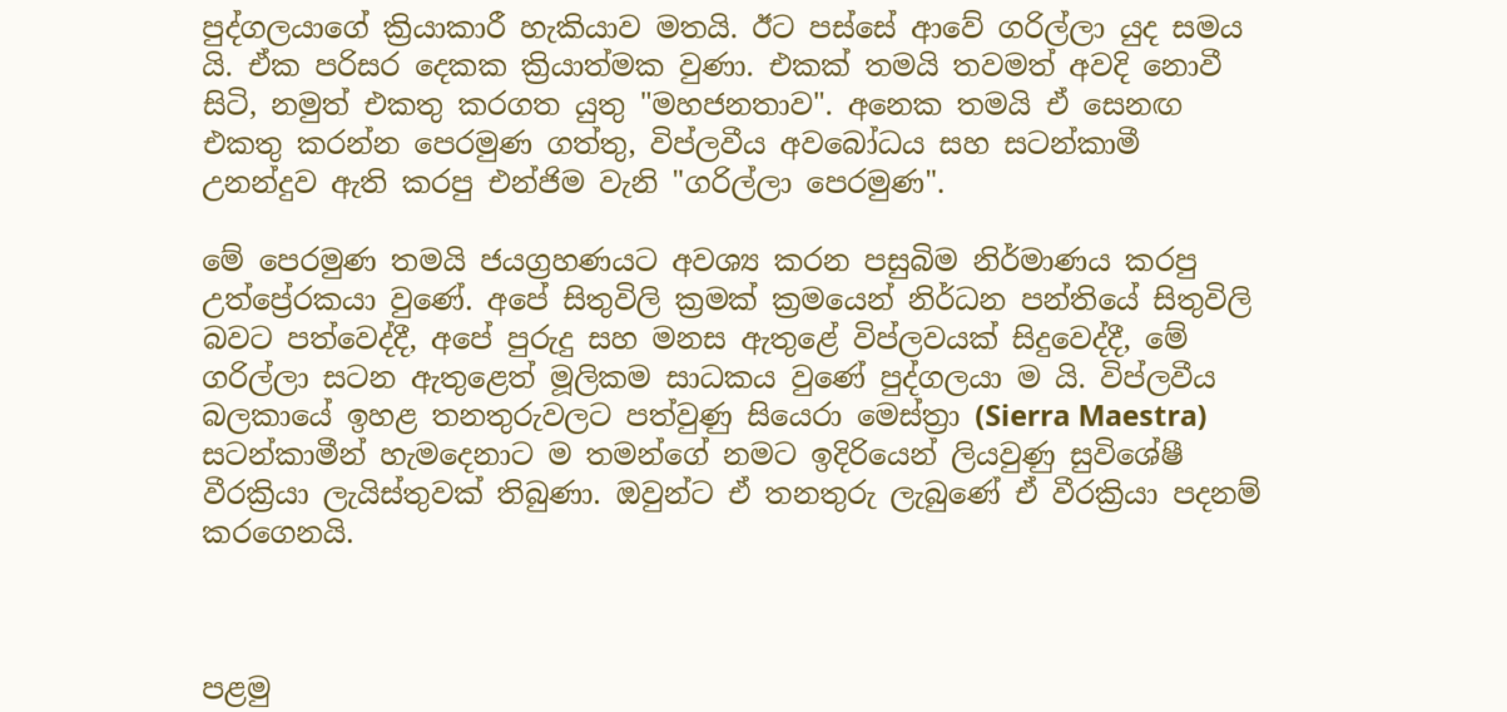පුද්ගලයාගේ ක්‍රියාකාරී හැකියාව මතයි. ඊට පස්සේ ආවේ ගරිල්ලා යුද සමය යි. ඒක පරිසර දෙකක ක්‍රියාත්මක වුණා. එකක් තමයි තවමත් අවදි නොවී සිටි, නමුත් එකතු කරගත යුතු "මහජනතාව". අනෙක තමයි ඒ සෙනඟ එකතු කරන්න පෙරමුණ ගත්තු, විප්ලවීය අවබෝධය සහ සටන්කාමී උනන්දුව ඇති කරපු එන්ජිම වැනි "ගරිල්ලා පෙරමුණ".

මේ පෙරමුණ තමයි ජයග්‍රහණයට අවශ්‍ය කරන පසුබිම නිර්මාණය කරපු උත්ප්‍රේරකයා වුණේ. අපේ සිතුවිලි ක්‍රමක් ක්‍රමයෙන් නිර්ධන පන්තියේ සිතුවිලි බවට පත්වෙද්දී, අපේ පුරුදු සහ මනස ඇතුළේ විප්ලවයක් සිදුවෙද්දී, මේ ගරිල්ලා සටන ඇතුළෙත් මූලිකම සාධකය වුණේ පුද්ගලයා ම යි. විප්ලවීය බලකායේ ඉහළ තනතුරුවලට පත්වුණු සියෙරා මෙස්ත්‍රා (Sierra Maestra) සටන්කාමීන් හැමදෙනාට ම තමන්ගේ නමට ඉදිරියෙන් ලියවුණු සුවිශේෂී වීරක්‍රියා ලැයිස්තුවක් තිබුණා. ඔවුන්ට ඒ තනතුරු ලැබුණේ ඒ වීරක්‍රියා පදනම් කරගෙනයි.



පළමු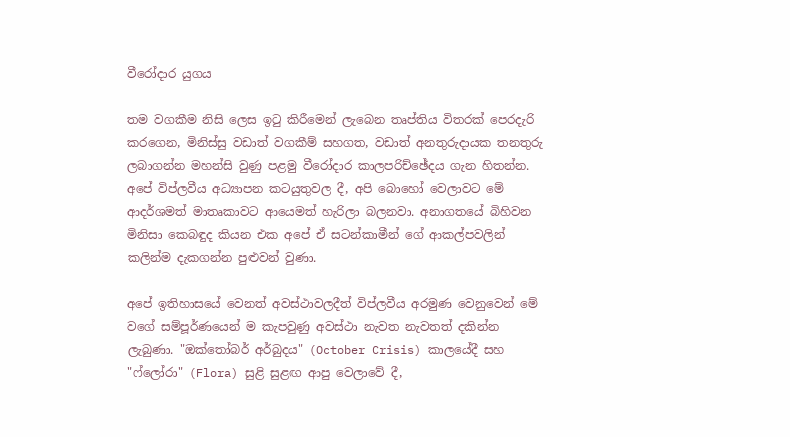වීරෝදාර යුගය

තම වගකීම නිසි ලෙස ඉටු කිරීමෙන් ලැබෙන තෘප්තිය විතරක් පෙරදැරි කරගෙන, මිනිස්සු වඩාත් වගකීම් සහගත, වඩාත් අනතුරුදායක තනතුරු ලබාගන්න මහන්සි වුණු පළමු වීරෝදාර කාලපරිච්ඡේදය ගැන හිතන්න. අපේ විප්ලවීය අධ්‍යාපන කටයුතුවල දී, අපි බොහෝ වෙලාවට මේ ආදර්ශමත් මාතෘකාවට ආයෙමත් හැරිලා බලනවා. අනාගතයේ බිහිවන මිනිසා කෙබඳුද කියන එක අපේ ඒ සටන්කාමීන් ගේ ආකල්පවලින් කලින්ම දැකගන්න පුළුවන් වුණා.

අපේ ඉතිහාසයේ වෙනත් අවස්ථාවලදීත් විප්ලවීය අරමුණ වෙනුවෙන් මේ වගේ සම්පූර්ණයෙන් ම කැපවුණු අවස්ථා නැවත නැවතත් දකින්න ලැබුණා. "ඔක්තෝබර් අර්බුදය" (October Crisis) කාලයේදී සහ "ෆ්ලෝරා" (Flora) සුළි සුළඟ ආපු වෙලාවේ දී,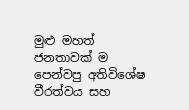මුළු මහත් ජනතාවක් ම පෙන්වපු අතිවිශේෂ වීරත්වය සහ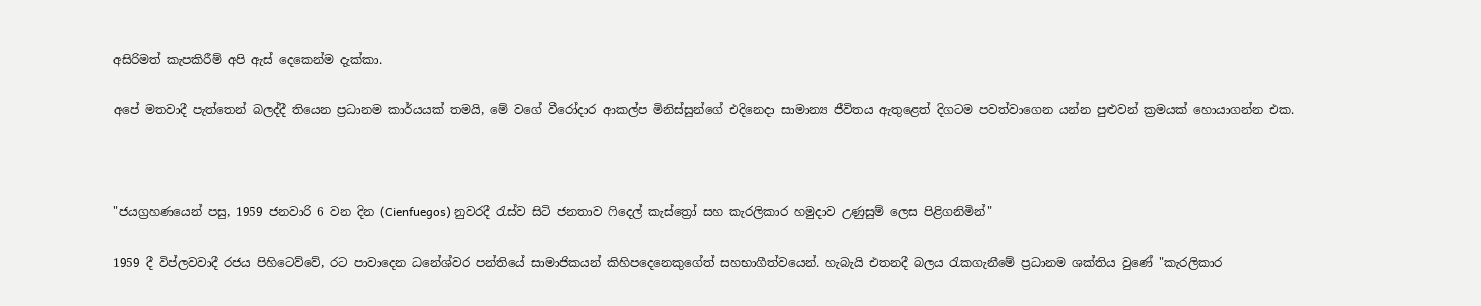අසිරිමත් කැපකිරීම් අපි ඇස් දෙකෙන්ම දැක්කා.

අපේ මතවාදී පැත්තෙන් බලද්දී තියෙන ප්‍රධානම කාර්යයක් තමයි, මේ වගේ වීරෝදාර ආකල්ප මිනිස්සුන්ගේ එදිනෙදා සාමාන්‍ය ජීවිතය ඇතුළෙත් දිගටම පවත්වාගෙන යන්න පුළුවන් ක්‍රමයක් හොයාගන්න එක.



"ජයග්‍රහණයෙන් පසු, 1959 ජනවාරි 6 වන දින (Cienfuegos) නුවරදී රැස්ව සිටි ජනතාව ෆිදෙල් කැස්ත්‍රෝ සහ කැරලිකාර හමුදාව උණුසුම් ලෙස පිළිගනිමින්"

1959 දී විප්ලවවාදී රජය පිහිටෙව්වේ, රට පාවාදෙන ධනේශ්වර පන්තියේ සාමාජිකයන් කිහිපදෙනෙකුගේත් සහභාගීත්වයෙන්. හැබැයි එතනදී බලය රැකගැනීමේ ප්‍රධානම ශක්තිය වුණේ "කැරලිකාර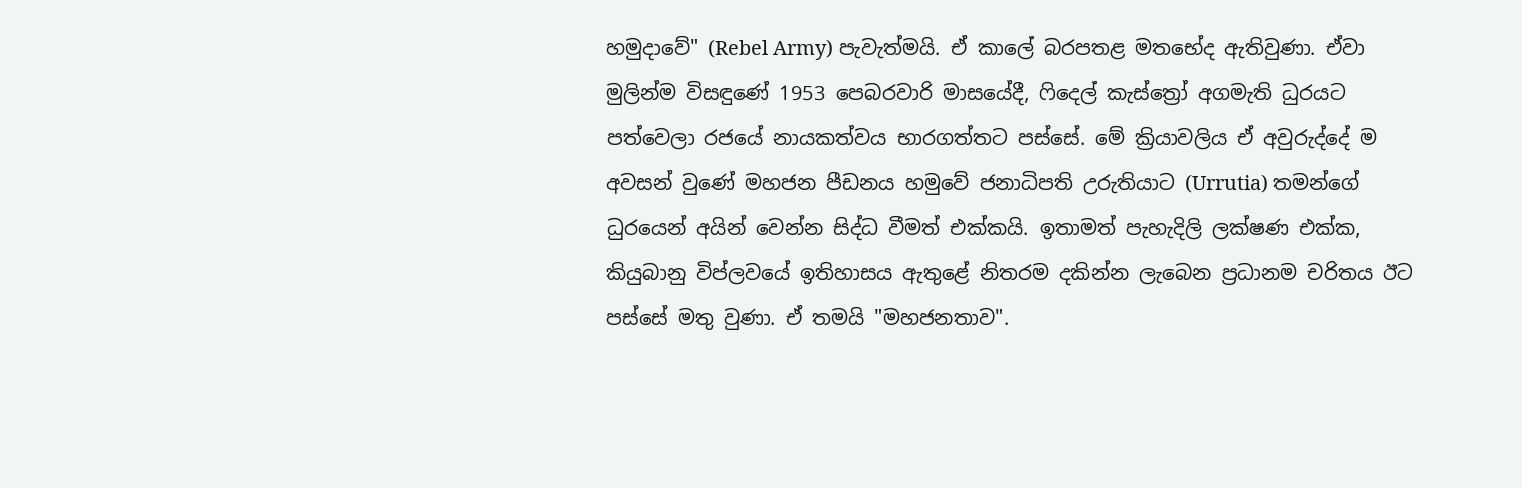හමුදාවේ" (Rebel Army) පැවැත්මයි. ඒ කාලේ බරපතළ මතභේද ඇතිවුණා. ඒවා මුලින්ම විසඳුණේ 1953 පෙබරවාරි මාසයේදී, ෆිදෙල් කැස්ත්‍රෝ අගමැති ධුරයට පත්වෙලා රජයේ නායකත්වය භාරගත්තට පස්සේ. මේ ක්‍රියාවලිය ඒ අවුරුද්දේ ම අවසන් වුණේ මහජන පීඩනය හමුවේ ජනාධිපති උරුතියාට (Urrutia) තමන්ගේ ධුරයෙන් අයින් වෙන්න සිද්ධ වීමත් එක්කයි. ඉතාමත් පැහැදිලි ලක්ෂණ එක්ක, කියුබානු විප්ලවයේ ඉතිහාසය ඇතුළේ නිතරම දකින්න ලැබෙන ප්‍රධානම චරිතය ඊට පස්සේ මතු වුණා. ඒ තමයි "මහජනතාව".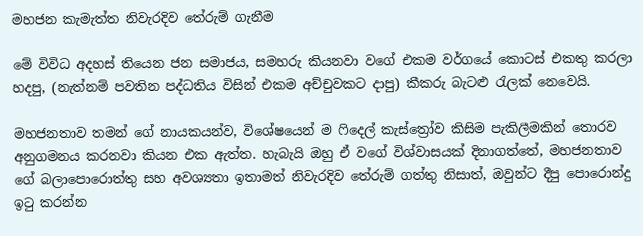මහජන කැමැත්ත නිවැරදිව තේරුම් ගැනීම

මේ විවිධ අදහස් තියෙන ජන සමාජය, සමහරු කියනවා වගේ එකම වර්ගයේ කොටස් එකතු කරලා හදපු, (නැත්නම් පවතින පද්ධතිය විසින් එකම අච්චුවකට දාපු) කීකරු බැටළු රැලක් නෙවෙයි.

මහජනතාව තමන් ගේ නායකයන්ව, විශේෂයෙන් ම ෆිදෙල් කැස්ත්‍රෝව කිසිම පැකිලීමකින් තොරව අනුගමනය කරනවා කියන එක ඇත්ත. හැබැයි ඔහු ඒ වගේ විශ්වාසයක් දිනාගත්තේ, මහජනතාව ගේ බලාපොරොත්තු සහ අවශ්‍යතා ඉතාමත් නිවැරදිව තේරුම් ගත්තු නිසාත්, ඔවුන්ට දීපු පොරොන්දු ඉටු කරන්න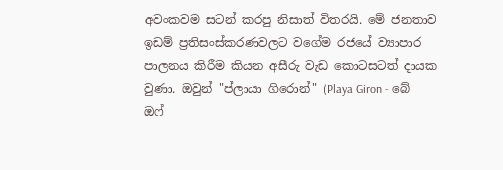අවංකවම සටන් කරපු නිසාත් විතරයි. මේ ජනතාව ඉඩම් ප්‍රතිසංස්කරණවලට වගේම රජයේ ව්‍යාපාර පාලනය කිරීම කියන අසීරු වැඩ කොටසටත් දායක වුණා. ඔවුන් "ප්ලායා ගිරොන්" (Playa Giron - බේ ඔෆ්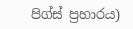පිග්ස් ප්‍රහාරය)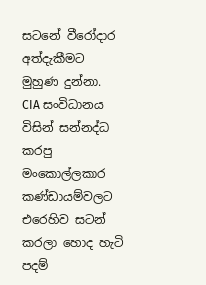සටනේ වීරෝදාර අත්දැකීමට මුහුණ දුන්නා. CIA සංවිධානය විසින් සන්නද්ධ කරපු මංකොල්ලකාර කණ්ඩායම්වලට එරෙහිව සටන් කරලා හොද හැටි පදම්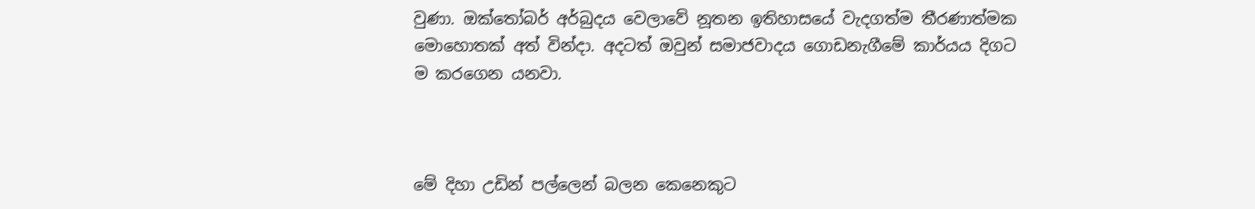වුණා. ඔක්තෝබර් අර්බුදය වෙලාවේ නූතන ඉතිහාසයේ වැදගත්ම තීරණාත්මක මොහොතක් අත් වින්දා. අදටත් ඔවුන් සමාජවාදය ගොඩනැගීමේ කාර්යය දිගට ම කරගෙන යනවා.



මේ දිහා උඩින් පල්ලෙන් බලන කෙනෙකුට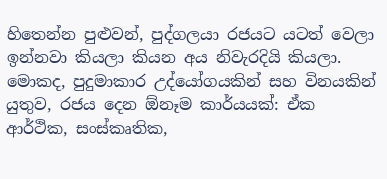හිතෙන්න පුළුවන්, පුද්ගලයා රජයට යටත් වෙලා ඉන්නවා කියලා කියන අය නිවැරදියි කියලා. මොකද, පුදුමාකාර උද්යෝගයකින් සහ විනයකින් යුතුව, රජය දෙන ඕනෑම කාර්යයක්: ඒක ආර්ථික, සංස්කෘතික,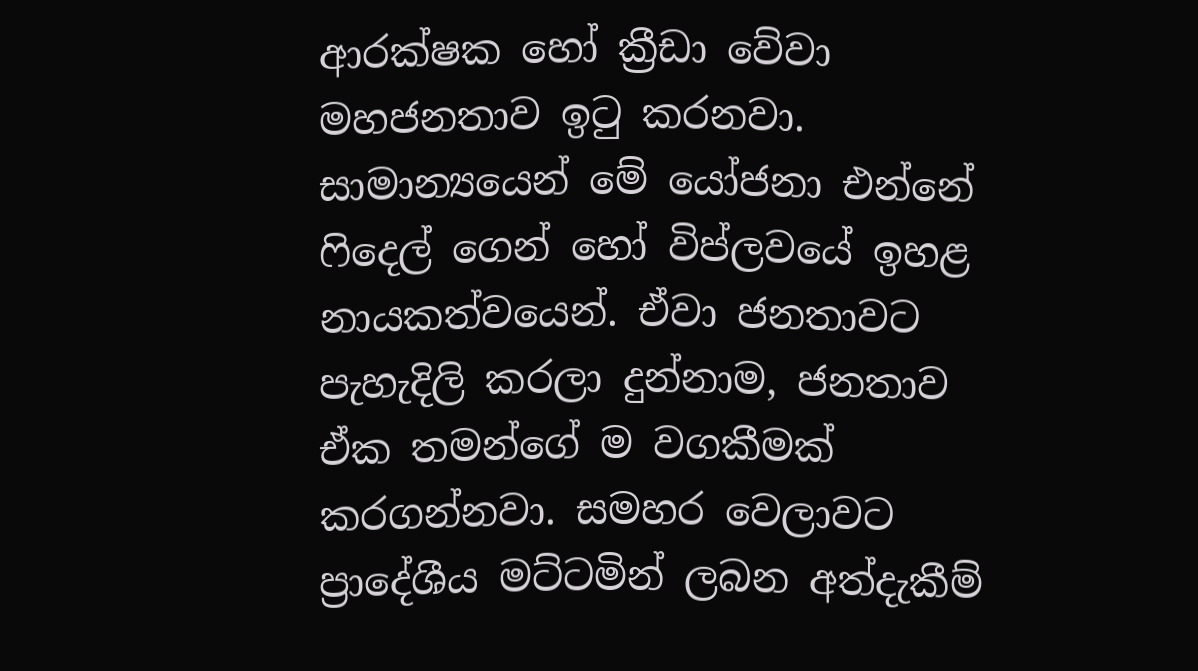ආරක්ෂක හෝ ක්‍රීඩා වේවා මහජනතාව ඉටු කරනවා. සාමාන්‍යයෙන් මේ යෝජනා එන්නේ ෆිදෙල් ගෙන් හෝ විප්ලවයේ ඉහළ නායකත්වයෙන්. ඒවා ජනතාවට පැහැදිලි කරලා දුන්නාම, ජනතාව ඒක තමන්ගේ ම වගකීමක් කරගන්නවා. සමහර වෙලාවට ප්‍රාදේශීය මට්ටමින් ලබන අත්දැකීම්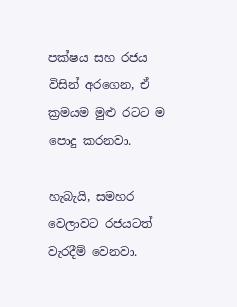පක්ෂය සහ රජය විසින් අරගෙන, ඒ ක්‍රමයම මුළු රටට ම පොදු කරනවා.

හැබැයි, සමහර වෙලාවට රජයටත් වැරදීම් වෙනවා.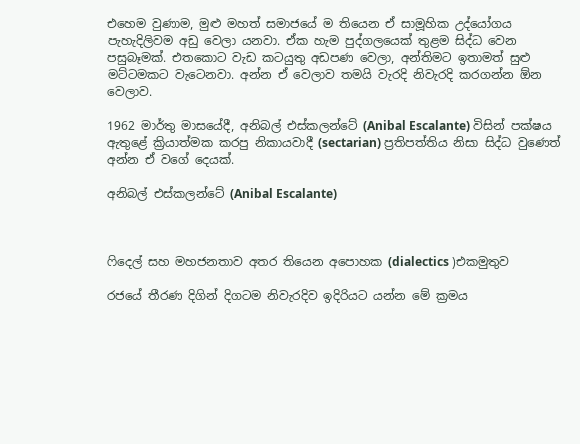එහෙම වුණාම, මුළු මහත් සමාජයේ ම තියෙන ඒ සාමූහික උද්යෝගය පැහැදිලිවම අඩු වෙලා යනවා. ඒක හැම පුද්ගලයෙක් තුළම සිද්ධ වෙන පසුබෑමක්. එතකොට වැඩ කටයුතු අඩපණ වෙලා, අන්තිමට ඉතාමත් සුළු මට්ටමකට වැටෙනවා. අන්න ඒ වෙලාව තමයි වැරදි නිවැරදි කරගන්න ඕන වෙලාව.

1962 මාර්තු මාසයේදී, අනිබල් එස්කලන්ටේ (Anibal Escalante) විසින් පක්ෂය ඇතුළේ ක්‍රියාත්මක කරපු නිකායවාදී (sectarian) ප්‍රතිපත්තිය නිසා සිද්ධ වුණෙත් අන්න ඒ වගේ දෙයක්.

අනිබල් එස්කලන්ටේ (Anibal Escalante)



ෆිදෙල් සහ මහජනතාව අතර තියෙන අපොහක (dialectics )එකමුතුව

රජයේ තීරණ දිගින් දිගටම නිවැරදිව ඉදිරියට යන්න මේ ක්‍රමය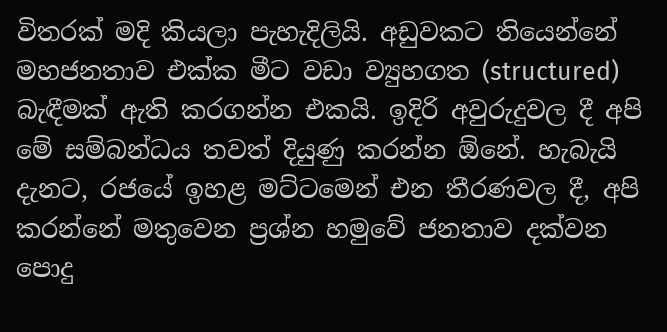විතරක් මදි කියලා පැහැදිලියි. අඩුවකට තියෙන්නේ මහජනතාව එක්ක මීට වඩා ව්‍යුහගත (structured) බැඳීමක් ඇති කරගන්න එකයි. ඉදිරි අවුරුදුවල දී අපි මේ සම්බන්ධය තවත් දියුණු කරන්න ඕනේ. හැබැයි දැනට, රජයේ ඉහළ මට්ටමෙන් එන තීරණවල දී, අපි කරන්නේ මතුවෙන ප්‍රශ්න හමුවේ ජනතාව දක්වන පොදු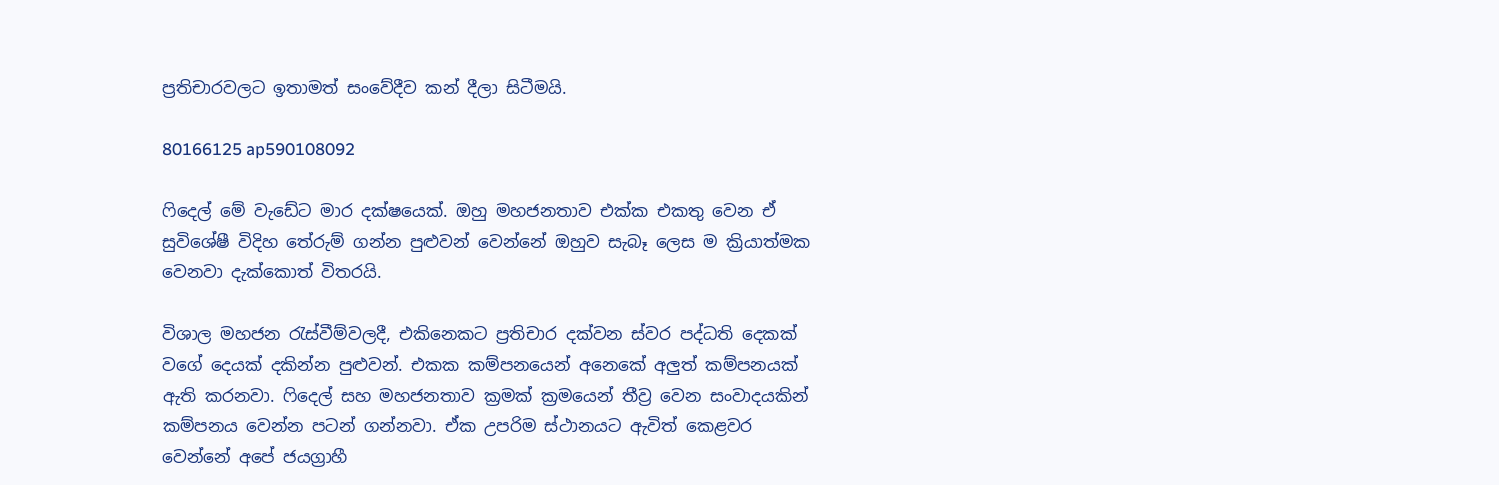ප්‍රතිචාරවලට ඉතාමත් සංවේදීව කන් දීලා සිටීමයි.

80166125 ap590108092

ෆිදෙල් මේ වැඩේට මාර දක්ෂයෙක්. ඔහු මහජනතාව එක්ක එකතු වෙන ඒ සුවිශේෂී විදිහ තේරුම් ගන්න පුළුවන් වෙන්නේ ඔහුව සැබෑ ලෙස ම ක්‍රියාත්මක වෙනවා දැක්කොත් විතරයි.

විශාල මහජන රැස්වීම්වලදී, එකිනෙකට ප්‍රතිචාර දක්වන ස්වර පද්ධති දෙකක් වගේ දෙයක් දකින්න පුළුවන්. එකක කම්පනයෙන් අනෙකේ අලුත් කම්පනයක් ඇති කරනවා. ෆිදෙල් සහ මහජනතාව ක්‍රමක් ක්‍රමයෙන් තීව්‍ර වෙන සංවාදයකින් කම්පනය වෙන්න පටන් ගන්නවා. ඒක උපරිම ස්ථානයට ඇවිත් කෙළවර වෙන්නේ අපේ ජයග්‍රාහී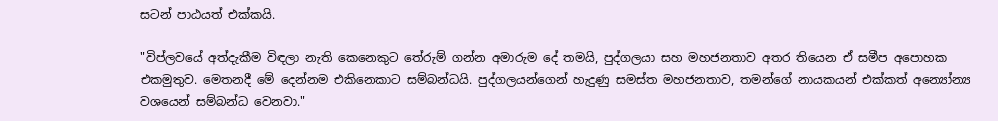සටන් පාඨයත් එක්කයි.

"විප්ලවයේ අත්දැකීම විඳලා නැති කෙනෙකුට තේරුම් ගන්න අමාරුම දේ තමයි, පුද්ගලයා සහ මහජනතාව අතර තියෙන ඒ සමීප අපොහක එකමුතුව. මෙතනදී මේ දෙන්නම එකිනෙකාට සම්බන්ධයි. පුද්ගලයන්ගෙන් හැදුණු සමස්ත මහජනතාව, තමන්ගේ නායකයන් එක්කත් අන්‍යෝන්‍ය වශයෙන් සම්බන්ධ වෙනවා."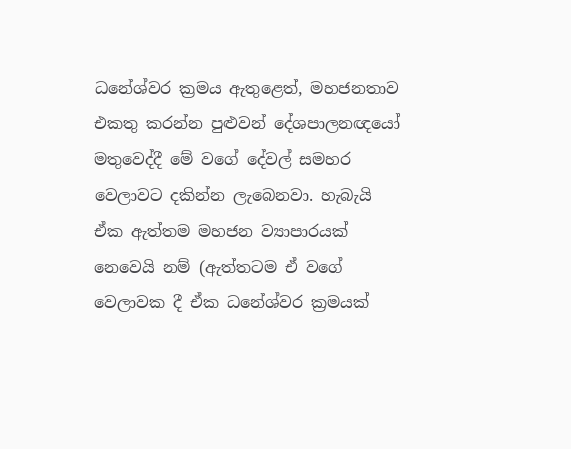ධනේශ්වර ක්‍රමය ඇතුළෙත්, මහජනතාව එකතු කරන්න පුළුවන් දේශපාලනඥයෝ මතුවෙද්දී මේ වගේ දේවල් සමහර වෙලාවට දකින්න ලැබෙනවා. හැබැයි ඒක ඇත්තම මහජන ව්‍යාපාරයක් නෙවෙයි නම් (ඇත්තටම ඒ වගේ වෙලාවක දී ඒක ධනේශ්වර ක්‍රමයක්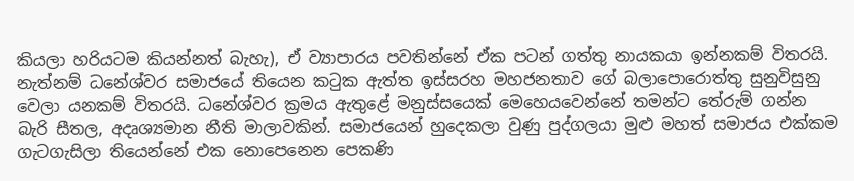කියලා හරියටම කියන්නත් බැහැ), ඒ ව්‍යාපාරය පවතින්නේ ඒක පටන් ගත්තු නායකයා ඉන්නකම් විතරයි. නැත්නම් ධනේශ්වර සමාජයේ තියෙන කටුක ඇත්ත ඉස්සරහ මහජනතාව ගේ බලාපොරොත්තු සුනුවිසුනු වෙලා යනකම් විතරයි. ධනේශ්වර ක්‍රමය ඇතුළේ මනුස්සයෙක් මෙහෙයවෙන්නේ තමන්ට තේරුම් ගන්න බැරි සීතල, අදෘශ්‍යමාන නීති මාලාවකින්. සමාජයෙන් හුදෙකලා වුණු පුද්ගලයා මුළු මහත් සමාජය එක්කම ගැටගැසිලා තියෙන්නේ එක නොපෙනෙන පෙකණි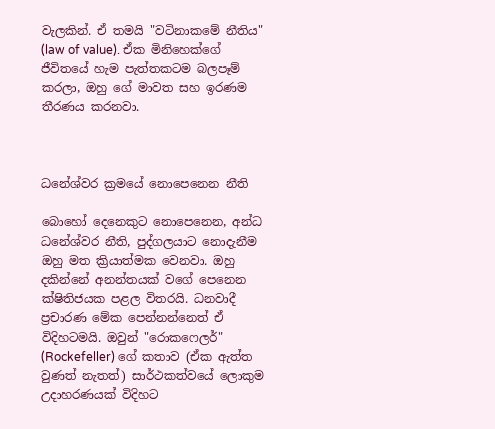වැලකින්. ඒ තමයි "වටිනාකමේ නීතිය" (law of value). ඒක මිනිහෙක්ගේ ජීවිතයේ හැම පැත්තකටම බලපෑම් කරලා, ඔහු ගේ මාවත සහ ඉරණම තීරණය කරනවා.



ධනේශ්වර ක්‍රමයේ නොපෙනෙන නීති

බොහෝ දෙනෙකුට නොපෙනෙන, අන්ධ ධනේශ්වර නීති, පුද්ගලයාට නොදැනීම ඔහු මත ක්‍රියාත්මක වෙනවා. ඔහු දකින්නේ අනන්තයක් වගේ පෙනෙන ක්ෂිතිජයක පළල විතරයි. ධනවාදී ප්‍රචාරණ මේක පෙන්නන්නෙත් ඒ විදිහටමයි. ඔවුන් "රොකෆෙලර්" (Rockefeller) ගේ කතාව (ඒක ඇත්ත වුණත් නැතත්) සාර්ථකත්වයේ ලොකුම උදාහරණයක් විදිහට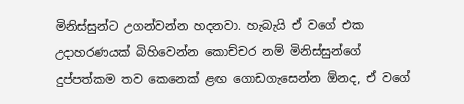මිනිස්සුන්ට උගන්වන්න හදනවා. හැබැයි ඒ වගේ එක උදාහරණයක් බිහිවෙන්න කොච්චර නම් මිනිස්සුන්ගේ දුප්පත්කම තව කෙනෙක් ළඟ ගොඩගැසෙන්න ඕනද, ඒ වගේ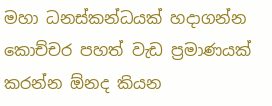මහා ධනස්කන්ධයක් හදාගන්න කොච්චර පහත් වැඩ ප්‍රමාණයක් කරන්න ඕනද කියන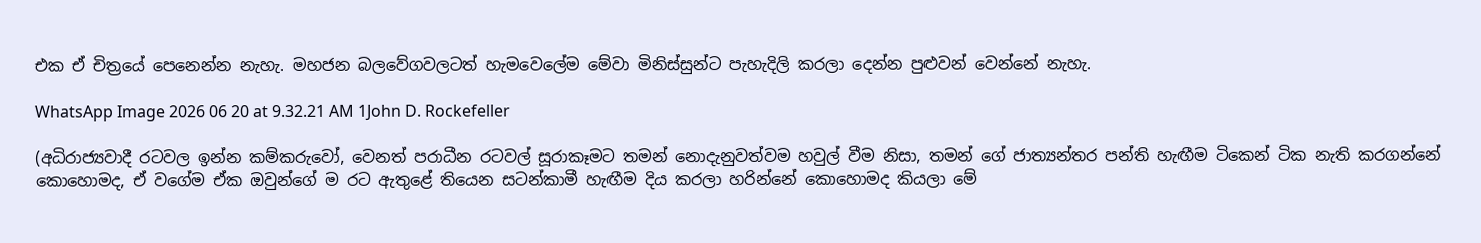එක ඒ චිත්‍රයේ පෙනෙන්න නැහැ. මහජන බලවේගවලටත් හැමවෙලේම මේවා මිනිස්සුන්ට පැහැදිලි කරලා දෙන්න පුළුවන් වෙන්නේ නැහැ.

WhatsApp Image 2026 06 20 at 9.32.21 AM 1John D. Rockefeller

(අධිරාජ්‍යවාදී රටවල ඉන්න කම්කරුවෝ, වෙනත් පරාධීන රටවල් සූරාකෑමට තමන් නොදැනුවත්වම හවුල් වීම නිසා, තමන් ගේ ජාත්‍යන්තර පන්ති හැඟීම ටිකෙන් ටික නැති කරගන්නේ කොහොමද, ඒ වගේම ඒක ඔවුන්ගේ ම රට ඇතුළේ තියෙන සටන්කාමී හැඟීම දිය කරලා හරින්නේ කොහොමද කියලා මේ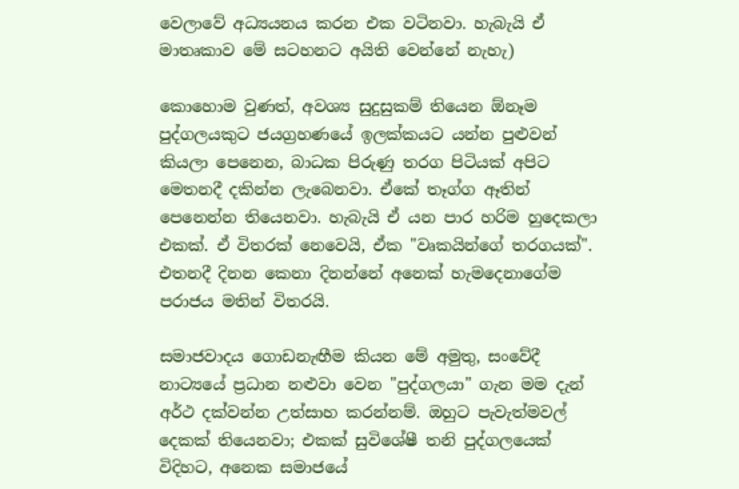වෙලාවේ අධ්‍යයනය කරන එක වටිනවා. හැබැයි ඒ මාතෘකාව මේ සටහනට අයිති වෙන්නේ නැහැ)

කොහොම වුණත්, අවශ්‍ය සුදුසුකම් තියෙන ඕනෑම පුද්ගලයකුට ජයග්‍රහණයේ ඉලක්කයට යන්න පුළුවන් කියලා පෙනෙන, බාධක පිරුණු තරග පිටියක් අපිට මෙතනදී දකින්න ලැබෙනවා. ඒකේ තෑග්ග ඈතින් පෙනෙන්න තියෙනවා. හැබැයි ඒ යන පාර හරිම හුදෙකලා එකක්. ඒ විතරක් නෙවෙයි, ඒක "වෘකයින්ගේ තරගයක්". එතනදී දිනන කෙනා දිනන්නේ අනෙක් හැමදෙනාගේම පරාජය මතින් විතරයි.

සමාජවාදය ගොඩනැඟීම කියන මේ අමුතු, සංවේදී නාට්‍යයේ ප්‍රධාන නළුවා වෙන "පුද්ගලයා" ගැන මම දැන් අර්ථ දක්වන්න උත්සාහ කරන්නම්. ඔහුට පැවැත්මවල් දෙකක් තියෙනවා; එකක් සුවිශේෂී තනි පුද්ගලයෙක් විදිහට, අනෙක සමාජයේ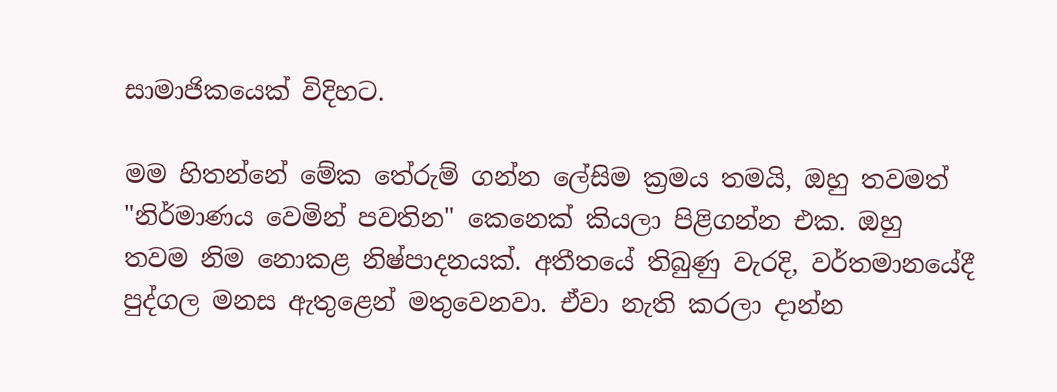සාමාජිකයෙක් විදිහට.

මම හිතන්නේ මේක තේරුම් ගන්න ලේසිම ක්‍රමය තමයි, ඔහු තවමත් "නිර්මාණය වෙමින් පවතින" කෙනෙක් කියලා පිළිගන්න එක. ඔහු තවම නිම නොකළ නිෂ්පාදනයක්. අතීතයේ තිබුණු වැරදි, වර්තමානයේදී පුද්ගල මනස ඇතුළෙන් මතුවෙනවා. ඒවා නැති කරලා දාන්න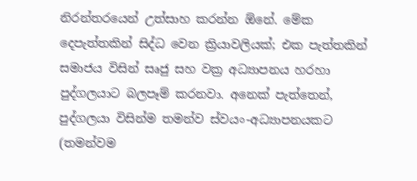නිරන්තරයෙන් උත්සාහ කරන්න ඕනේ. මේක දෙපැත්තකින් සිද්ධ වෙන ක්‍රියාවලියක්; එක පැත්තකින් සමාජය විසින් සෘජු සහ වක්‍ර අධ්‍යාපනය හරහා පුද්ගලයාට බලපෑම් කරනවා. අනෙක් පැත්තෙන්, පුද්ගලයා විසින්ම තමන්ව ස්වයං-අධ්‍යාපනයකට (තමන්වම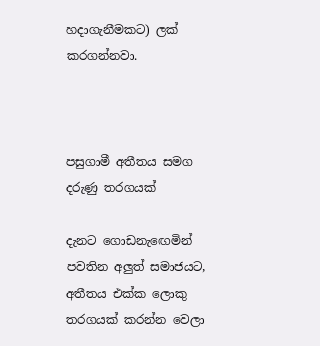හදාගැනීමකට) ලක් කරගන්නවා.



පසුගාමී අතීතය සමග දරුණු තරගයක්

දැනට ගොඩනැඟෙමින් පවතින අලුත් සමාජයට, අතීතය එක්ක ලොකු තරගයක් කරන්න වෙලා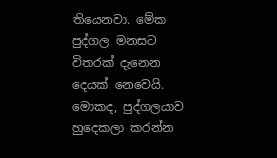තියෙනවා. මේක පුද්ගල මනසට විතරක් දැනෙන දෙයක් නෙවෙයි. මොකද, පුද්ගලයාව හුදෙකලා කරන්න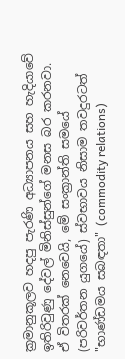ක්‍රමානුකූලව හදපු පැරණි අධ්‍යාපනය සහ හැදියාවේ ඉතිරිවුණු දේවල් මිනිස්සුන්ගේ මනස බර කරනවා. ඒ විතරක් නෙවෙයි, මේ සංක්‍රාන්ති සමයේ (පරිවර්තන යුගයේ) ස්වභාවය නිසාම තවදුරටත් "භාණ්ඩමය සබඳතා" (commodity relations)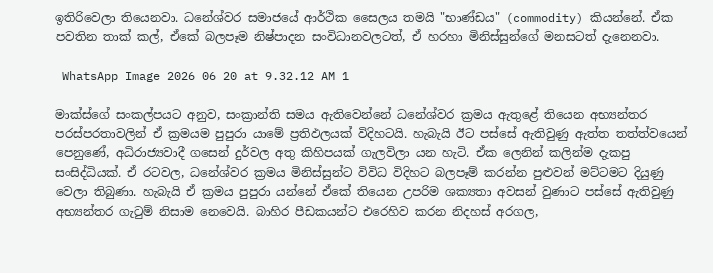ඉතිරිවෙලා තියෙනවා. ධනේශ්වර සමාජයේ ආර්ථික සෛලය තමයි "භාණ්ඩය" (commodity) කියන්නේ. ඒක පවතින තාක් කල්, ඒකේ බලපෑම නිෂ්පාදන සංවිධානවලටත්, ඒ හරහා මිනිස්සුන්ගේ මනසටත් දැනෙනවා.

 WhatsApp Image 2026 06 20 at 9.32.12 AM 1

මාක්ස්ගේ සංකල්පයට අනුව, සංක්‍රාන්ති සමය ඇතිවෙන්නේ ධනේශ්වර ක්‍රමය ඇතුළේ තියෙන අභ්‍යන්තර පරස්පරතාවලින් ඒ ක්‍රමයම පුපුරා යාමේ ප්‍රතිඵලයක් විදිහටයි. හැබැයි ඊට පස්සේ ඇතිවුණු ඇත්ත තත්ත්වයෙන් පෙනුණේ, අධිරාජ්‍යවාදී ගසෙන් දුර්වල අතු කිහිපයක් ගැලවිලා යන හැටි. ඒක ලෙනින් කලින්ම දැකපු සංසිද්ධියක්. ඒ රටවල, ධනේශ්වර ක්‍රමය මිනිස්සුන්ට විවිධ විදිහට බලපෑම් කරන්න පුළුවන් මට්ටමට දියුණු වෙලා තිබුණා. හැබැයි ඒ ක්‍රමය පුපුරා යන්නේ ඒකේ තියෙන උපරිම ශක්‍යතා අවසන් වුණාට පස්සේ ඇතිවුණු අභ්‍යන්තර ගැටුම් නිසාම නෙවෙයි. බාහිර පීඩකයන්ට එරෙහිව කරන නිදහස් අරගල,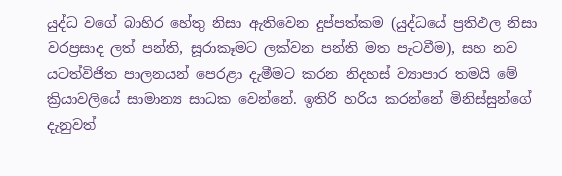යුද්ධ වගේ බාහිර හේතු නිසා ඇතිවෙන දුප්පත්කම (යුද්ධයේ ප්‍රතිඵල නිසා වරප්‍රසාද ලත් පන්ති, සූරාකෑමට ලක්වන පන්ති මත පැටවීම), සහ නව යටත්විජිත පාලනයන් පෙරළා දැමීමට කරන නිදහස් ව්‍යාපාර තමයි මේ ක්‍රියාවලියේ සාමාන්‍ය සාධක වෙන්නේ. ඉතිරි හරිය කරන්නේ මිනිස්සුන්ගේ දැනුවත්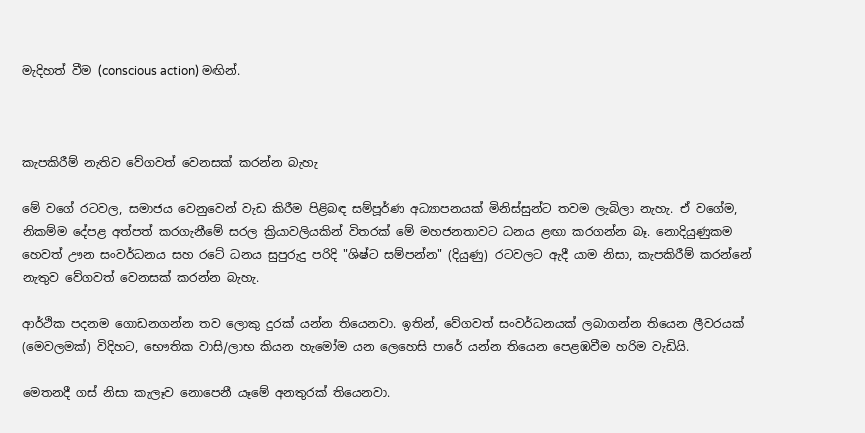මැදිහත් වීම (conscious action) මඟින්.



කැපකිරීම් නැතිව වේගවත් වෙනසක් කරන්න බැහැ

මේ වගේ රටවල, සමාජය වෙනුවෙන් වැඩ කිරීම පිළිබඳ සම්පූර්ණ අධ්‍යාපනයක් මිනිස්සුන්ට තවම ලැබිලා නැහැ. ඒ වගේම, නිකම්ම දේපළ අත්පත් කරගැනීමේ සරල ක්‍රියාවලියකින් විතරක් මේ මහජනතාවට ධනය ළඟා කරගන්න බෑ. නොදියුණුකම හෙවත් ඌන සංවර්ධනය සහ රටේ ධනය සුපුරුදු පරිදි "ශිෂ්ට සම්පන්න" (දියුණු) රටවලට ඇදී යාම නිසා, කැපකිරීම් කරන්නේ නැතුව වේගවත් වෙනසක් කරන්න බැහැ.

ආර්ථික පදනම ගොඩනගන්න තව ලොකු දුරක් යන්න තියෙනවා. ඉතින්, වේගවත් සංවර්ධනයක් ලබාගන්න තියෙන ලීවරයක් (මෙවලමක්) විදිහට, භෞතික වාසි/ලාභ කියන හැමෝම යන ලෙහෙසි පාරේ යන්න තියෙන පෙළඹවීම හරිම වැඩියි.

මෙතනදී ගස් නිසා කැලෑව නොපෙනී යෑමේ අනතුරක් තියෙනවා.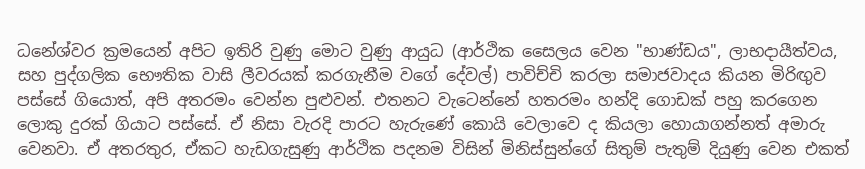ධනේශ්වර ක්‍රමයෙන් අපිට ඉතිරි වුණු මොට වුණු ආයුධ (ආර්ථික සෛලය වෙන "භාණ්ඩය", ලාභදායීත්වය, සහ පුද්ගලික භෞතික වාසි ලීවරයක් කරගැනීම වගේ දේවල්) පාවිච්චි කරලා සමාජවාදය කියන මිරිඟුව පස්සේ ගියොත්, අපි අතරමං වෙන්න පුළුවන්. එතනට වැටෙන්නේ හතරමං හන්දි ගොඩක් පහු කරගෙන ලොකු දුරක් ගියාට පස්සේ. ඒ නිසා වැරදි පාරට හැරුණේ කොයි වෙලාවෙ ද කියලා හොයාගන්නත් අමාරු වෙනවා. ඒ අතරතුර, ඒකට හැඩගැසුණු ආර්ථික පදනම විසින් මිනිස්සුන්ගේ සිතුම් පැතුම් දියුණු වෙන එකත්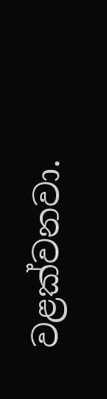වළක්වනවා.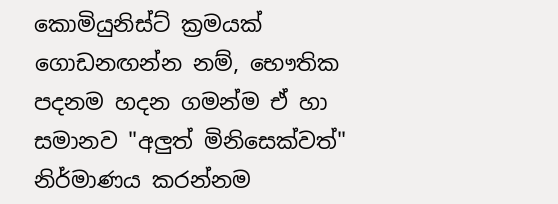කොමියුනිස්ට් ක්‍රමයක් ගොඩනඟන්න නම්, භෞතික පදනම හදන ගමන්ම ඒ හා සමානව "අලුත් මිනිසෙක්වත්" නිර්මාණය කරන්නම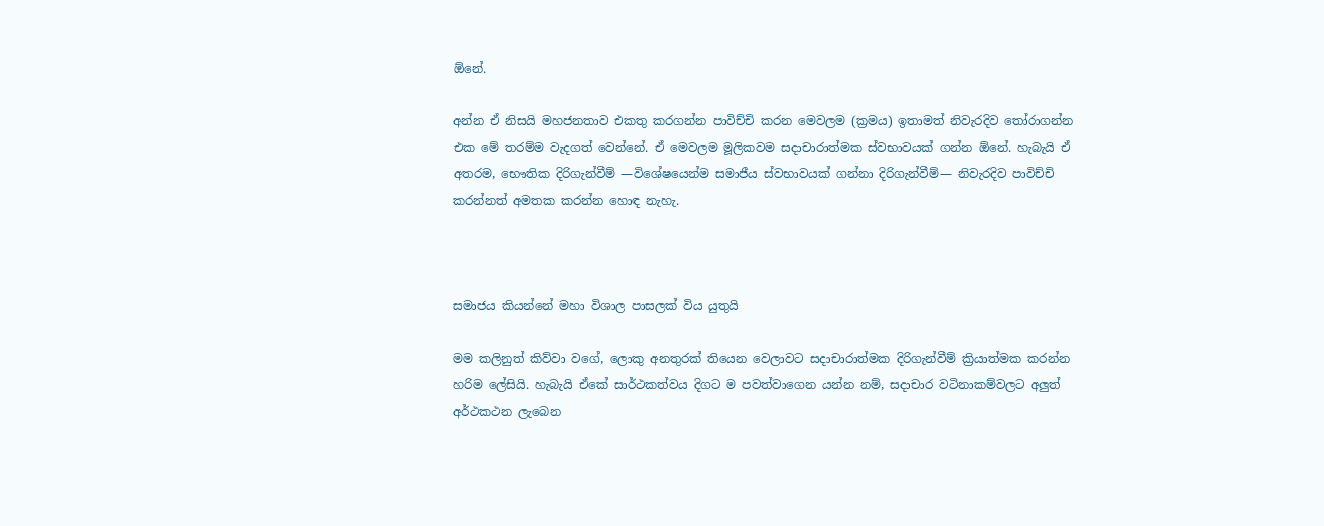ඕනේ.

අන්න ඒ නිසයි මහජනතාව එකතු කරගන්න පාවිච්චි කරන මෙවලම (ක්‍රමය) ඉතාමත් නිවැරදිව තෝරාගන්න එක මේ තරම්ම වැදගත් වෙන්නේ. ඒ මෙවලම මූලිකවම සදාචාරාත්මක ස්වභාවයක් ගන්න ඕනේ. හැබැයි ඒ අතරම, භෞතික දිරිගැන්වීම් —විශේෂයෙන්ම සමාජීය ස්වභාවයක් ගන්නා දිරිගැන්වීම්— නිවැරදිව පාවිච්චි කරන්නත් අමතක කරන්න හොඳ නැහැ.



සමාජය කියන්නේ මහා විශාල පාසලක් විය යුතුයි

මම කලිනුත් කිව්වා වගේ, ලොකු අනතුරක් තියෙන වෙලාවට සදාචාරාත්මක දිරිගැන්වීම් ක්‍රියාත්මක කරන්න හරිම ලේසියි. හැබැයි ඒකේ සාර්ථකත්වය දිගට ම පවත්වාගෙන යන්න නම්, සදාචාර වටිනාකම්වලට අලුත් අර්ථකථන ලැබෙන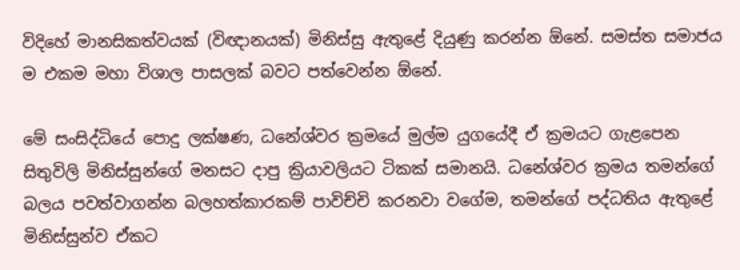විදිහේ මානසිකත්වයක් (විඥානයක්) මිනිස්සු ඇතුළේ දියුණු කරන්න ඕනේ. සමස්ත සමාජය ම එකම මහා විශාල පාසලක් බවට පත්වෙන්න ඕනේ.

මේ සංසිද්ධියේ පොදු ලක්ෂණ, ධනේශ්වර ක්‍රමයේ මුල්ම යුගයේදී ඒ ක්‍රමයට ගැළපෙන සිතුවිලි මිනිස්සුන්ගේ මනසට දාපු ක්‍රියාවලියට ටිකක් සමානයි. ධනේශ්වර ක්‍රමය තමන්ගේ බලය පවත්වාගන්න බලහත්කාරකම් පාවිච්චි කරනවා වගේම, තමන්ගේ පද්ධතිය ඇතුළේ මිනිස්සුන්ව ඒකට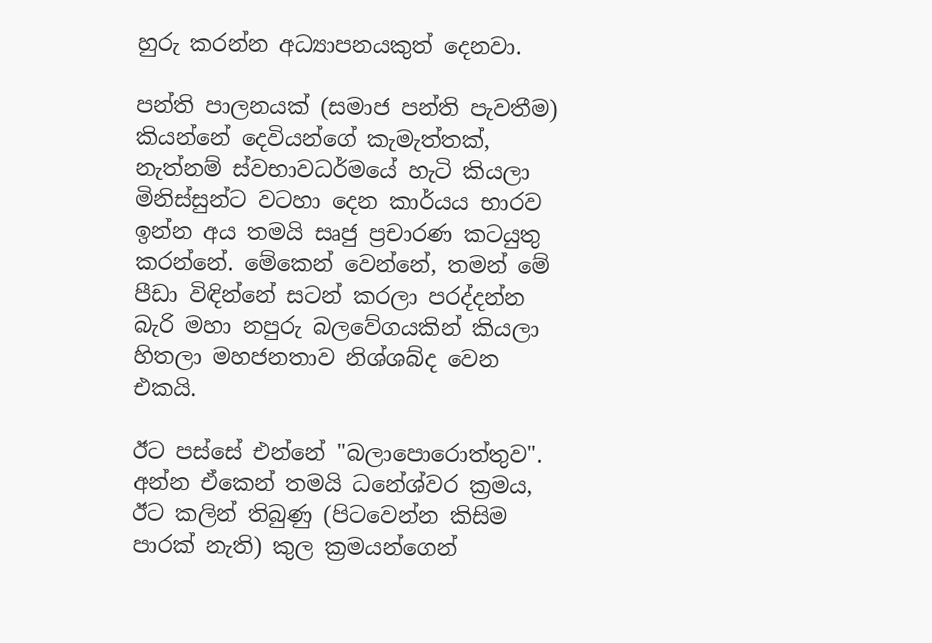හුරු කරන්න අධ්‍යාපනයකුත් දෙනවා.

පන්ති පාලනයක් (සමාජ පන්ති පැවතීම) කියන්නේ දෙවියන්ගේ කැමැත්තක්, නැත්නම් ස්වභාවධර්මයේ හැටි කියලා මිනිස්සුන්ට වටහා දෙන කාර්යය භාරව ඉන්න අය තමයි සෘජු ප්‍රචාරණ කටයුතු කරන්නේ. මේකෙන් වෙන්නේ, තමන් මේ පීඩා විඳින්නේ සටන් කරලා පරද්දන්න බැරි මහා නපුරු බලවේගයකින් කියලා හිතලා මහජනතාව නිශ්ශබ්ද වෙන එකයි.

ඊට පස්සේ එන්නේ "බලාපොරොත්තුව". අන්න ඒකෙන් තමයි ධනේශ්වර ක්‍රමය, ඊට කලින් තිබුණු (පිටවෙන්න කිසිම පාරක් නැති) කුල ක්‍රමයන්ගෙන්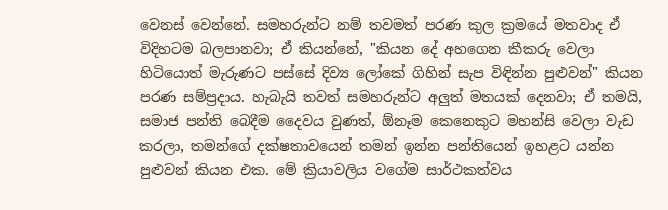වෙනස් වෙන්නේ. සමහරුන්ට නම් තවමත් පරණ කුල ක්‍රමයේ මතවාද ඒ විදිහටම බලපානවා; ඒ කියන්නේ, "කියන දේ අහගෙන කීකරු වෙලා හිටියොත් මැරුණට පස්සේ දිව්‍ය ලෝකේ ගිහින් සැප විඳින්න පුළුවන්" කියන පරණ සම්ප්‍රදාය. හැබැයි තවත් සමහරුන්ට අලුත් මතයක් දෙනවා; ඒ තමයි, සමාජ පන්ති බෙදීම දෛවය වුණත්, ඕනෑම කෙනෙකුට මහන්සි වෙලා වැඩ කරලා, තමන්ගේ දක්ෂතාවයෙන් තමන් ඉන්න පන්තියෙන් ඉහළට යන්න පුළුවන් කියන එක. මේ ක්‍රියාවලිය වගේම සාර්ථකත්වය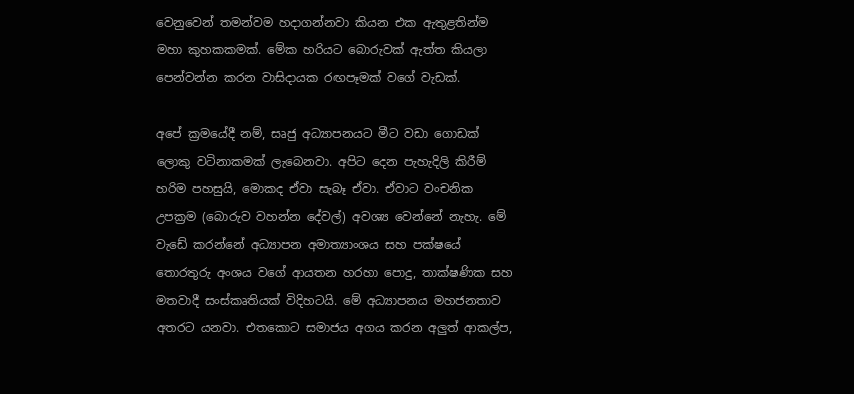වෙනුවෙන් තමන්වම හදාගන්නවා කියන එක ඇතුළතින්ම මහා කුහකකමක්. මේක හරියට බොරුවක් ඇත්ත කියලා පෙන්වන්න කරන වාසිදායක රඟපෑමක් වගේ වැඩක්.

අපේ ක්‍රමයේදී නම්, සෘජු අධ්‍යාපනයට මීට වඩා ගොඩක් ලොකු වටිනාකමක් ලැබෙනවා. අපිට දෙන පැහැදිලි කිරීම් හරිම පහසුයි, මොකද ඒවා සැබෑ ඒවා. ඒවාට වංචනික උපක්‍රම (බොරුව වහන්න දේවල්) අවශ්‍ය වෙන්නේ නැහැ. මේ වැඩේ කරන්නේ අධ්‍යාපන අමාත්‍යාංශය සහ පක්ෂයේ තොරතුරු අංශය වගේ ආයතන හරහා පොදු, තාක්ෂණික සහ මතවාදී සංස්කෘතියක් විදිහටයි. මේ අධ්‍යාපනය මහජනතාව අතරට යනවා. එතකොට සමාජය අගය කරන අලුත් ආකල්ප,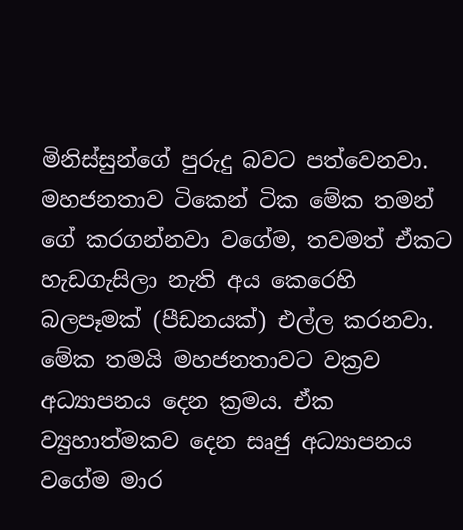මිනිස්සුන්ගේ පුරුදු බවට පත්වෙනවා. මහජනතාව ටිකෙන් ටික මේක තමන් ගේ කරගන්නවා වගේම, තවමත් ඒකට හැඩගැසිලා නැති අය කෙරෙහි බලපෑමක් (පීඩනයක්) එල්ල කරනවා. මේක තමයි මහජනතාවට වක්‍රව අධ්‍යාපනය දෙන ක්‍රමය. ඒක ව්‍යුහාත්මකව දෙන සෘජු අධ්‍යාපනය වගේම මාර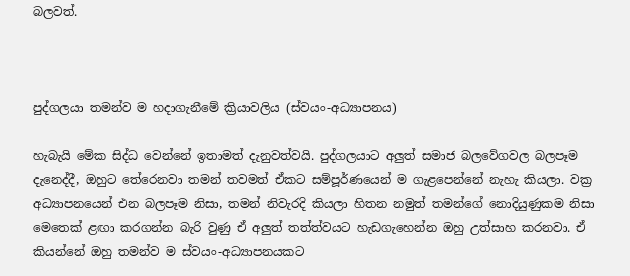බලවත්.



පුද්ගලයා තමන්ව ම හදාගැනීමේ ක්‍රියාවලිය (ස්වයං-අධ්‍යාපනය)

හැබැයි මේක සිද්ධ වෙන්නේ ඉතාමත් දැනුවත්වයි. පුද්ගලයාට අලුත් සමාජ බලවේගවල බලපෑම දැනෙද්දී, ඔහුට තේරෙනවා තමන් තවමත් ඒකට සම්පූර්ණයෙන් ම ගැළපෙන්නේ නැහැ කියලා. වක්‍ර අධ්‍යාපනයෙන් එන බලපෑම නිසා, තමන් නිවැරදි කියලා හිතන නමුත් තමන්ගේ නොදියුණුකම නිසා මෙතෙක් ළඟා කරගන්න බැරි වුණු ඒ අලුත් තත්ත්වයට හැඩගැහෙන්න ඔහු උත්සාහ කරනවා. ඒ කියන්නේ ඔහු තමන්ව ම ස්වයං-අධ්‍යාපනයකට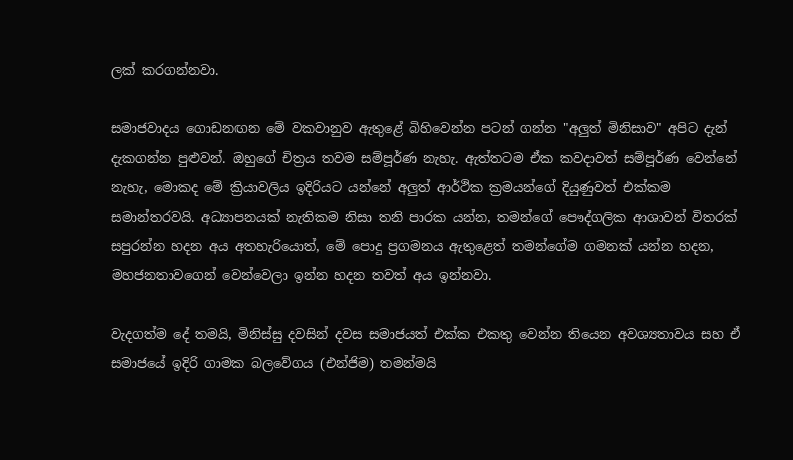ලක් කරගන්නවා.

සමාජවාදය ගොඩනඟන මේ වකවානුව ඇතුළේ බිහිවෙන්න පටන් ගන්න "අලුත් මිනිසාව" අපිට දැන් දැකගන්න පුළුවන්. ඔහුගේ චිත්‍රය තවම සම්පූර්ණ නැහැ. ඇත්තටම ඒක කවදාවත් සම්පූර්ණ වෙන්නේ නැහැ, මොකද මේ ක්‍රියාවලිය ඉදිරියට යන්නේ අලුත් ආර්ථික ක්‍රමයන්ගේ දියුණුවත් එක්කම සමාන්තරවයි. අධ්‍යාපනයක් නැතිකම නිසා තනි පාරක යන්න, තමන්ගේ පෞද්ගලික ආශාවන් විතරක් සපුරන්න හදන අය අතහැරියොත්, මේ පොදු ප්‍රගමනය ඇතුළෙත් තමන්ගේම ගමනක් යන්න හදන, මහජනතාවගෙන් වෙන්වෙලා ඉන්න හදන තවත් අය ඉන්නවා.

වැදගත්ම දේ තමයි, මිනිස්සු දවසින් දවස සමාජයත් එක්ක එකතු වෙන්න තියෙන අවශ්‍යතාවය සහ ඒ සමාජයේ ඉදිරි ගාමක බලවේගය (එන්ජිම) තමන්මයි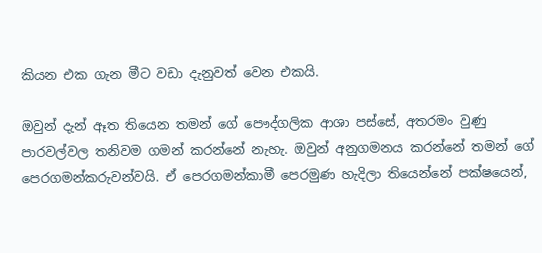කියන එක ගැන මීට වඩා දැනුවත් වෙන එකයි.

ඔවුන් දැන් ඈත තියෙන තමන් ගේ පෞද්ගලික ආශා පස්සේ, අතරමං වුණු පාරවල්වල තනිවම ගමන් කරන්නේ නැහැ. ඔවුන් අනුගමනය කරන්නේ තමන් ගේ පෙරගමන්කරුවන්වයි. ඒ පෙරගමන්කාමී පෙරමුණ හැදිලා තියෙන්නේ පක්ෂයෙන්,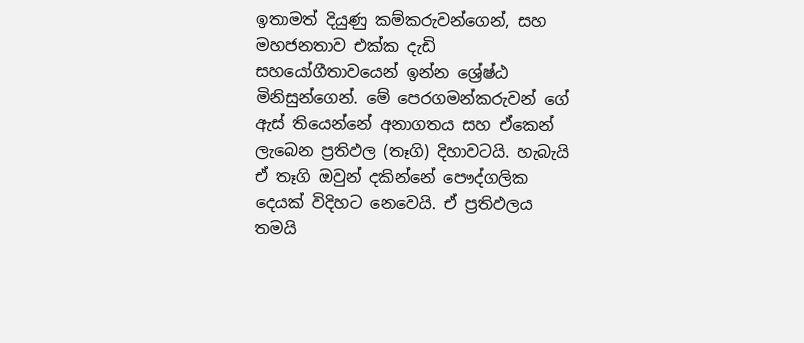ඉතාමත් දියුණු කම්කරුවන්ගෙන්, සහ මහජනතාව එක්ක දැඩි සහයෝගීතාවයෙන් ඉන්න ශ්‍රේෂ්ඨ මිනිසුන්ගෙන්. මේ පෙරගමන්කරුවන් ගේ ඇස් තියෙන්නේ අනාගතය සහ ඒකෙන් ලැබෙන ප්‍රතිඵල (තෑගි) දිහාවටයි. හැබැයි ඒ තෑගි ඔවුන් දකින්නේ පෞද්ගලික දෙයක් විදිහට නෙවෙයි. ඒ ප්‍රතිඵලය තමයි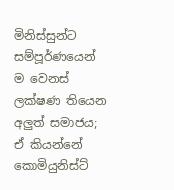මිනිස්සුන්ට සම්පූර්ණයෙන් ම වෙනස් ලක්ෂණ තියෙන අලුත් සමාජය; ඒ කියන්නේ කොමියුනිස්ට්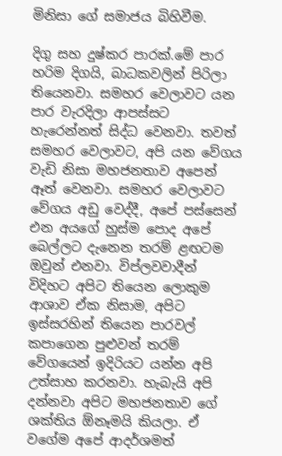මිනිසා ගේ සමාජය බිහිවීම.

දිගු සහ දුෂ්කර පාරක්.මේ පාර හරිම දිගයි, බාධකවලින් පිරිලා තියෙනවා. සමහර වෙලාවට යන පාර වැරදිලා ආපස්සට හැරෙන්නත් සිද්ධ වෙනවා. තවත් සමහර වෙලාවට, අපි යන වේගය වැඩි නිසා මහජනතාව අපෙන් ඈත් වෙනවා. සමහර වෙලාවට වේගය අඩු වෙද්දී, අපේ පස්සෙන් එන අයගේ හුස්ම පොද අපේ බෙල්ලට දැනෙන තරම් ළඟටම ඔවුන් එනවා. විප්ලවවාදීන් විදිහට අපිට තියෙන ලොකුම ආශාව ඒක නිසාම, අපිට ඉස්සරහින් තියෙන පාරවල් කපාගෙන පුළුවන් තරම් වේගයෙන් ඉදිරියට යන්න අපි උත්සාහ කරනවා. හැබැයි අපි දන්නවා අපිට මහජනතාව ගේ ශක්තිය ඕනෑමයි කියලා. ඒ වගේම අපේ ආදර්ශමත්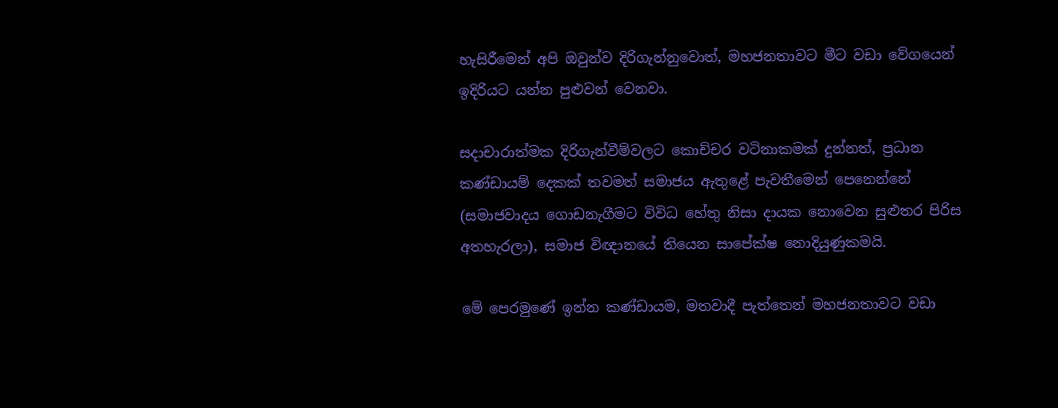හැසිරීමෙන් අපි ඔවුන්ව දිරිගැන්නුවොත්, මහජනතාවට මීට වඩා වේගයෙන් ඉදිරියට යන්න පුළුවන් වෙනවා.

සදාචාරාත්මක දිරිගැන්වීම්වලට කොච්චර වටිනාකමක් දුන්නත්, ප්‍රධාන කණ්ඩායම් දෙකක් තවමත් සමාජය ඇතුළේ පැවතීමෙන් පෙනෙන්නේ (සමාජවාදය ගොඩනැගීමට විවිධ හේතු නිසා දායක නොවෙන සුළුතර පිරිස අතහැරලා), සමාජ විඥානයේ තියෙන සාපේක්ෂ නොදියුණුකමයි.

මේ පෙරමුණේ ඉන්න කණ්ඩායම, මතවාදී පැත්තෙන් මහජනතාවට වඩා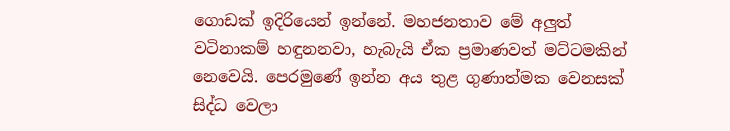ගොඩක් ඉදිරියෙන් ඉන්නේ. මහජනතාව මේ අලුත් වටිනාකම් හඳුනනවා, හැබැයි ඒක ප්‍රමාණවත් මට්ටමකින් නෙවෙයි. පෙරමුණේ ඉන්න අය තුළ ගුණාත්මක වෙනසක් සිද්ධ වෙලා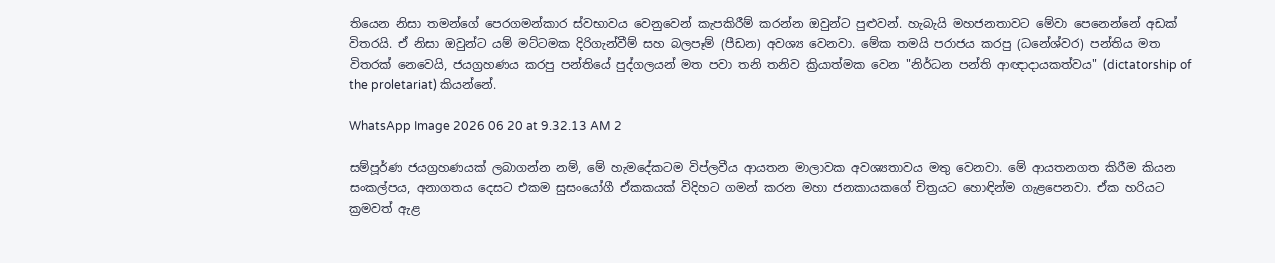තියෙන නිසා තමන්ගේ පෙරගමන්කාර ස්වභාවය වෙනුවෙන් කැපකිරීම් කරන්න ඔවුන්ට පුළුවන්. හැබැයි මහජනතාවට මේවා පෙනෙන්නේ අඩක් විතරයි. ඒ නිසා ඔවුන්ට යම් මට්ටමක දිරිගැන්වීම් සහ බලපෑම් (පීඩන) අවශ්‍ය වෙනවා. මේක තමයි පරාජය කරපු (ධනේශ්වර) පන්තිය මත විතරක් නෙවෙයි, ජයග්‍රහණය කරපු පන්තියේ පුද්ගලයන් මත පවා තනි තනිව ක්‍රියාත්මක වෙන "නිර්ධන පන්ති ආඥාදායකත්වය" (dictatorship of the proletariat) කියන්නේ.

WhatsApp Image 2026 06 20 at 9.32.13 AM 2

සම්පූර්ණ ජයග්‍රහණයක් ලබාගන්න නම්, මේ හැමදේකටම විප්ලවීය ආයතන මාලාවක අවශ්‍යතාවය මතු වෙනවා. මේ ආයතනගත කිරීම කියන සංකල්පය, අනාගතය දෙසට එකම සුසංයෝගී ඒකකයක් විදිහට ගමන් කරන මහා ජනකායකගේ චිත්‍රයට හොඳින්ම ගැළපෙනවා. ඒක හරියට ක්‍රමවත් ඇළ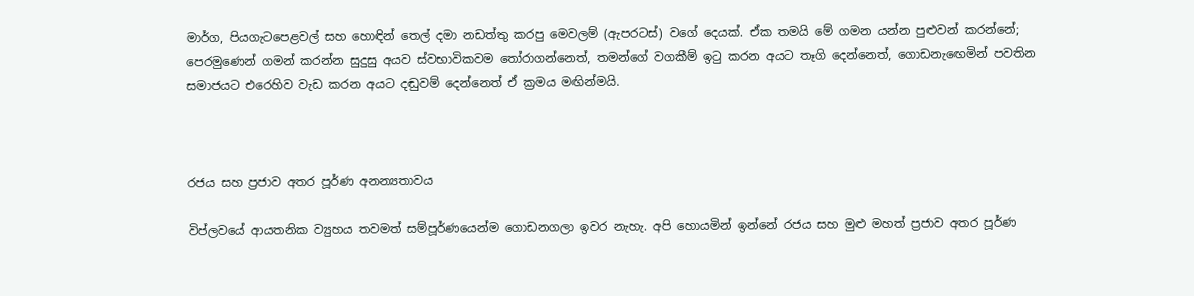මාර්ග, පියගැටපෙළවල් සහ හොඳින් තෙල් දමා නඩත්තු කරපු මෙවලම් (ඇපරටස්) වගේ දෙයක්. ඒක තමයි මේ ගමන යන්න පුළුවන් කරන්නේ; පෙරමුණෙන් ගමන් කරන්න සුදුසු අයව ස්වභාවිකවම තෝරාගන්නෙත්, තමන්ගේ වගකීම් ඉටු කරන අයට තෑගි දෙන්නෙත්, ගොඩනැඟෙමින් පවතින සමාජයට එරෙහිව වැඩ කරන අයට දඬුවම් දෙන්නෙත් ඒ ක්‍රමය මඟින්මයි.



රජය සහ ප්‍රජාව අතර පූර්ණ අනන්‍යතාවය

විප්ලවයේ ආයතනික ව්‍යුහය තවමත් සම්පූර්ණයෙන්ම ගොඩනගලා ඉවර නැහැ. අපි හොයමින් ඉන්නේ රජය සහ මුළු මහත් ප්‍රජාව අතර පූර්ණ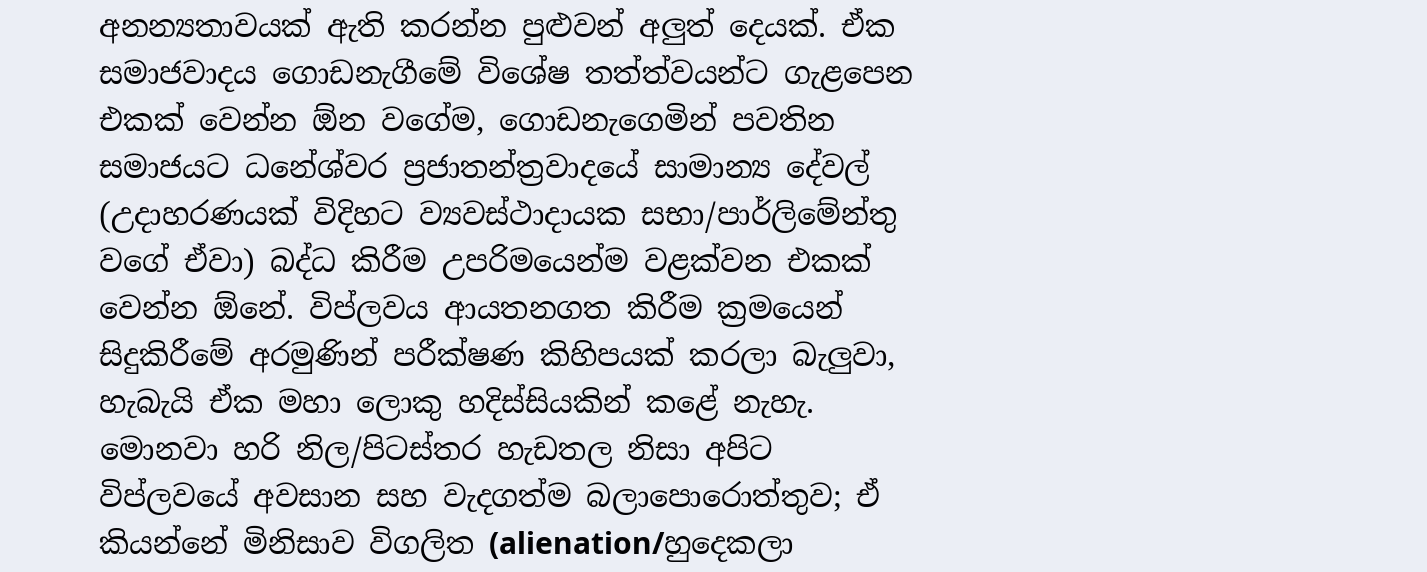අනන්‍යතාවයක් ඇති කරන්න පුළුවන් අලුත් දෙයක්. ඒක සමාජවාදය ගොඩනැගීමේ විශේෂ තත්ත්වයන්ට ගැළපෙන එකක් වෙන්න ඕන වගේම, ගොඩනැගෙමින් පවතින සමාජයට ධනේශ්වර ප්‍රජාතන්ත්‍රවාදයේ සාමාන්‍ය දේවල් (උදාහරණයක් විදිහට ව්‍යවස්ථාදායක සභා/පාර්ලිමේන්තු වගේ ඒවා) බද්ධ කිරීම උපරිමයෙන්ම වළක්වන එකක් වෙන්න ඕනේ. විප්ලවය ආයතනගත කිරීම ක්‍රමයෙන් සිදුකිරීමේ අරමුණින් පරීක්ෂණ කිහිපයක් කරලා බැලුවා, හැබැයි ඒක මහා ලොකු හදිස්සියකින් කළේ නැහැ. මොනවා හරි නිල/පිටස්තර හැඩතල නිසා අපිට විප්ලවයේ අවසාන සහ වැදගත්ම බලාපොරොත්තුව; ඒ කියන්නේ මිනිසාව විගලිත (alienation/හුදෙකලා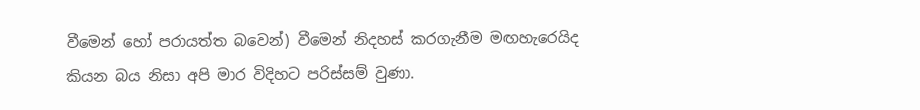වීමෙන් හෝ පරායත්ත බවෙන්) වීමෙන් නිදහස් කරගැනීම මඟහැරෙයිද කියන බය නිසා අපි මාර විදිහට පරිස්සම් වුණා.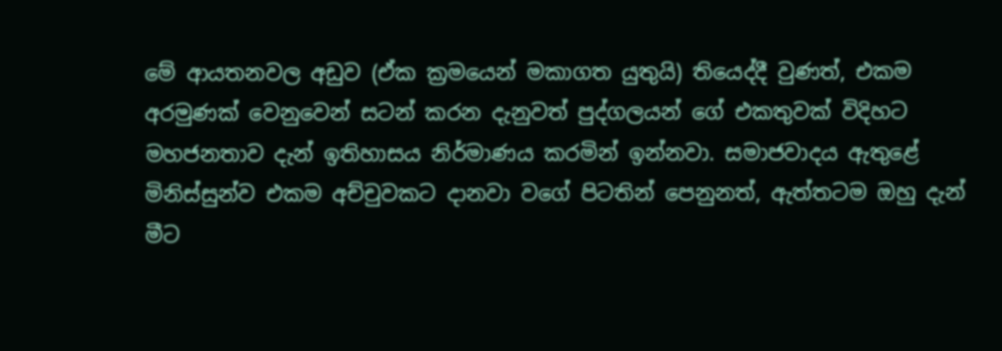මේ ආයතනවල අඩුව (ඒක ක්‍රමයෙන් මකාගත යුතුයි) තියෙද්දී වුණත්, එකම අරමුණක් වෙනුවෙන් සටන් කරන දැනුවත් පුද්ගලයන් ගේ එකතුවක් විදිහට මහජනතාව දැන් ඉතිහාසය නිර්මාණය කරමින් ඉන්නවා. සමාජවාදය ඇතුළේ මිනිස්සුන්ව එකම අච්චුවකට දානවා වගේ පිටතින් පෙනුනත්, ඇත්තටම ඔහු දැන් මීට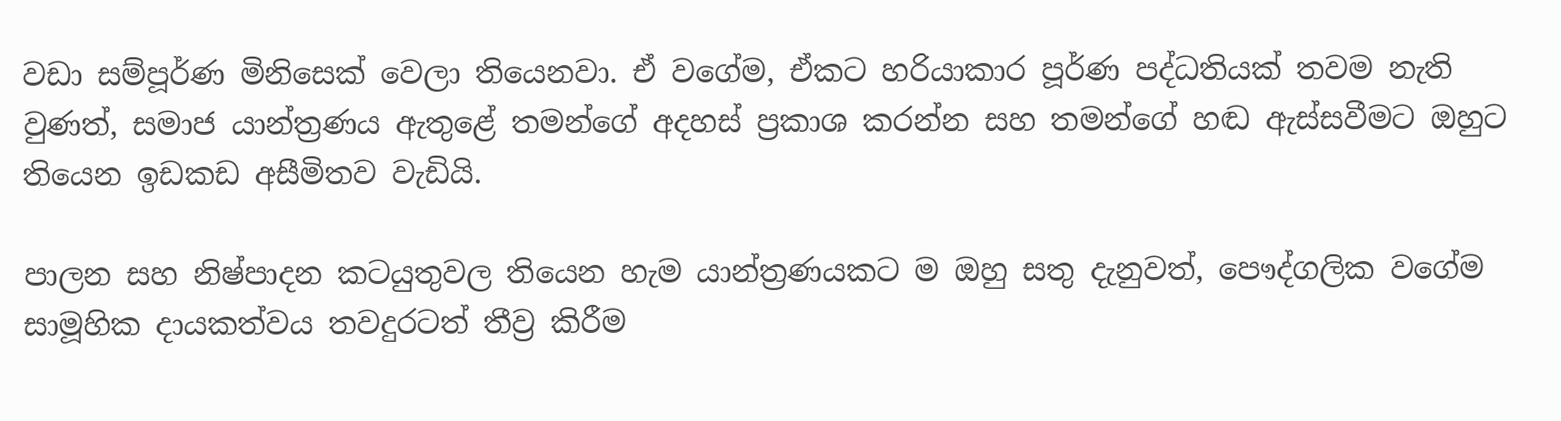වඩා සම්පූර්ණ මිනිසෙක් වෙලා තියෙනවා. ඒ වගේම, ඒකට හරියාකාර පූර්ණ පද්ධතියක් තවම නැති වුණත්, සමාජ යාන්ත්‍රණය ඇතුළේ තමන්ගේ අදහස් ප්‍රකාශ කරන්න සහ තමන්ගේ හඬ ඇස්සවීමට ඔහුට තියෙන ඉඩකඩ අසීමිතව වැඩියි.

පාලන සහ නිෂ්පාදන කටයුතුවල තියෙන හැම යාන්ත්‍රණයකට ම ඔහු සතු දැනුවත්, පෞද්ගලික වගේම සාමූහික දායකත්වය තවදුරටත් තීව්‍ර කිරීම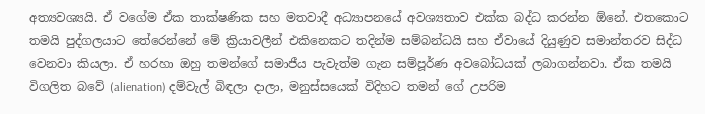අත්‍යවශ්‍යයි. ඒ වගේම ඒක තාක්ෂණික සහ මතවාදී අධ්‍යාපනයේ අවශ්‍යතාව එක්ක බද්ධ කරන්න ඕනේ. එතකොට තමයි පුද්ගලයාට තේරෙන්නේ මේ ක්‍රියාවලීන් එකිනෙකට තදින්ම සම්බන්ධයි සහ ඒවායේ දියුණුව සමාන්තරව සිද්ධ වෙනවා කියලා. ඒ හරහා ඔහු තමන්ගේ සමාජීය පැවැත්ම ගැන සම්පූර්ණ අවබෝධයක් ලබාගන්නවා. ඒක තමයි විගලිත බවේ (alienation) දම්වැල් බිඳලා දාලා, මනුස්සයෙක් විදිහට තමන් ගේ උපරිම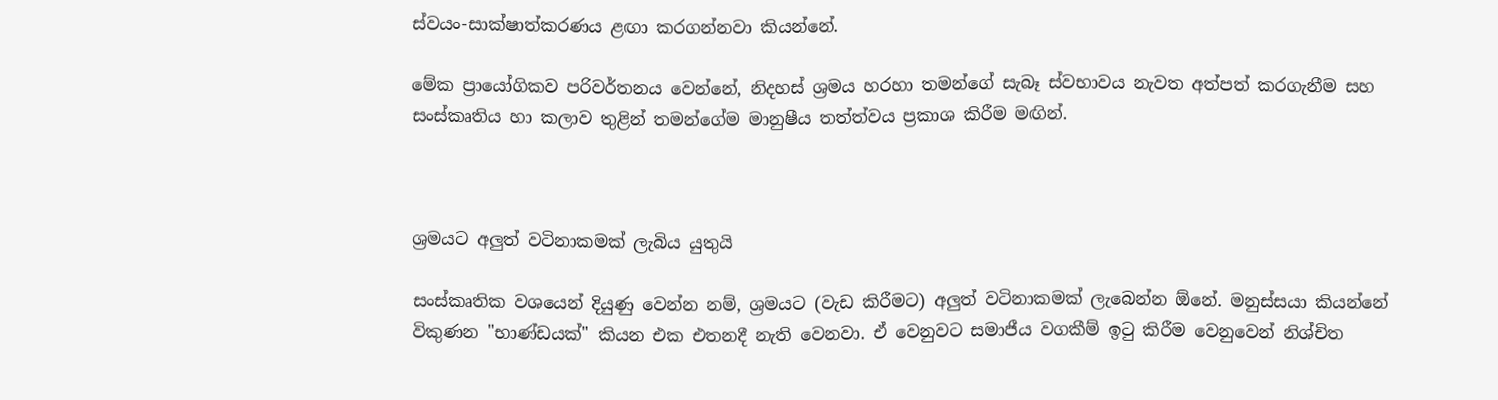ස්වයං-සාක්ෂාත්කරණය ළඟා කරගන්නවා කියන්නේ.

මේක ප්‍රායෝගිකව පරිවර්තනය වෙන්නේ, නිදහස් ශ්‍රමය හරහා තමන්ගේ සැබෑ ස්වභාවය නැවත අත්පත් කරගැනීම සහ සංස්කෘතිය හා කලාව තුළින් තමන්ගේම මානුෂීය තත්ත්වය ප්‍රකාශ කිරීම මඟින්.



ශ්‍රමයට අලුත් වටිනාකමක් ලැබිය යුතුයි

සංස්කෘතික වශයෙන් දියුණු වෙන්න නම්, ශ්‍රමයට (වැඩ කිරීමට) අලුත් වටිනාකමක් ලැබෙන්න ඕනේ. මනුස්සයා කියන්නේ විකුණන "භාණ්ඩයක්" කියන එක එතනදී නැති වෙනවා. ඒ වෙනුවට සමාජීය වගකීම් ඉටු කිරීම වෙනුවෙන් නිශ්චිත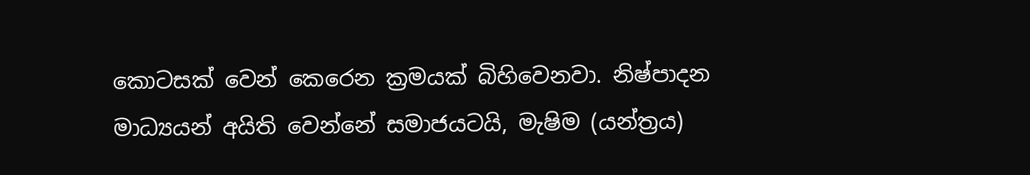කොටසක් වෙන් කෙරෙන ක්‍රමයක් බිහිවෙනවා. නිෂ්පාදන මාධ්‍යයන් අයිති වෙන්නේ සමාජයටයි, මැෂිම (යන්ත්‍රය)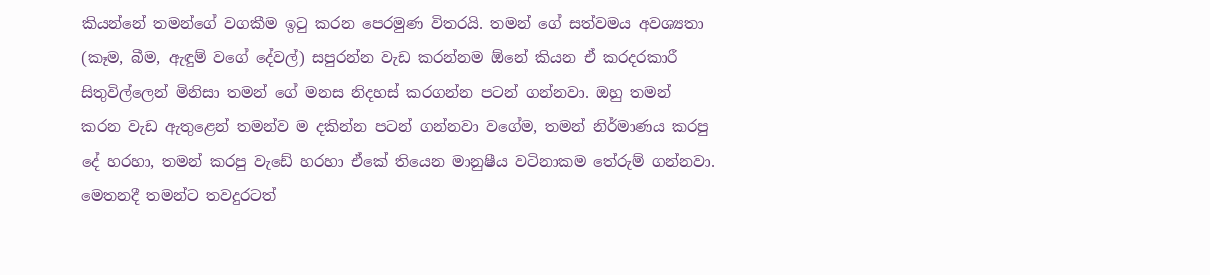කියන්නේ තමන්ගේ වගකීම ඉටු කරන පෙරමුණ විතරයි. තමන් ගේ සත්වමය අවශ්‍යතා (කෑම, බීම, ඇඳුම් වගේ දේවල්) සපුරන්න වැඩ කරන්නම ඕනේ කියන ඒ කරදරකාරී සිතුවිල්ලෙන් මිනිසා තමන් ගේ මනස නිදහස් කරගන්න පටන් ගන්නවා. ඔහු තමන් කරන වැඩ ඇතුළෙන් තමන්ව ම දකින්න පටන් ගන්නවා වගේම, තමන් නිර්මාණය කරපු දේ හරහා, තමන් කරපු වැඩේ හරහා ඒකේ තියෙන මානුෂීය වටිනාකම තේරුම් ගන්නවා. මෙතනදී තමන්ට තවදුරටත්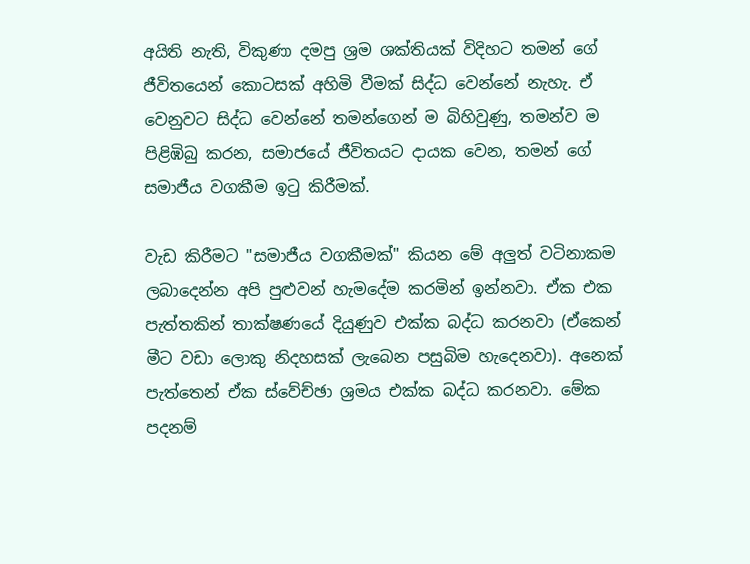අයිති නැති, විකුණා දමපු ශ්‍රම ශක්තියක් විදිහට තමන් ගේ ජීවිතයෙන් කොටසක් අහිමි වීමක් සිද්ධ වෙන්නේ නැහැ. ඒ වෙනුවට සිද්ධ වෙන්නේ තමන්ගෙන් ම බිහිවුණු, තමන්ව ම පිළිඹිබු කරන, සමාජයේ ජීවිතයට දායක වෙන, තමන් ගේ සමාජීය වගකීම ඉටු කිරීමක්.

වැඩ කිරීමට "සමාජීය වගකීමක්" කියන මේ අලුත් වටිනාකම ලබාදෙන්න අපි පුළුවන් හැමදේම කරමින් ඉන්නවා. ඒක එක පැත්තකින් තාක්ෂණයේ දියුණුව එක්ක බද්ධ කරනවා (ඒකෙන් මීට වඩා ලොකු නිදහසක් ලැබෙන පසුබිම හැදෙනවා). අනෙක් පැත්තෙන් ඒක ස්වේච්ඡා ශ්‍රමය එක්ක බද්ධ කරනවා. මේක පදනම්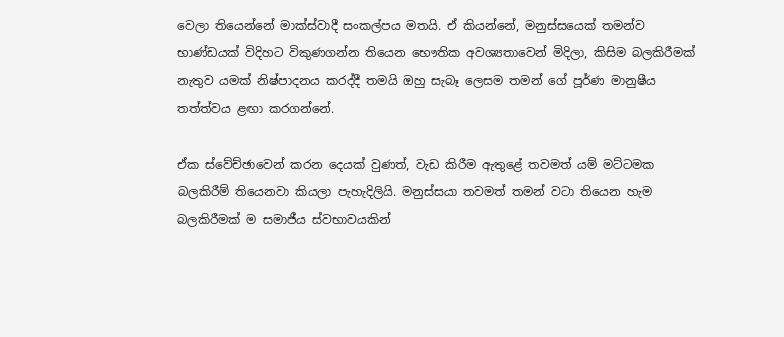වෙලා තියෙන්නේ මාක්ස්වාදී සංකල්පය මතයි. ඒ කියන්නේ, මනුස්සයෙක් තමන්ව භාණ්ඩයක් විදිහට විකුණගන්න තියෙන භෞතික අවශ්‍යතාවෙන් මිදිලා, කිසිම බලකිරීමක් නැතුව යමක් නිෂ්පාදනය කරද්දී තමයි ඔහු සැබෑ ලෙසම තමන් ගේ පූර්ණ මානුෂීය තත්ත්වය ළඟා කරගන්නේ.

ඒක ස්වේච්ඡාවෙන් කරන දෙයක් වුණත්, වැඩ කිරීම ඇතුළේ තවමත් යම් මට්ටමක බලකිරීම් තියෙනවා කියලා පැහැදිලියි. මනුස්සයා තවමත් තමන් වටා තියෙන හැම බලකිරීමක් ම සමාජීය ස්වභාවයකින්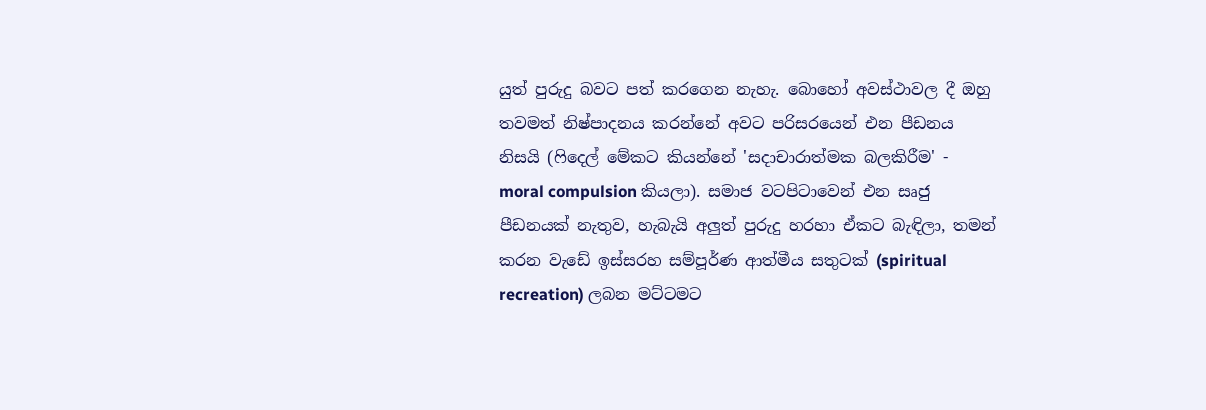යුත් පුරුදු බවට පත් කරගෙන නැහැ. බොහෝ අවස්ථාවල දී ඔහු තවමත් නිෂ්පාදනය කරන්නේ අවට පරිසරයෙන් එන පීඩනය නිසයි (ෆිදෙල් මේකට කියන්නේ 'සදාචාරාත්මක බලකිරීම' - moral compulsion කියලා). සමාජ වටපිටාවෙන් එන සෘජු පීඩනයක් නැතුව, හැබැයි අලුත් පුරුදු හරහා ඒකට බැඳිලා, තමන් කරන වැඩේ ඉස්සරහ සම්පූර්ණ ආත්මීය සතුටක් (spiritual recreation) ලබන මට්ටමට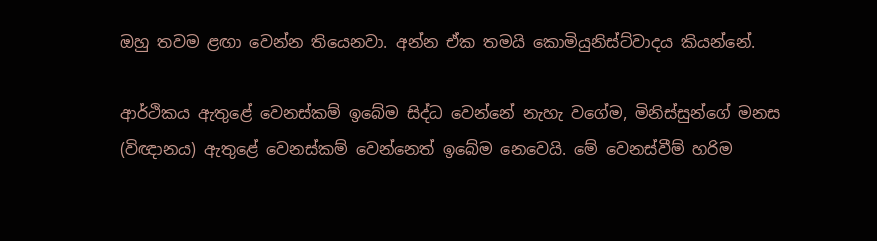ඔහු තවම ළඟා වෙන්න තියෙනවා. අන්න ඒක තමයි කොමියුනිස්ට්වාදය කියන්නේ.

ආර්ථිකය ඇතුළේ වෙනස්කම් ඉබේම සිද්ධ වෙන්නේ නැහැ වගේම, මිනිස්සුන්ගේ මනස (විඥානය) ඇතුළේ වෙනස්කම් වෙන්නෙත් ඉබේම නෙවෙයි. මේ වෙනස්වීම් හරිම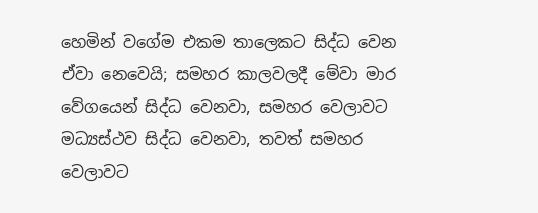හෙමින් වගේම එකම තාලෙකට සිද්ධ වෙන ඒවා නෙවෙයි; සමහර කාලවලදී මේවා මාර වේගයෙන් සිද්ධ වෙනවා, සමහර වෙලාවට මධ්‍යස්ථව සිද්ධ වෙනවා, තවත් සමහර වෙලාවට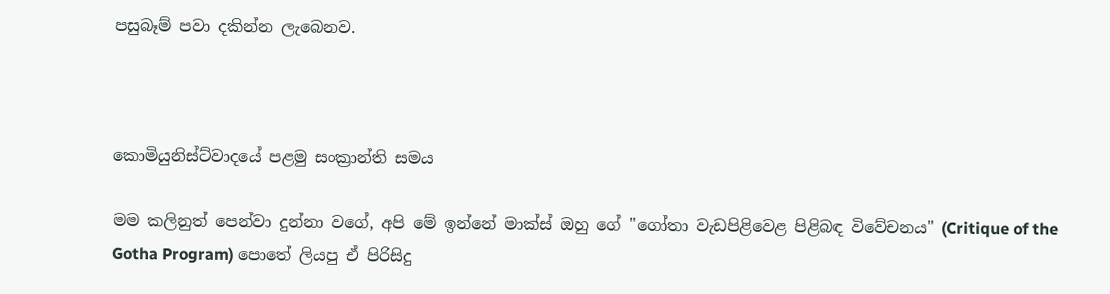පසුබෑම් පවා දකින්න ලැබෙනව.



කොමියුනිස්ට්වාදයේ පළමු සංක්‍රාන්ති සමය

මම කලිනුත් පෙන්වා දුන්නා වගේ, අපි මේ ඉන්නේ මාක්ස් ඔහු ගේ "ගෝතා වැඩපිළිවෙළ පිළිබඳ විවේචනය" (Critique of the Gotha Program) පොතේ ලියපු ඒ පිරිසිදු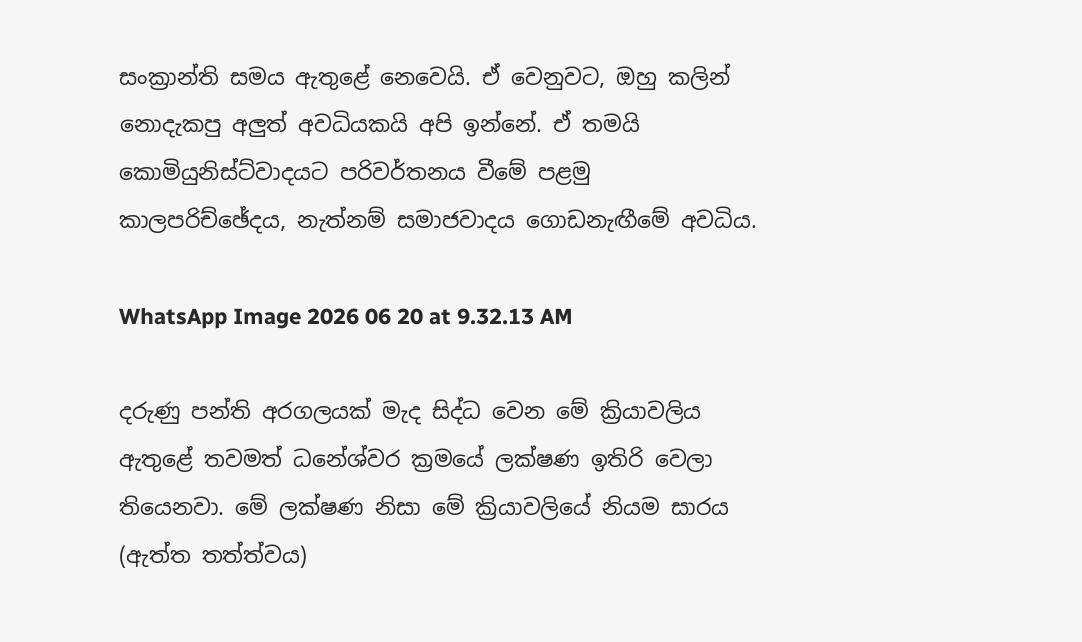සංක්‍රාන්ති සමය ඇතුළේ නෙවෙයි. ඒ වෙනුවට, ඔහු කලින් නොදැකපු අලුත් අවධියකයි අපි ඉන්නේ. ඒ තමයි කොමියුනිස්ට්වාදයට පරිවර්තනය වීමේ පළමු කාලපරිච්ඡේදය, නැත්නම් සමාජවාදය ගොඩනැඟීමේ අවධිය.

WhatsApp Image 2026 06 20 at 9.32.13 AM

දරුණු පන්ති අරගලයක් මැද සිද්ධ වෙන මේ ක්‍රියාවලිය ඇතුළේ තවමත් ධනේශ්වර ක්‍රමයේ ලක්ෂණ ඉතිරි වෙලා තියෙනවා. මේ ලක්ෂණ නිසා මේ ක්‍රියාවලියේ නියම සාරය (ඇත්ත තත්ත්වය)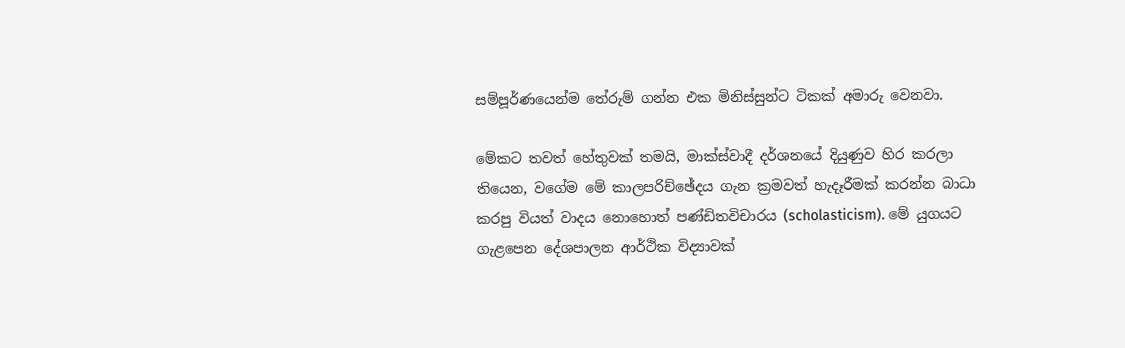සම්පූර්ණයෙන්ම තේරුම් ගන්න එක මිනිස්සුන්ට ටිකක් අමාරු වෙනවා.

මේකට තවත් හේතුවක් තමයි, මාක්ස්වාදී දර්ශනයේ දියුණුව හිර කරලා තියෙන, වගේම මේ කාලපරිච්ඡේදය ගැන ක්‍රමවත් හැදෑරීමක් කරන්න බාධා කරපු වියත් වාදය නොහොත් පණ්ඩිතවිචාරය (scholasticism). මේ යුගයට ගැළපෙන දේශපාලන ආර්ථික විද්‍යාවක්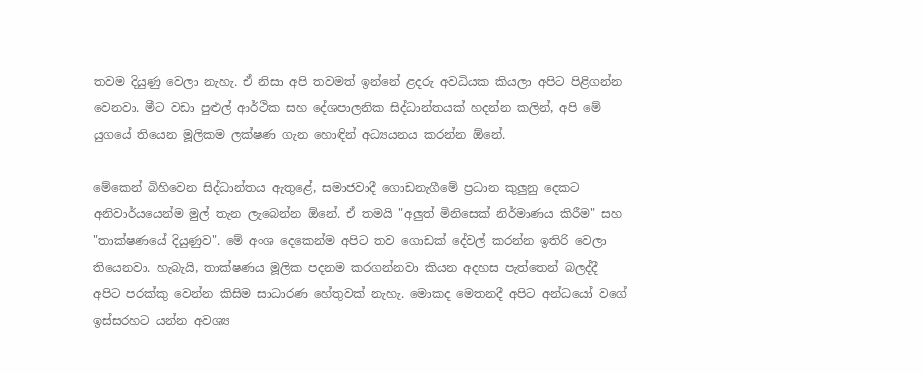තවම දියුණු වෙලා නැහැ. ඒ නිසා අපි තවමත් ඉන්නේ ළදරු අවධියක කියලා අපිට පිළිගන්න වෙනවා. මීට වඩා පුළුල් ආර්ථික සහ දේශපාලනික සිද්ධාන්තයක් හදන්න කලින්, අපි මේ යුගයේ තියෙන මූලිකම ලක්ෂණ ගැන හොඳින් අධ්‍යයනය කරන්න ඕනේ.

මේකෙන් බිහිවෙන සිද්ධාන්තය ඇතුළේ, සමාජවාදී ගොඩනැගීමේ ප්‍රධාන කුලුනු දෙකට අනිවාර්යයෙන්ම මුල් තැන ලැබෙන්න ඕනේ. ඒ තමයි "අලුත් මිනිසෙක් නිර්මාණය කිරීම" සහ "තාක්ෂණයේ දියුණුව". මේ අංශ දෙකෙන්ම අපිට තව ගොඩක් දේවල් කරන්න ඉතිරි වෙලා තියෙනවා. හැබැයි, තාක්ෂණය මූලික පදනම කරගන්නවා කියන අදහස පැත්තෙන් බලද්දී අපිට පරක්කු වෙන්න කිසිම සාධාරණ හේතුවක් නැහැ. මොකද මෙතනදී අපිට අන්ධයෝ වගේ ඉස්සරහට යන්න අවශ්‍ය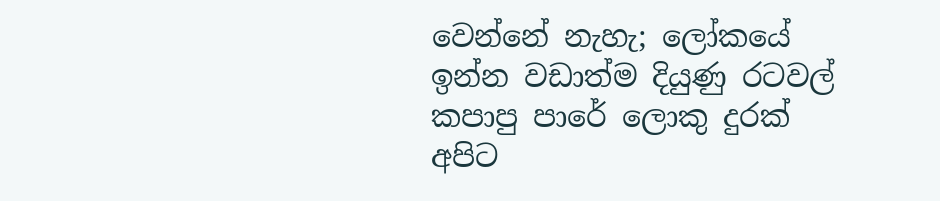වෙන්නේ නැහැ; ලෝකයේ ඉන්න වඩාත්ම දියුණු රටවල් කපාපු පාරේ ලොකු දුරක් අපිට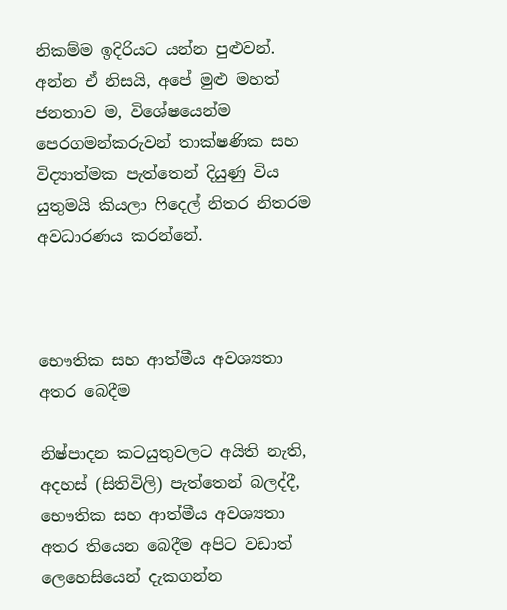නිකම්ම ඉදිරියට යන්න පුළුවන්. අන්න ඒ නිසයි, අපේ මුළු මහත් ජනතාව ම, විශේෂයෙන්ම පෙරගමන්කරුවන් තාක්ෂණික සහ විද්‍යාත්මක පැත්තෙන් දියුණු විය යුතුමයි කියලා ෆිදෙල් නිතර නිතරම අවධාරණය කරන්නේ.



භෞතික සහ ආත්මීය අවශ්‍යතා අතර බෙදීම

නිෂ්පාදන කටයුතුවලට අයිති නැති, අදහස් (සිතිවිලි) පැත්තෙන් බලද්දී, භෞතික සහ ආත්මීය අවශ්‍යතා අතර තියෙන බෙදීම අපිට වඩාත් ලෙහෙසියෙන් දැකගන්න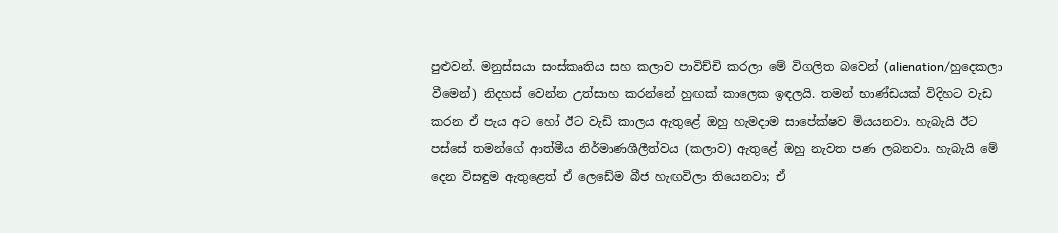පුළුවන්. මනුස්සයා සංස්කෘතිය සහ කලාව පාවිච්චි කරලා මේ විගලිත බවෙන් (alienation/හුදෙකලා වීමෙන්) නිදහස් වෙන්න උත්සාහ කරන්නේ හුඟක් කාලෙක ඉඳලයි. තමන් භාණ්ඩයක් විදිහට වැඩ කරන ඒ පැය අට හෝ ඊට වැඩි කාලය ඇතුළේ ඔහු හැමදාම සාපේක්ෂව මියයනවා. හැබැයි ඊට පස්සේ තමන්ගේ ආත්මීය නිර්මාණශීලීත්වය (කලාව) ඇතුළේ ඔහු නැවත පණ ලබනවා. හැබැයි මේ දෙන විසඳුම ඇතුළෙත් ඒ ලෙඩේම බීජ හැඟවිලා තියෙනවා; ඒ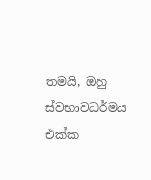තමයි, ඔහු ස්වභාවධර්මය එක්ක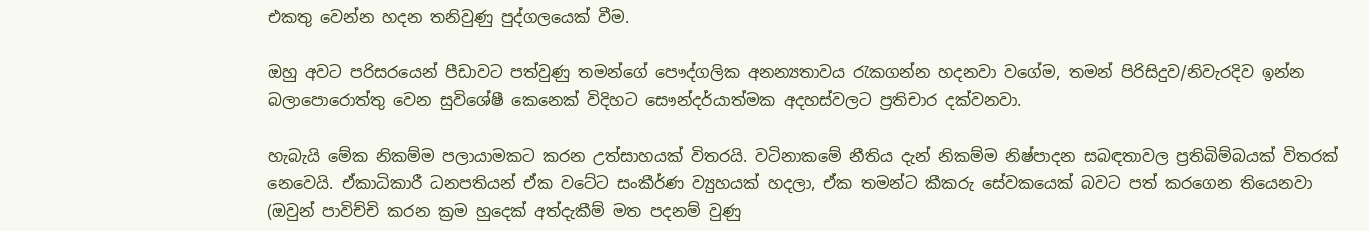එකතු වෙන්න හදන තනිවුණු පුද්ගලයෙක් වීම.

ඔහු අවට පරිසරයෙන් පීඩාවට පත්වුණු තමන්ගේ පෞද්ගලික අනන්‍යතාවය රැකගන්න හදනවා වගේම, තමන් පිරිසිදුව/නිවැරදිව ඉන්න බලාපොරොත්තු වෙන සුවිශේෂී කෙනෙක් විදිහට සෞන්දර්යාත්මක අදහස්වලට ප්‍රතිචාර දක්වනවා.

හැබැයි මේක නිකම්ම පලායාමකට කරන උත්සාහයක් විතරයි. වටිනාකමේ නීතිය දැන් නිකම්ම නිෂ්පාදන සබඳතාවල ප්‍රතිබිම්බයක් විතරක් නෙවෙයි. ඒකාධිකාරී ධනපතියන් ඒක වටේට සංකීර්ණ ව්‍යුහයක් හදලා, ඒක තමන්ට කීකරු සේවකයෙක් බවට පත් කරගෙන තියෙනවා (ඔවුන් පාවිච්චි කරන ක්‍රම හුදෙක් අත්දැකීම් මත පදනම් වුණු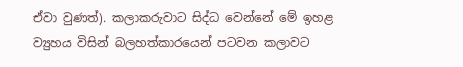ඒවා වුණත්). කලාකරුවාට සිද්ධ වෙන්නේ මේ ඉහළ ව්‍යුහය විසින් බලහත්කාරයෙන් පටවන කලාවට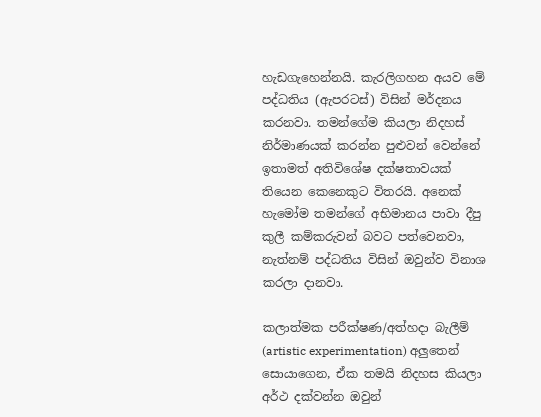හැඩගැහෙන්නයි. කැරලිගහන අයව මේ පද්ධතිය (ඇපරටස්) විසින් මර්දනය කරනවා. තමන්ගේම කියලා නිදහස් නිර්මාණයක් කරන්න පුළුවන් වෙන්නේ ඉතාමත් අතිවිශේෂ දක්ෂතාවයක් තියෙන කෙනෙකුට විතරයි. අනෙක් හැමෝම තමන්ගේ අභිමානය පාවා දීපු කුලී කම්කරුවන් බවට පත්වෙනවා, නැත්නම් පද්ධතිය විසින් ඔවුන්ව විනාශ කරලා දානවා.

කලාත්මක පරීක්ෂණ/අත්හදා බැලීම් (artistic experimentation) අලුතෙන් සොයාගෙන, ඒක තමයි නිදහස කියලා අර්ථ දක්වන්න ඔවුන්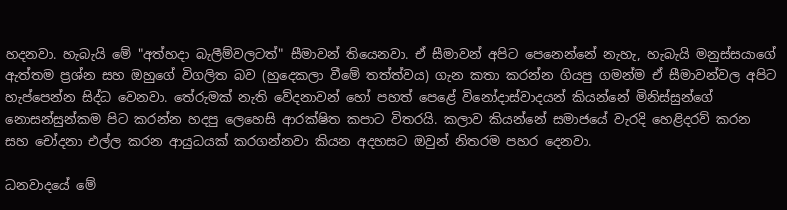හදනවා. හැබැයි මේ "අත්හදා බැලීම්වලටත්" සීමාවන් තියෙනවා. ඒ සීමාවන් අපිට පෙනෙන්නේ නැහැ, හැබැයි මනුස්සයාගේ ඇත්තම ප්‍රශ්න සහ ඔහුගේ විගලිත බව (හුදෙකලා වීමේ තත්ත්වය) ගැන කතා කරන්න ගියපු ගමන්ම ඒ සීමාවන්වල අපිට හැප්පෙන්න සිද්ධ වෙනවා. තේරුමක් නැති වේදනාවන් හෝ පහත් පෙළේ විනෝදාස්වාදයන් කියන්නේ මිනිස්සුන්ගේ නොසන්සුන්කම පිට කරන්න හදපු ලෙහෙසි ආරක්ෂිත කපාට විතරයි. කලාව කියන්නේ සමාජයේ වැරදි හෙළිදරව් කරන සහ චෝදනා එල්ල කරන ආයුධයක් කරගන්නවා කියන අදහසට ඔවුන් නිතරම පහර දෙනවා.

ධනවාදයේ මේ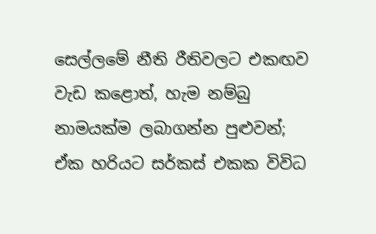සෙල්ලමේ නීති රීතිවලට එකඟව වැඩ කළොත්, හැම නම්බු නාමයක්ම ලබාගන්න පුළුවන්; ඒක හරියට සර්කස් එකක විවිධ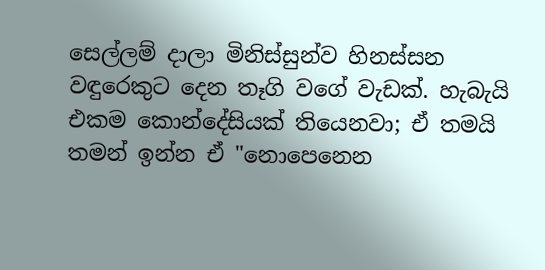සෙල්ලම් දාලා මිනිස්සුන්ව හිනස්සන වඳුරෙකුට දෙන තෑගි වගේ වැඩක්. හැබැයි එකම කොන්දේසියක් තියෙනවා; ඒ තමයි තමන් ඉන්න ඒ "නොපෙනෙන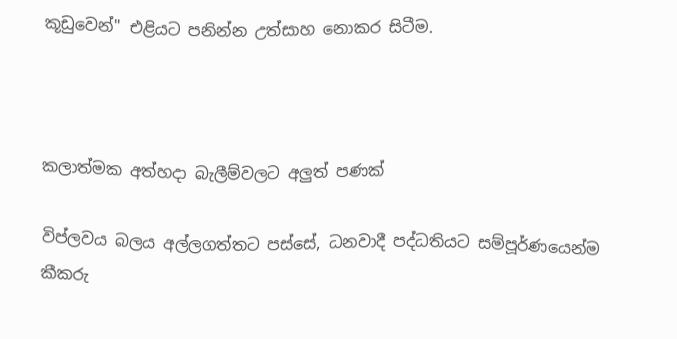කූඩුවෙන්" එළියට පනින්න උත්සාහ නොකර සිටීම.



කලාත්මක අත්හදා බැලීම්වලට අලුත් පණක්

විප්ලවය බලය අල්ලගත්තට පස්සේ, ධනවාදී පද්ධතියට සම්පූර්ණයෙන්ම කීකරු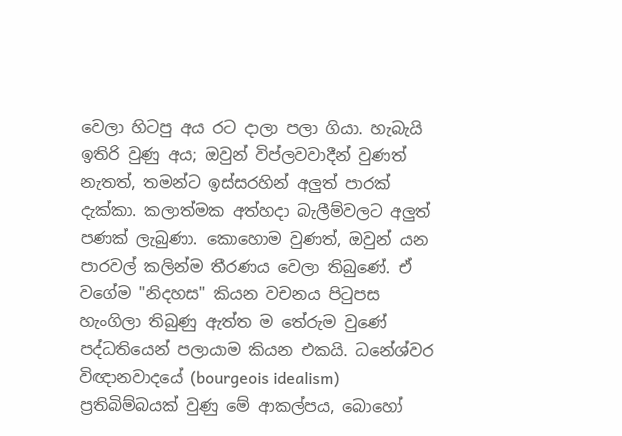වෙලා හිටපු අය රට දාලා පලා ගියා. හැබැයි ඉතිරි වුණු අය; ඔවුන් විප්ලවවාදීන් වුණත් නැතත්, තමන්ට ඉස්සරහින් අලුත් පාරක් දැක්කා. කලාත්මක අත්හදා බැලීම්වලට අලුත් පණක් ලැබුණා. කොහොම වුණත්, ඔවුන් යන පාරවල් කලින්ම තීරණය වෙලා තිබුණේ. ඒ වගේම "නිදහස" කියන වචනය පිටුපස හැංගිලා තිබුණු ඇත්ත ම තේරුම වුණේ පද්ධතියෙන් පලායාම කියන එකයි. ධනේශ්වර විඥානවාදයේ (bourgeois idealism) ප්‍රතිබිම්බයක් වුණු මේ ආකල්පය, බොහෝ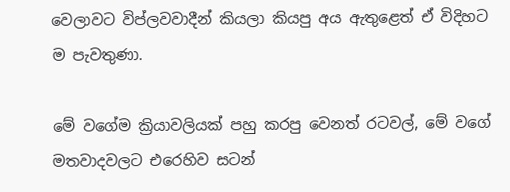වෙලාවට විප්ලවවාදීන් කියලා කියපු අය ඇතුළෙත් ඒ විදිහට ම පැවතුණා.

මේ වගේම ක්‍රියාවලියක් පහු කරපු වෙනත් රටවල්, මේ වගේ මතවාදවලට එරෙහිව සටන්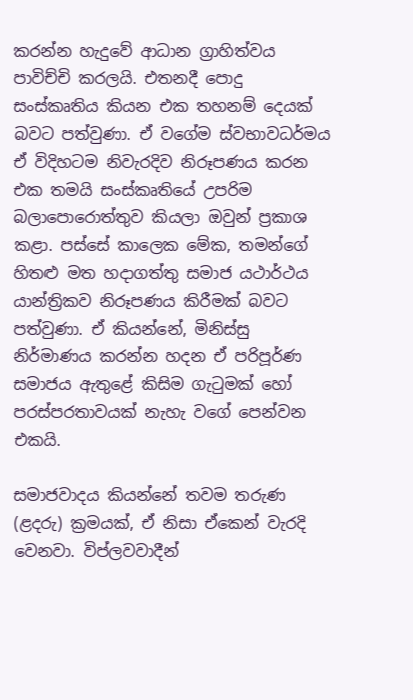කරන්න හැදුවේ ආධාන ග්‍රාහිත්වය පාවිච්චි කරලයි. එතනදී පොදු සංස්කෘතිය කියන එක තහනම් දෙයක් බවට පත්වුණා. ඒ වගේම ස්වභාවධර්මය ඒ විදිහටම නිවැරදිව නිරූපණය කරන එක තමයි සංස්කෘතියේ උපරිම බලාපොරොත්තුව කියලා ඔවුන් ප්‍රකාශ කළා. පස්සේ කාලෙක මේක, තමන්ගේ හිතළු මත හදාගත්තු සමාජ යථාර්ථය යාන්ත්‍රිකව නිරූපණය කිරීමක් බවට පත්වුණා. ඒ කියන්නේ, මිනිස්සු නිර්මාණය කරන්න හදන ඒ පරිපූර්ණ සමාජය ඇතුළේ කිසිම ගැටුමක් හෝ පරස්පරතාවයක් නැහැ වගේ පෙන්වන එකයි.

සමාජවාදය කියන්නේ තවම තරුණ (ළදරු) ක්‍රමයක්, ඒ නිසා ඒකෙන් වැරදි වෙනවා. විප්ලවවාදීන්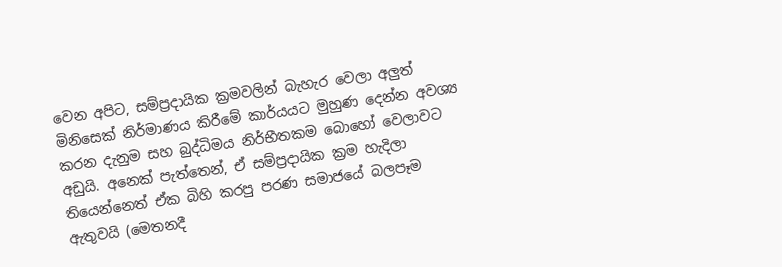වෙන අපිට, සම්ප්‍රදායික ක්‍රමවලින් බැහැර වෙලා අලුත් මිනිසෙක් නිර්මාණය කිරීමේ කාර්යයට මුහුණ දෙන්න අවශ්‍ය කරන දැනුම සහ බුද්ධිමය නිර්භීතකම බොහෝ වෙලාවට අඩුයි. අනෙක් පැත්තෙන්, ඒ සම්ප්‍රදායික ක්‍රම හැදිලා තියෙන්නෙත් ඒක බිහි කරපු පරණ සමාජයේ බලපෑම ඇතුවයි (මෙතනදී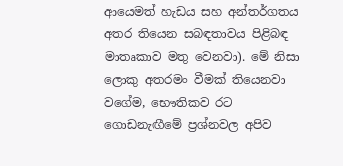ආයෙමත් හැඩය සහ අන්තර්ගතය අතර තියෙන සබඳතාවය පිළිබඳ මාතෘකාව මතු වෙනවා). මේ නිසා ලොකු අතරමං වීමක් තියෙනවා වගේම, භෞතිකව රට ගොඩනැඟීමේ ප්‍රශ්නවල අපිව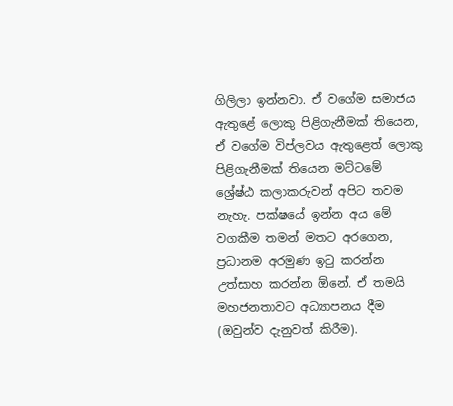ගිලිලා ඉන්නවා. ඒ වගේම සමාජය ඇතුළේ ලොකු පිළිගැනීමක් තියෙන, ඒ වගේම විප්ලවය ඇතුළෙත් ලොකු පිළිගැනීමක් තියෙන මට්ටමේ ශ්‍රේෂ්ඨ කලාකරුවන් අපිට තවම නැහැ. පක්ෂයේ ඉන්න අය මේ වගකීම තමන් මතට අරගෙන, ප්‍රධානම අරමුණ ඉටු කරන්න උත්සාහ කරන්න ඕනේ. ඒ තමයි මහජනතාවට අධ්‍යාපනය දීම (ඔවුන්ව දැනුවත් කිරීම).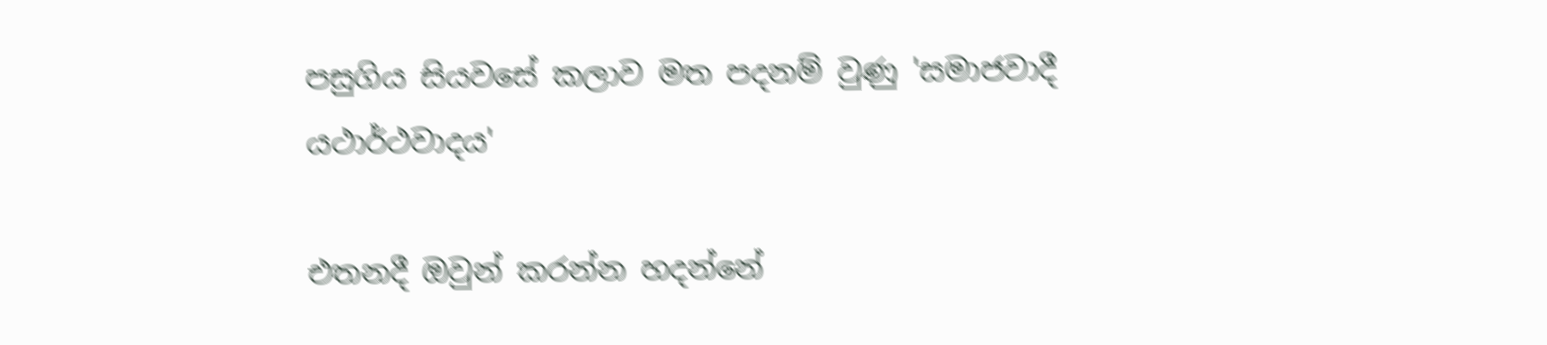පසුගිය සියවසේ කලාව මත පදනම් වුණු 'සමාජවාදී යථාර්ථවාදය'

එතනදී ඔවුන් කරන්න හදන්නේ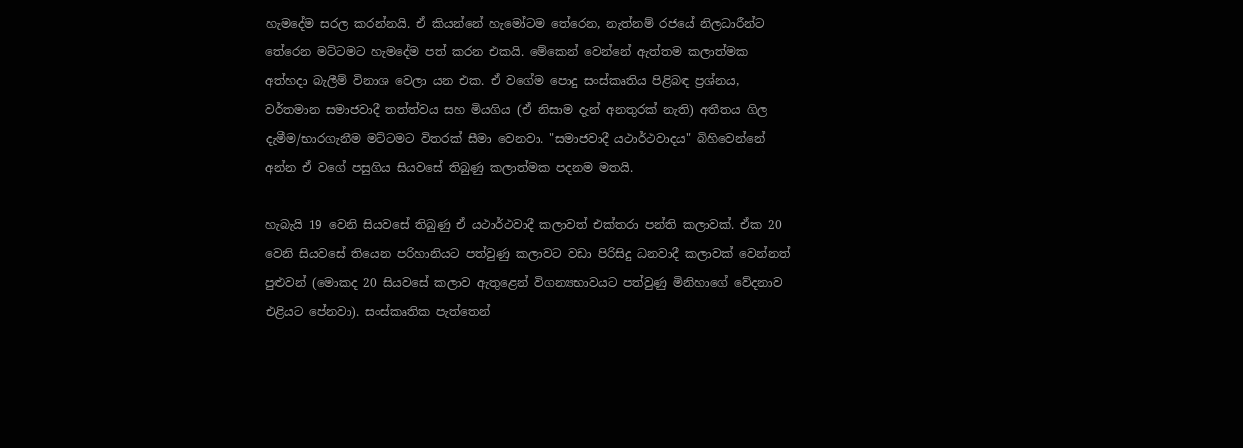හැමදේම සරල කරන්නයි. ඒ කියන්නේ හැමෝටම තේරෙන, නැත්නම් රජයේ නිලධාරීන්ට තේරෙන මට්ටමට හැමදේම පත් කරන එකයි. මේකෙන් වෙන්නේ ඇත්තම කලාත්මක අත්හදා බැලීම් විනාශ වෙලා යන එක. ඒ වගේම පොදු සංස්කෘතිය පිළිබඳ ප්‍රශ්නය, වර්තමාන සමාජවාදී තත්ත්වය සහ මියගිය (ඒ නිසාම දැන් අනතුරක් නැති) අතීතය ගිල දැමීම/භාරගැනීම මට්ටමට විතරක් සීමා වෙනවා. "සමාජවාදී යථාර්ථවාදය" බිහිවෙන්නේ අන්න ඒ වගේ පසුගිය සියවසේ තිබුණු කලාත්මක පදනම මතයි.

හැබැයි 19 වෙනි සියවසේ තිබුණු ඒ යථාර්ථවාදී කලාවත් එක්තරා පන්ති කලාවක්. ඒක 20 වෙනි සියවසේ තියෙන පරිහානියට පත්වුණු කලාවට වඩා පිරිසිදු ධනවාදී කලාවක් වෙන්නත් පුළුවන් (මොකද 20 සියවසේ කලාව ඇතුළෙන් විගන්‍යභාවයට පත්වුණු මිනිහාගේ වේදනාව එළියට පේනවා). සංස්කෘතික පැත්තෙන්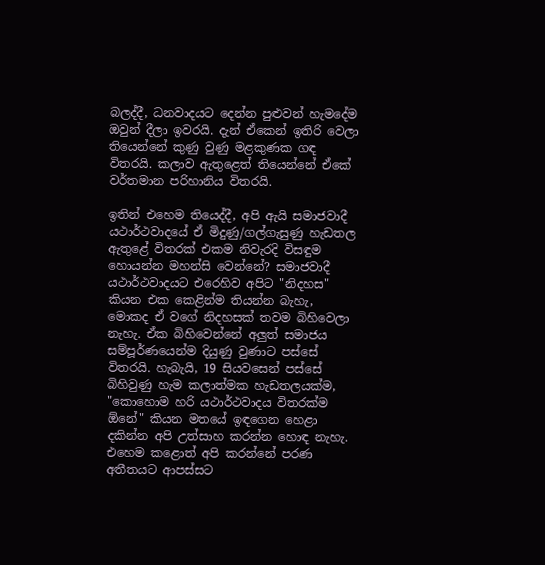බලද්දී, ධනවාදයට දෙන්න පුළුවන් හැමදේම ඔවුන් දීලා ඉවරයි. දැන් ඒකෙන් ඉතිරි වෙලා තියෙන්නේ කුණු වුණු මළකුණක ගඳ විතරයි. කලාව ඇතුළෙත් තියෙන්නේ ඒකේ වර්තමාන පරිහානිය විතරයි.

ඉතින් එහෙම තියෙද්දී, අපි ඇයි සමාජවාදී යථාර්ථවාදයේ ඒ මිදුණු/ගල්ගැසුණු හැඩතල ඇතුළේ විතරක් එකම නිවැරදි විසඳුම හොයන්න මහන්සි වෙන්නේ? සමාජවාදී යථාර්ථවාදයට එරෙහිව අපිට "නිදහස" කියන එක කෙළින්ම තියන්න බැහැ, මොකද ඒ වගේ නිදහසක් තවම බිහිවෙලා නැහැ. ඒක බිහිවෙන්නේ අලුත් සමාජය සම්පූර්ණයෙන්ම දියුණු වුණාට පස්සේ විතරයි. හැබැයි, 19 සියවසෙන් පස්සේ බිහිවුණු හැම කලාත්මක හැඩතලයක්ම, "කොහොම හරි යථාර්ථවාදය විතරක්ම ඕනේ" කියන මතයේ ඉඳගෙන හෙළා දකින්න අපි උත්සාහ කරන්න හොඳ නැහැ. එහෙම කළොත් අපි කරන්නේ පරණ අතීතයට ආපස්සට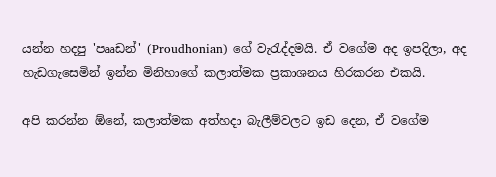යන්න හදපු 'පෲඩන්' (Proudhonian) ගේ වැරැද්දමයි. ඒ වගේම අද ඉපදිලා, අද හැඩගැසෙමින් ඉන්න මිනිහාගේ කලාත්මක ප්‍රකාශනය හිරකරන එකයි.

අපි කරන්න ඕනේ, කලාත්මක අත්හදා බැලීම්වලට ඉඩ දෙන, ඒ වගේම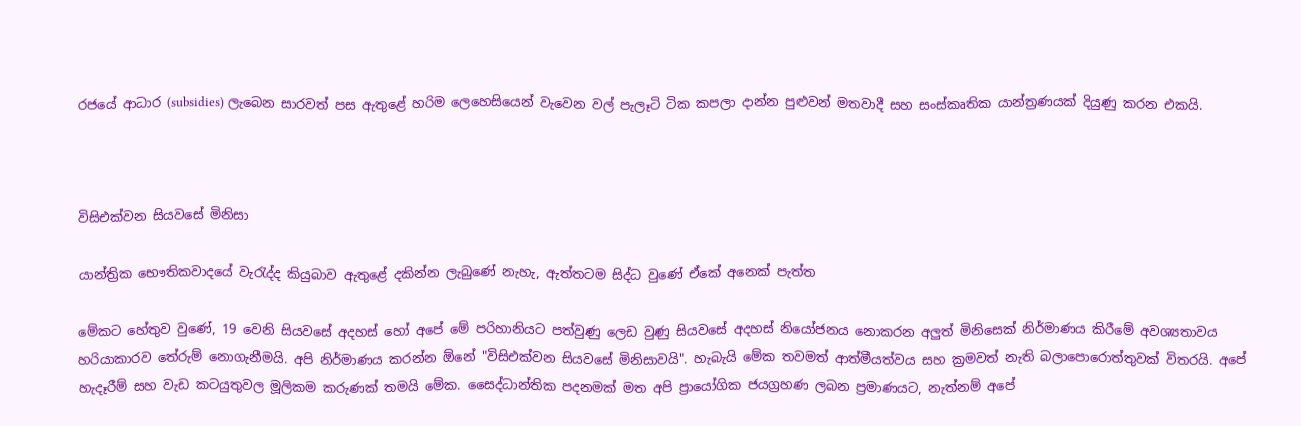රජයේ ආධාර (subsidies) ලැබෙන සාරවත් පස ඇතුළේ හරිම ලෙහෙසියෙන් වැවෙන වල් පැලෑටි ටික කපලා දාන්න පුළුවන් මතවාදී සහ සංස්කෘතික යාන්ත්‍රණයක් දියුණු කරන එකයි.



විසිඑක්වන සියවසේ මිනිසා

යාන්ත්‍රික භෞතිකවාදයේ වැරැද්ද කියුබාව ඇතුළේ දකින්න ලැබුණේ නැහැ, ඇත්තටම සිද්ධ වුණේ ඒකේ අනෙක් පැත්ත

මේකට හේතුව වුණේ, 19 වෙනි සියවසේ අදහස් හෝ අපේ මේ පරිහානියට පත්වුණු ලෙඩ වුණු සියවසේ අදහස් නියෝජනය නොකරන අලුත් මිනිසෙක් නිර්මාණය කිරීමේ අවශ්‍යතාවය හරියාකාරව තේරුම් නොගැනීමයි. අපි නිර්මාණය කරන්න ඕනේ "විසිඑක්වන සියවසේ මිනිසාවයි". හැබැයි මේක තවමත් ආත්මීයත්වය සහ ක්‍රමවත් නැති බලාපොරොත්තුවක් විතරයි. අපේ හැදෑරීම් සහ වැඩ කටයුතුවල මූලිකම කරුණක් තමයි මේක. සෛද්ධාන්තික පදනමක් මත අපි ප්‍රායෝගික ජයග්‍රහණ ලබන ප්‍රමාණයට, නැත්නම් අපේ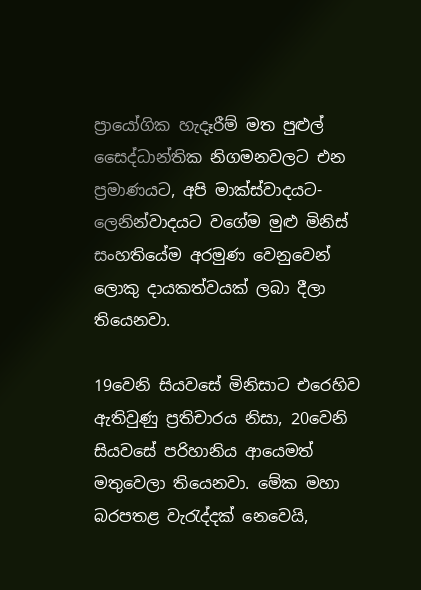ප්‍රායෝගික හැදෑරීම් මත පුළුල් සෛද්ධාන්තික නිගමනවලට එන ප්‍රමාණයට, අපි මාක්ස්වාදයට-ලෙනින්වාදයට වගේම මුළු මිනිස් සංහතියේම අරමුණ වෙනුවෙන් ලොකු දායකත්වයක් ලබා දීලා තියෙනවා.

19වෙනි සියවසේ මිනිසාට එරෙහිව ඇතිවුණු ප්‍රතිචාරය නිසා, 20වෙනි සියවසේ පරිහානිය ආයෙමත් මතුවෙලා තියෙනවා. මේක මහා බරපතළ වැරැද්දක් නෙවෙයි,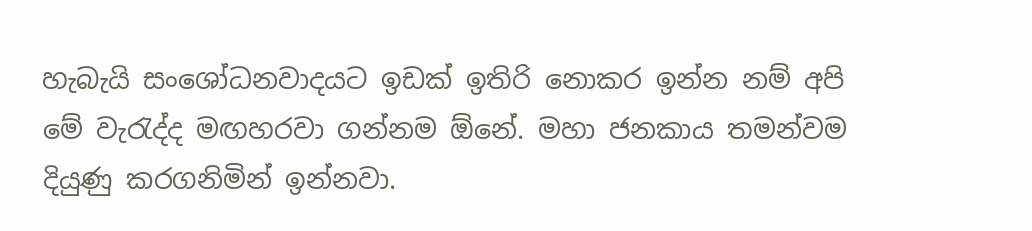හැබැයි සංශෝධනවාදයට ඉඩක් ඉතිරි නොකර ඉන්න නම් අපි මේ වැරැද්ද මඟහරවා ගන්නම ඕනේ. මහා ජනකාය තමන්වම දියුණු කරගනිමින් ඉන්නවා.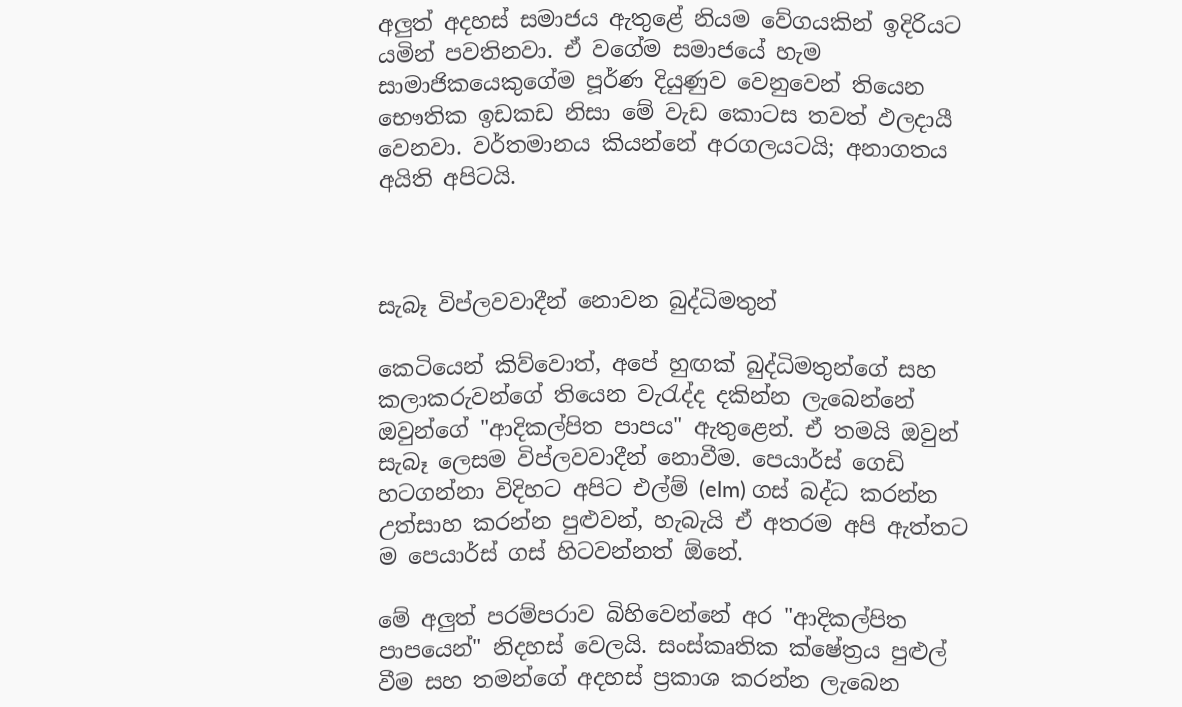අලුත් අදහස් සමාජය ඇතුළේ නියම වේගයකින් ඉදිරියට යමින් පවතිනවා. ඒ වගේම සමාජයේ හැම සාමාජිකයෙකුගේම පූර්ණ දියුණුව වෙනුවෙන් තියෙන භෞතික ඉඩකඩ නිසා මේ වැඩ කොටස තවත් ඵලදායී වෙනවා. වර්තමානය කියන්නේ අරගලයටයි; අනාගතය අයිති අපිටයි.



සැබෑ විප්ලවවාදීන් නොවන බුද්ධිමතුන්

කෙටියෙන් කිව්වොත්, අපේ හුඟක් බුද්ධිමතුන්ගේ සහ කලාකරුවන්ගේ තියෙන වැරැද්ද දකින්න ලැබෙන්නේ ඔවුන්ගේ "ආදිකල්පිත පාපය" ඇතුළෙන්. ඒ තමයි ඔවුන් සැබෑ ලෙසම විප්ලවවාදීන් නොවීම. පෙයාර්ස් ගෙඩි හටගන්නා විදිහට අපිට එල්ම් (elm) ගස් බද්ධ කරන්න උත්සාහ කරන්න පුළුවන්, හැබැයි ඒ අතරම අපි ඇත්තට ම පෙයාර්ස් ගස් හිටවන්නත් ඕනේ.

මේ අලුත් පරම්පරාව බිහිවෙන්නේ අර "ආදිකල්පිත පාපයෙන්" නිදහස් වෙලයි. සංස්කෘතික ක්ෂේත්‍රය පුළුල් වීම සහ තමන්ගේ අදහස් ප්‍රකාශ කරන්න ලැබෙන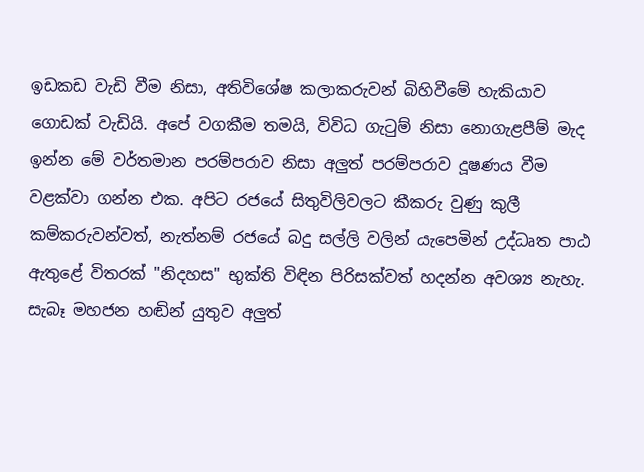ඉඩකඩ වැඩි වීම නිසා, අතිවිශේෂ කලාකරුවන් බිහිවීමේ හැකියාව ගොඩක් වැඩියි. අපේ වගකීම තමයි, විවිධ ගැටුම් නිසා නොගැළපීම් මැද ඉන්න මේ වර්තමාන පරම්පරාව නිසා අලුත් පරම්පරාව දූෂණය වීම වළක්වා ගන්න එක. අපිට රජයේ සිතුවිලිවලට කීකරු වුණු කුලී කම්කරුවන්වත්, නැත්නම් රජයේ බදු සල්ලි වලින් යැපෙමින් උද්ධෘත පාඨ ඇතුළේ විතරක් "නිදහස" භුක්ති විඳින පිරිසක්වත් හදන්න අවශ්‍ය නැහැ. සැබෑ මහජන හඬින් යුතුව අලුත්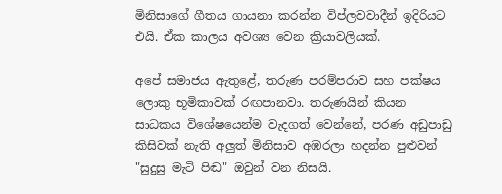මිනිසාගේ ගීතය ගායනා කරන්න විප්ලවවාදීන් ඉදිරියට එයි. ඒක කාලය අවශ්‍ය වෙන ක්‍රියාවලියක්.

අපේ සමාජය ඇතුළේ, තරුණ පරම්පරාව සහ පක්ෂය ලොකු භූමිකාවක් රඟපානවා. තරුණයින් කියන සාධකය විශේෂයෙන්ම වැදගත් වෙන්නේ, පරණ අඩුපාඩු කිසිවක් නැති අලුත් මිනිසාව අඹරලා හදන්න පුළුවන් "සුදුසු මැටි පිඬ" ඔවුන් වන නිසයි.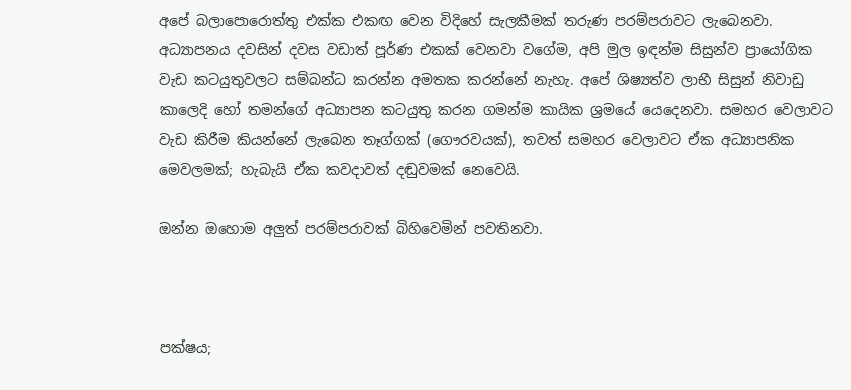අපේ බලාපොරොත්තු එක්ක එකඟ වෙන විදිහේ සැලකීමක් තරුණ පරම්පරාවට ලැබෙනවා. අධ්‍යාපනය දවසින් දවස වඩාත් පූර්ණ එකක් වෙනවා වගේම, අපි මුල ඉඳන්ම සිසුන්ව ප්‍රායෝගික වැඩ කටයුතුවලට සම්බන්ධ කරන්න අමතක කරන්නේ නැහැ. අපේ ශිෂ්‍යත්ව ලාභී සිසුන් නිවාඩු කාලෙදි හෝ තමන්ගේ අධ්‍යාපන කටයුතු කරන ගමන්ම කායික ශ්‍රමයේ යෙදෙනවා. සමහර වෙලාවට වැඩ කිරීම කියන්නේ ලැබෙන තෑග්ගක් (ගෞරවයක්), තවත් සමහර වෙලාවට ඒක අධ්‍යාපනික මෙවලමක්; හැබැයි ඒක කවදාවත් දඬුවමක් නෙවෙයි.

ඔන්න ඔහොම අලුත් පරම්පරාවක් බිහිවෙමින් පවතිනවා.



පක්ෂය;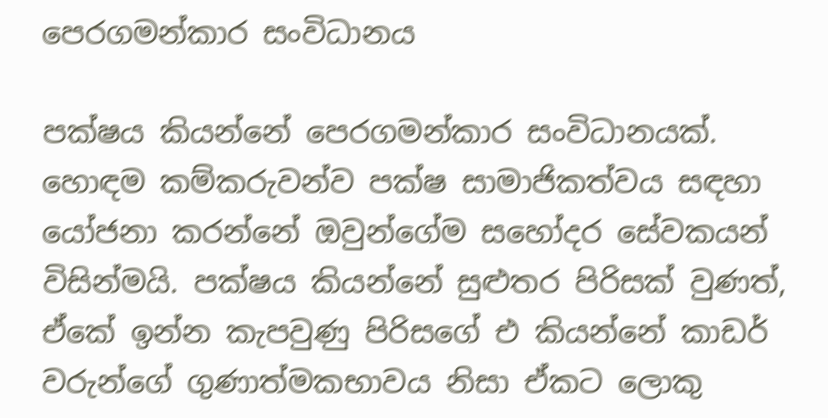පෙරගමන්කාර සංවිධානය

පක්ෂය කියන්නේ පෙරගමන්කාර සංවිධානයක්. හොඳම කම්කරුවන්ව පක්ෂ සාමාජිකත්වය සඳහා යෝජනා කරන්නේ ඔවුන්ගේම සහෝදර සේවකයන් විසින්මයි. පක්ෂය කියන්නේ සුළුතර පිරිසක් වුණත්, ඒකේ ඉන්න කැපවුණු පිරිසගේ එ කියන්නේ කාඩර් වරුන්ගේ ගුණාත්මකභාවය නිසා ඒකට ලොකු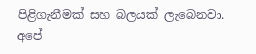පිළිගැනීමක් සහ බලයක් ලැබෙනවා. අපේ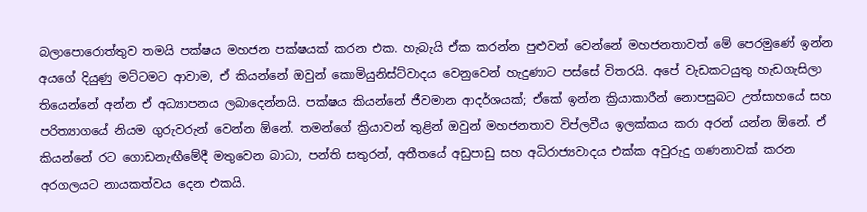බලාපොරොත්තුව තමයි පක්ෂය මහජන පක්ෂයක් කරන එක. හැබැයි ඒක කරන්න පුළුවන් වෙන්නේ මහජනතාවත් මේ පෙරමුණේ ඉන්න අයගේ දියුණු මට්ටමට ආවාම, ඒ කියන්නේ ඔවුන් කොමියුනිස්ට්වාදය වෙනුවෙන් හැදුණාට පස්සේ විතරයි. අපේ වැඩකටයුතු හැඩගැසිලා තියෙන්නේ අන්න ඒ අධ්‍යාපනය ලබාදෙන්නයි. පක්ෂය කියන්නේ ජීවමාන ආදර්ශයක්; ඒකේ ඉන්න ක්‍රියාකාරීන් නොපසුබට උත්සාහයේ සහ පරිත්‍යාගයේ නියම ගුරුවරුන් වෙන්න ඕනේ. තමන්ගේ ක්‍රියාවන් තුළින් ඔවුන් මහජනතාව විප්ලවීය ඉලක්කය කරා අරන් යන්න ඕනේ. ඒ කියන්නේ රට ගොඩනැඟීමේදී මතුවෙන බාධා, පන්ති සතුරන්, අතීතයේ අඩුපාඩු සහ අධිරාජ්‍යවාදය එක්ක අවුරුදු ගණනාවක් කරන අරගලයට නායකත්වය දෙන එකයි.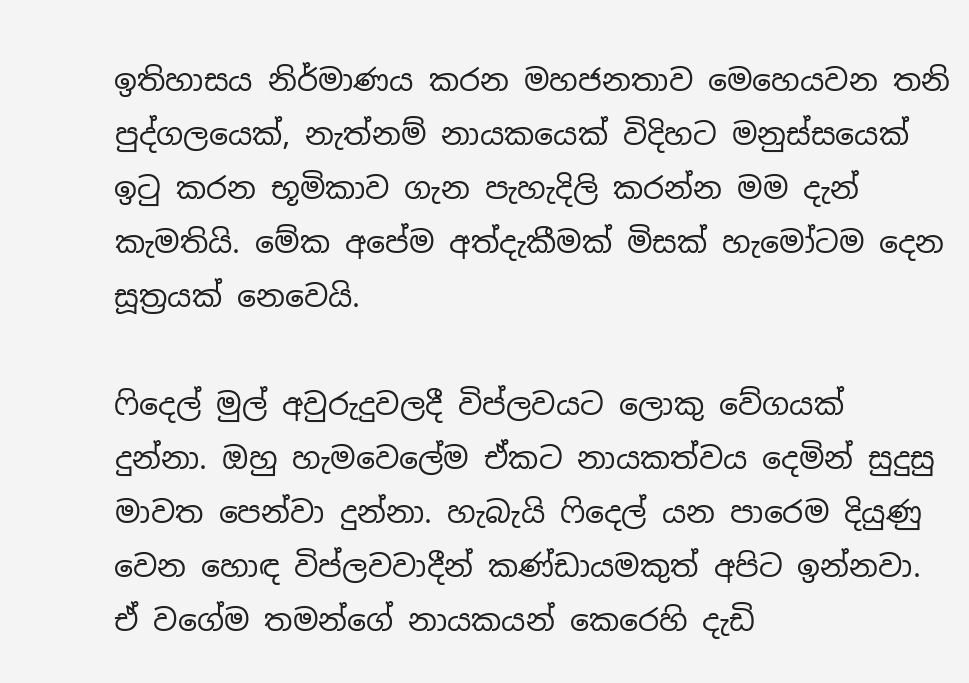ඉතිහාසය නිර්මාණය කරන මහජනතාව මෙහෙයවන තනි පුද්ගලයෙක්, නැත්නම් නායකයෙක් විදිහට මනුස්සයෙක් ඉටු කරන භූමිකාව ගැන පැහැදිලි කරන්න මම දැන් කැමතියි. මේක අපේම අත්දැකීමක් මිසක් හැමෝටම දෙන සූත්‍රයක් නෙවෙයි.

ෆිදෙල් මුල් අවුරුදුවලදී විප්ලවයට ලොකු වේගයක් දුන්නා. ඔහු හැමවෙලේම ඒකට නායකත්වය දෙමින් සුදුසු මාවත පෙන්වා දුන්නා. හැබැයි ෆිදෙල් යන පාරෙම දියුණු වෙන හොඳ විප්ලවවාදීන් කණ්ඩායමකුත් අපිට ඉන්නවා. ඒ වගේම තමන්ගේ නායකයන් කෙරෙහි දැඩි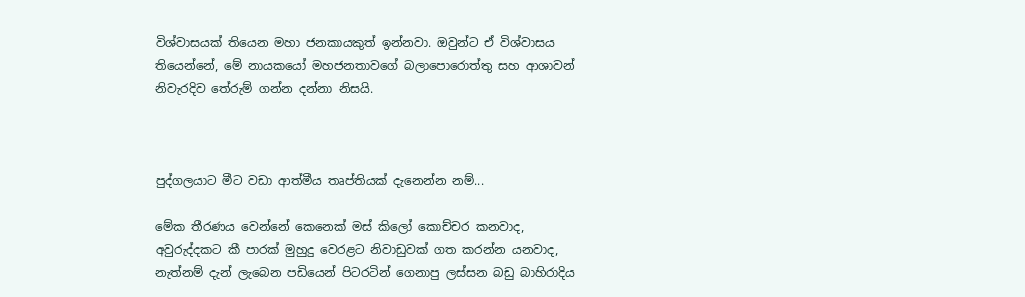විශ්වාසයක් තියෙන මහා ජනකායකුත් ඉන්නවා. ඔවුන්ට ඒ විශ්වාසය තියෙන්නේ, මේ නායකයෝ මහජනතාවගේ බලාපොරොත්තු සහ ආශාවන් නිවැරදිව තේරුම් ගන්න දන්නා නිසයි.



පුද්ගලයාට මීට වඩා ආත්මීය තෘප්තියක් දැනෙන්න නම්...

මේක තීරණය වෙන්නේ කෙනෙක් මස් කිලෝ කොච්චර කනවාද, අවුරුද්දකට කී පාරක් මුහුදු වෙරළට නිවාඩුවක් ගත කරන්න යනවාද, නැත්නම් දැන් ලැබෙන පඩියෙන් පිටරටින් ගෙනාපු ලස්සන බඩු බාහිරාදිය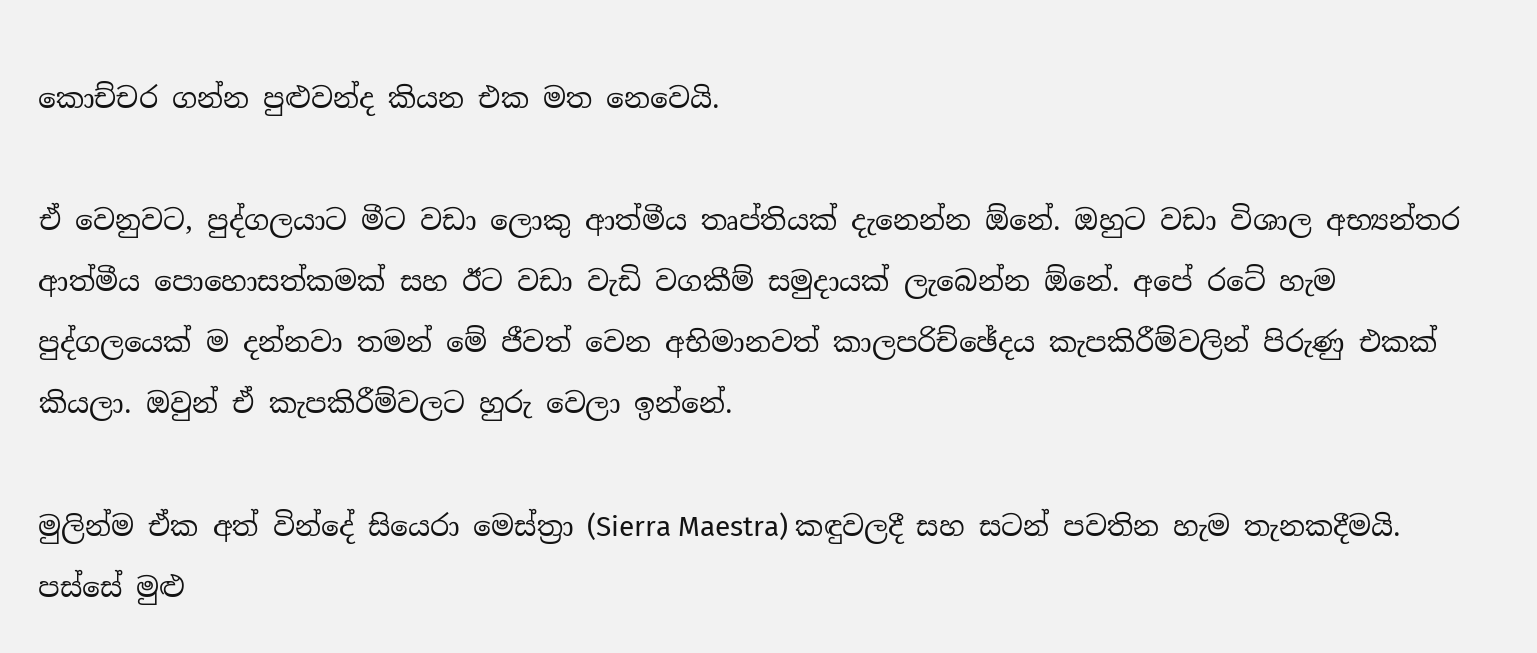කොච්චර ගන්න පුළුවන්ද කියන එක මත නෙවෙයි.

ඒ වෙනුවට, පුද්ගලයාට මීට වඩා ලොකු ආත්මීය තෘප්තියක් දැනෙන්න ඕනේ. ඔහුට වඩා විශාල අභ්‍යන්තර ආත්මීය පොහොසත්කමක් සහ ඊට වඩා වැඩි වගකීම් සමුදායක් ලැබෙන්න ඕනේ. අපේ රටේ හැම පුද්ගලයෙක් ම දන්නවා තමන් මේ ජීවත් වෙන අභිමානවත් කාලපරිච්ඡේදය කැපකිරීම්වලින් පිරුණු එකක් කියලා. ඔවුන් ඒ කැපකිරීම්වලට හුරු වෙලා ඉන්නේ.

මුලින්ම ඒක අත් වින්දේ සියෙරා මෙස්ත්‍රා (Sierra Maestra) කඳුවලදී සහ සටන් පවතින හැම තැනකදීමයි. පස්සේ මුළු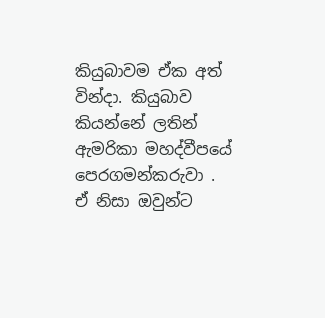කියුබාවම ඒක අත් වින්දා. කියුබාව කියන්නේ ලතින් ඇමරිකා මහද්වීපයේ පෙරගමන්කරුවා . ඒ නිසා ඔවුන්ට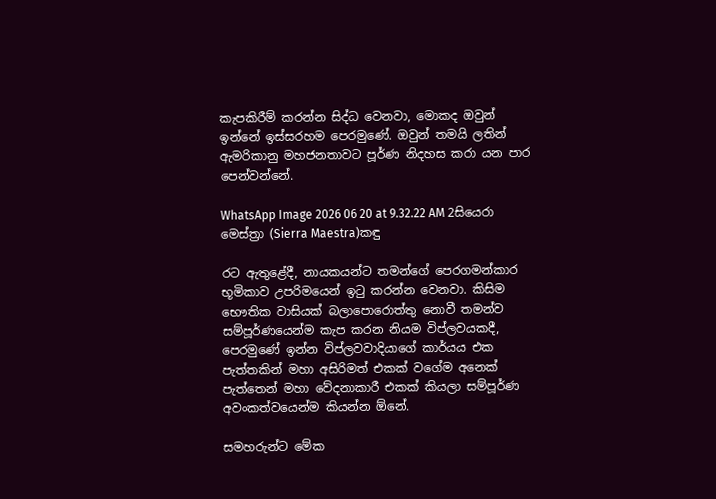කැපකිරීම් කරන්න සිද්ධ වෙනවා, මොකද ඔවුන් ඉන්නේ ඉස්සරහම පෙරමුණේ. ඔවුන් තමයි ලතින් ඇමරිකානු මහජනතාවට පූර්ණ නිදහස කරා යන පාර පෙන්වන්නේ.

WhatsApp Image 2026 06 20 at 9.32.22 AM 2සියෙරා මෙස්ත්‍රා (Sierra Maestra)කඳු

රට ඇතුළේදී, නායකයන්ට තමන්ගේ පෙරගමන්කාර භූමිකාව උපරිමයෙන් ඉටු කරන්න වෙනවා. කිසිම භෞතික වාසියක් බලාපොරොත්තු නොවී තමන්ව සම්පූර්ණයෙන්ම කැප කරන නියම විප්ලවයකදී, පෙරමුණේ ඉන්න විප්ලවවාදියාගේ කාර්යය එක පැත්තකින් මහා අසිරිමත් එකක් වගේම අනෙක් පැත්තෙන් මහා වේදනාකාරී එකක් කියලා සම්පූර්ණ අවංකත්වයෙන්ම කියන්න ඕනේ.

සමහරුන්ට මේක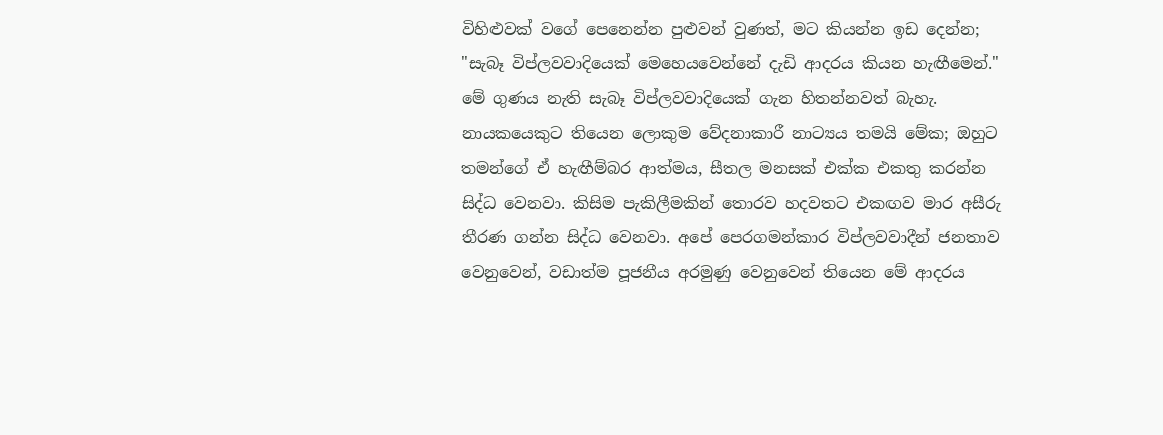විහිළුවක් වගේ පෙනෙන්න පුළුවන් වුණත්, මට කියන්න ඉඩ දෙන්න; "සැබෑ විප්ලවවාදියෙක් මෙහෙයවෙන්නේ දැඩි ආදරය කියන හැඟීමෙන්." මේ ගුණය නැති සැබෑ විප්ලවවාදියෙක් ගැන හිතන්නවත් බැහැ. නායකයෙකුට තියෙන ලොකුම වේදනාකාරී නාට්‍යය තමයි මේක; ඔහුට තමන්ගේ ඒ හැඟීම්බර ආත්මය, සීතල මනසක් එක්ක එකතු කරන්න සිද්ධ වෙනවා. කිසිම පැකිලීමකින් තොරව හදවතට එකඟව මාර අසීරු තීරණ ගන්න සිද්ධ වෙනවා. අපේ පෙරගමන්කාර විප්ලවවාදීන් ජනතාව වෙනුවෙන්, වඩාත්ම පූජනීය අරමුණු වෙනුවෙන් තියෙන මේ ආදරය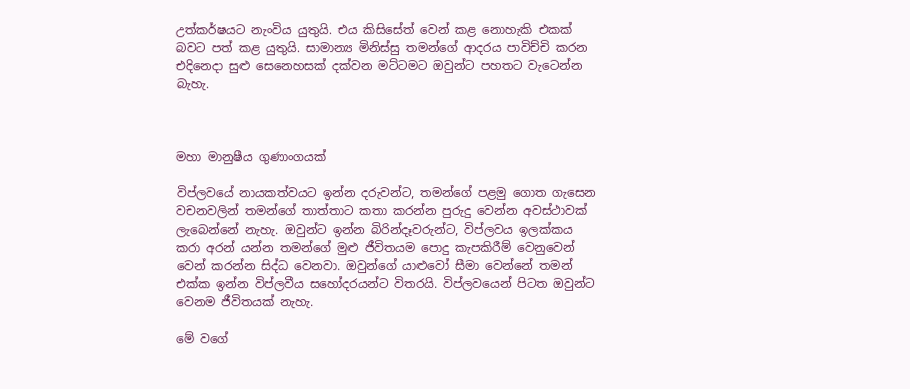උත්කර්ෂයට නැංවිය යුතුයි. එය කිසිසේත් වෙන් කළ නොහැකි එකක් බවට පත් කළ යුතුයි. සාමාන්‍ය මිනිස්සු තමන්ගේ ආදරය පාවිච්චි කරන එදිනෙදා සුළු සෙනෙහසක් දක්වන මට්ටමට ඔවුන්ට පහතට වැටෙන්න බැහැ.



මහා මානුෂීය ගුණාංගයක්

විප්ලවයේ නායකත්වයට ඉන්න දරුවන්ට, තමන්ගේ පළමු ගොත ගැසෙන වචනවලින් තමන්ගේ තාත්තාට කතා කරන්න පුරුදු වෙන්න අවස්ථාවක් ලැබෙන්නේ නැහැ. ඔවුන්ට ඉන්න බිරින්දෑවරුන්ට, විප්ලවය ඉලක්කය කරා අරන් යන්න තමන්ගේ මුළු ජීවිතයම පොදු කැපකිරීම් වෙනුවෙන් වෙන් කරන්න සිද්ධ වෙනවා. ඔවුන්ගේ යාළුවෝ සීමා වෙන්නේ තමන් එක්ක ඉන්න විප්ලවීය සහෝදරයන්ට විතරයි. විප්ලවයෙන් පිටත ඔවුන්ට වෙනම ජීවිතයක් නැහැ.

මේ වගේ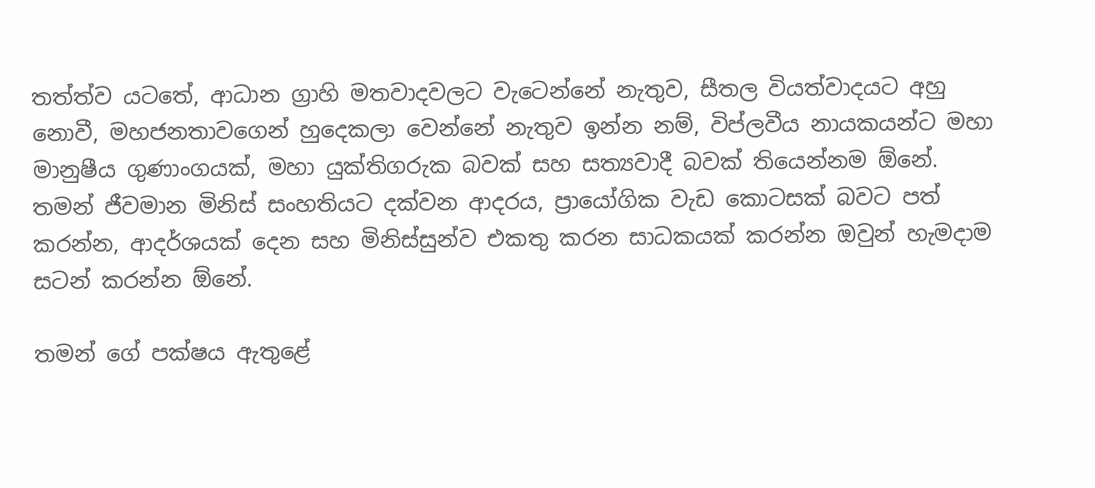තත්ත්ව යටතේ, ආධාන ග්‍රාහි මතවාදවලට වැටෙන්නේ නැතුව, සීතල වියත්වාදයට අහු නොවී, මහජනතාවගෙන් හුදෙකලා වෙන්නේ නැතුව ඉන්න නම්, විප්ලවීය නායකයන්ට මහා මානුෂීය ගුණාංගයක්, මහා යුක්තිගරුක බවක් සහ සත්‍යවාදී බවක් තියෙන්නම ඕනේ. තමන් ජීවමාන මිනිස් සංහතියට දක්වන ආදරය, ප්‍රායෝගික වැඩ කොටසක් බවට පත් කරන්න, ආදර්ශයක් දෙන සහ මිනිස්සුන්ව එකතු කරන සාධකයක් කරන්න ඔවුන් හැමදාම සටන් කරන්න ඕනේ.

තමන් ගේ පක්ෂය ඇතුළේ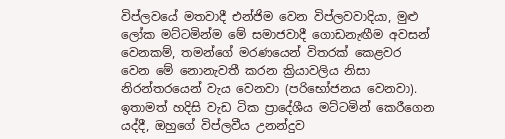විප්ලවයේ මතවාදී එන්ජිම වෙන විප්ලවවාදියා, මුළු ලෝක මට්ටමින්ම මේ සමාජවාදී ගොඩනැඟීම අවසන් වෙනකම්, තමන්ගේ මරණයෙන් විතරක් කෙළවර වෙන මේ නොනැවතී කරන ක්‍රියාවලිය නිසා නිරන්තරයෙන් වැය වෙනවා (පරිභෝජනය වෙනවා). ඉතාමත් හදිසි වැඩ ටික ප්‍රාදේශීය මට්ටමින් කෙරීගෙන යද්දී, ඔහුගේ විප්ලවීය උනන්දුව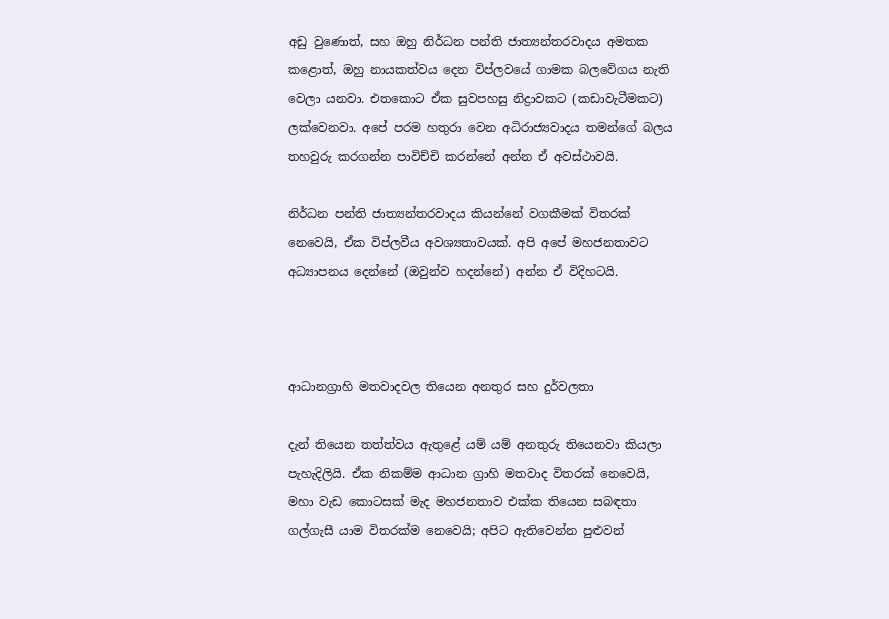අඩු වුණොත්, සහ ඔහු නිර්ධන පන්ති ජාත්‍යන්තරවාදය අමතක කළොත්, ඔහු නායකත්වය දෙන විප්ලවයේ ගාමක බලවේගය නැති වෙලා යනවා. එතකොට ඒක සුවපහසු නිද්‍රාවකට (කඩාවැටීමකට) ලක්වෙනවා. අපේ පරම හතුරා වෙන අධිරාජ්‍යවාදය තමන්ගේ බලය තහවුරු කරගන්න පාවිච්චි කරන්නේ අන්න ඒ අවස්ථාවයි.

නිර්ධන පන්ති ජාත්‍යන්තරවාදය කියන්නේ වගකීමක් විතරක් නෙවෙයි, ඒක විප්ලවීය අවශ්‍යතාවයක්. අපි අපේ මහජනතාවට අධ්‍යාපනය දෙන්නේ (ඔවුන්ව හදන්නේ) අන්න ඒ විදිහටයි.



ආධානග්‍රාහි මතවාදවල තියෙන අනතුර සහ දුර්වලතා

දැන් තියෙන තත්ත්වය ඇතුළේ යම් යම් අනතුරු තියෙනවා කියලා පැහැදිලියි. ඒක නිකම්ම ආධාන ග්‍රාහි මතවාද විතරක් නෙවෙයි, මහා වැඩ කොටසක් මැද මහජනතාව එක්ක තියෙන සබඳතා ගල්ගැසී යාම විතරක්ම නෙවෙයි; අපිට ඇතිවෙන්න පුළුවන්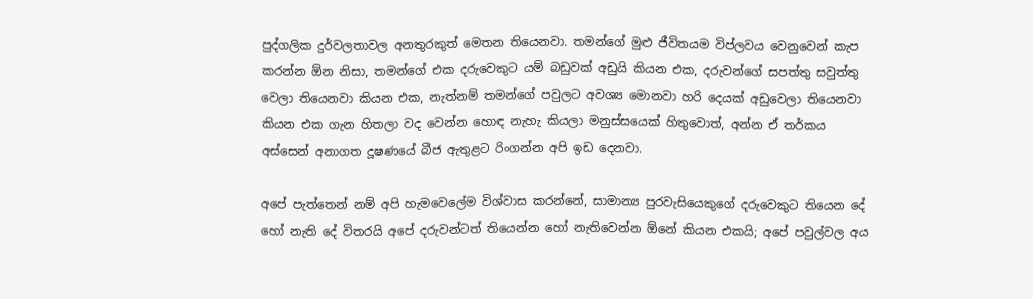පුද්ගලික දුර්වලතාවල අනතුරකුත් මෙතන තියෙනවා. තමන්ගේ මුළු ජීවිතයම විප්ලවය වෙනුවෙන් කැප කරන්න ඕන නිසා, තමන්ගේ එක දරුවෙකුට යම් බඩුවක් අඩුයි කියන එක, දරුවන්ගේ සපත්තු සවුත්තු වෙලා තියෙනවා කියන එක, නැත්නම් තමන්ගේ පවුලට අවශ්‍ය මොනවා හරි දෙයක් අඩුවෙලා තියෙනවා කියන එක ගැන හිතලා වද වෙන්න හොඳ නැහැ කියලා මනුස්සයෙක් හිතුවොත්, අන්න ඒ තර්කය අස්සෙන් අනාගත දූෂණයේ බීජ ඇතුළට රිංගන්න අපි ඉඩ දෙනවා.

අපේ පැත්තෙන් නම් අපි හැමවෙලේම විශ්වාස කරන්නේ, සාමාන්‍ය පුරවැසියෙකුගේ දරුවෙකුට තියෙන දේ හෝ නැති දේ විතරයි අපේ දරුවන්ටත් තියෙන්න හෝ නැතිවෙන්න ඕනේ කියන එකයි; අපේ පවුල්වල අය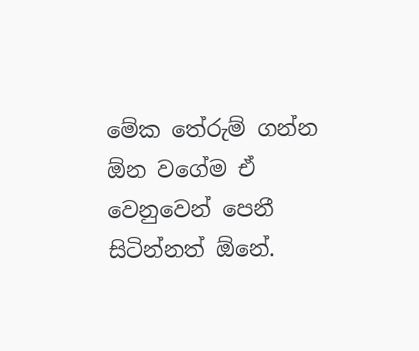මේක තේරුම් ගන්න ඕන වගේම ඒ වෙනුවෙන් පෙනී සිටින්නත් ඕනේ.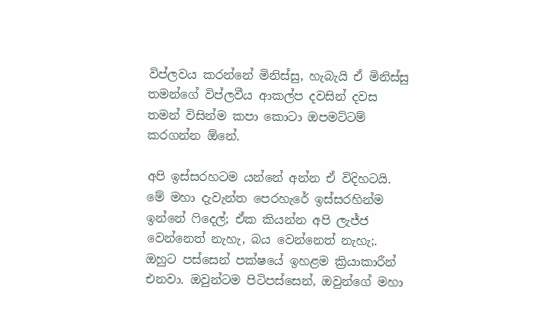විප්ලවය කරන්නේ මිනිස්සු, හැබැයි ඒ මිනිස්සු තමන්ගේ විප්ලවීය ආකල්ප දවසින් දවස තමන් විසින්ම කපා කොටා ඔපමට්ටම් කරගන්න ඕනේ.

අපි ඉස්සරහටම යන්නේ අන්න ඒ විදිහටයි. මේ මහා දැවැන්ත පෙරහැරේ ඉස්සරහින්ම ඉන්නේ ෆිදෙල්; ඒක කියන්න අපි ලැජ්ජ වෙන්නෙත් නැහැ, බය වෙන්නෙත් නැහැ;. ඔහුට පස්සෙන් පක්ෂයේ ඉහළම ක්‍රියාකාරීන් එනවා. ඔවුන්ටම පිටිපස්සෙන්, ඔවුන්ගේ මහා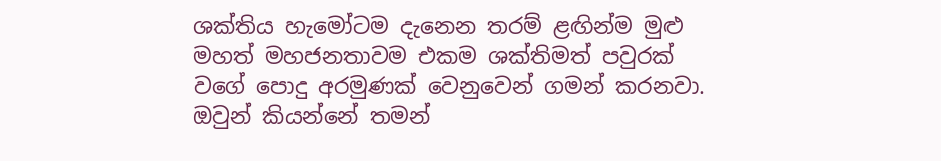ශක්තිය හැමෝටම දැනෙන තරම් ළඟින්ම මුළු මහත් මහජනතාවම එකම ශක්තිමත් පවුරක් වගේ පොදු අරමුණක් වෙනුවෙන් ගමන් කරනවා. ඔවුන් කියන්නේ තමන්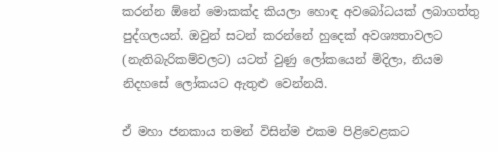කරන්න ඕනේ මොකක්ද කියලා හොඳ අවබෝධයක් ලබාගත්තු පුද්ගලයන්. ඔවුන් සටන් කරන්නේ හුදෙක් අවශ්‍යතාවලට (නැතිබැරිකම්වලට) යටත් වුණු ලෝකයෙන් මිදිලා, නියම නිදහසේ ලෝකයට ඇතුළු වෙන්නයි.

ඒ මහා ජනකාය තමන් විසින්ම එකම පිළිවෙළකට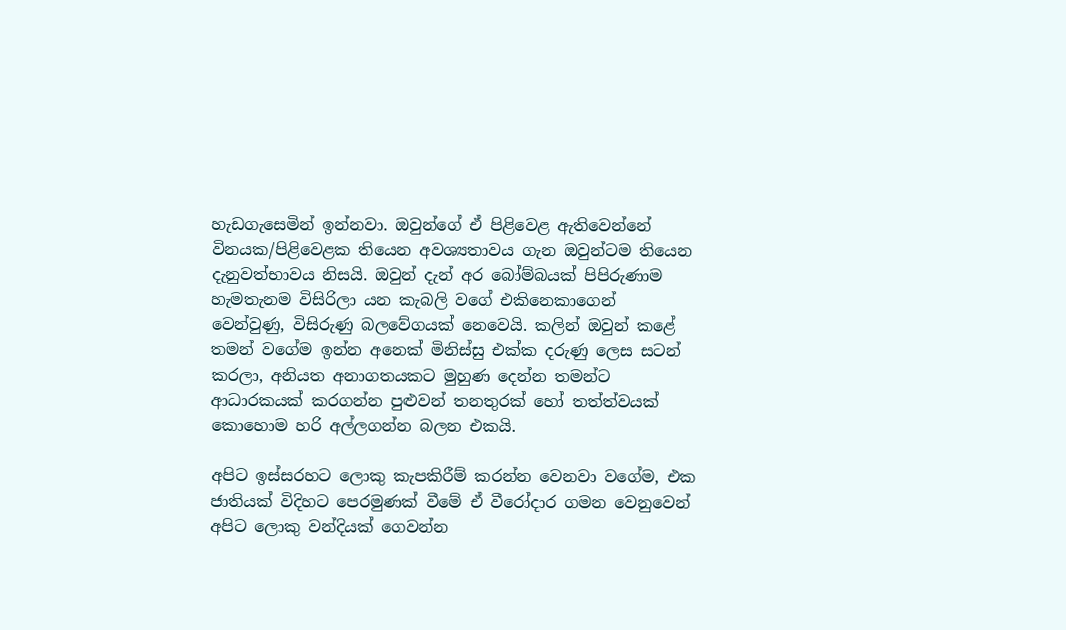හැඩගැසෙමින් ඉන්නවා. ඔවුන්ගේ ඒ පිළිවෙළ ඇතිවෙන්නේ විනයක/පිළිවෙළක තියෙන අවශ්‍යතාවය ගැන ඔවුන්ටම තියෙන දැනුවත්භාවය නිසයි. ඔවුන් දැන් අර බෝම්බයක් පිපිරුණාම හැමතැනම විසිරිලා යන කැබලි වගේ එකිනෙකාගෙන් වෙන්වුණු, විසිරුණු බලවේගයක් නෙවෙයි. කලින් ඔවුන් කළේ තමන් වගේම ඉන්න අනෙක් මිනිස්සු එක්ක දරුණු ලෙස සටන් කරලා, අනියත අනාගතයකට මුහුණ දෙන්න තමන්ට ආධාරකයක් කරගන්න පුළුවන් තනතුරක් හෝ තත්ත්වයක් කොහොම හරි අල්ලගන්න බලන එකයි.

අපිට ඉස්සරහට ලොකු කැපකිරීම් කරන්න වෙනවා වගේම, එක ජාතියක් විදිහට පෙරමුණක් වීමේ ඒ වීරෝදාර ගමන වෙනුවෙන් අපිට ලොකු වන්දියක් ගෙවන්න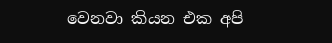වෙනවා කියන එක අපි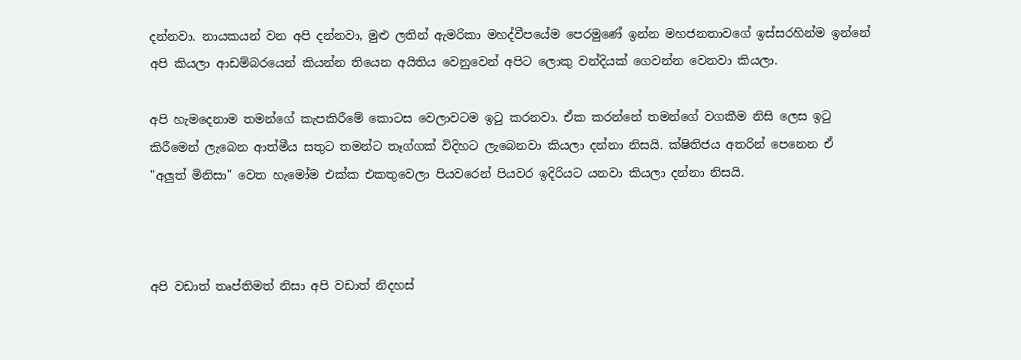දන්නවා. නායකයන් වන අපි දන්නවා, මුළු ලතින් ඇමරිකා මහද්වීපයේම පෙරමුණේ ඉන්න මහජනතාවගේ ඉස්සරහින්ම ඉන්නේ අපි කියලා ආඩම්බරයෙන් කියන්න තියෙන අයිතිය වෙනුවෙන් අපිට ලොකු වන්දියක් ගෙවන්න වෙනවා කියලා.

අපි හැමදෙනාම තමන්ගේ කැපකිරීමේ කොටස වෙලාවටම ඉටු කරනවා. ඒක කරන්නේ තමන්ගේ වගකීම නිසි ලෙස ඉටු කිරීමෙන් ලැබෙන ආත්මීය සතුට තමන්ට තෑග්ගක් විදිහට ලැබෙනවා කියලා දන්නා නිසයි. ක්ෂිතිජය අතරින් පෙනෙන ඒ "අලුත් මිනිසා" වෙත හැමෝම එක්ක එකතුවෙලා පියවරෙන් පියවර ඉදිරියට යනවා කියලා දන්නා නිසයි.



අපි වඩාත් තෘප්තිමත් නිසා අපි වඩාත් නිදහස්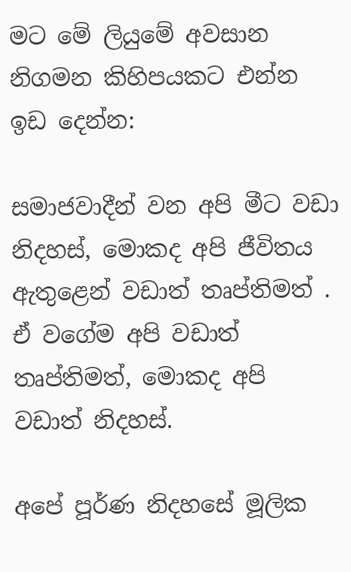මට මේ ලියුමේ අවසාන නිගමන කිහිපයකට එන්න ඉඩ දෙන්න:

සමාජවාදීන් වන අපි මීට වඩා නිදහස්, මොකද අපි ජීවිතය ඇතුළෙන් වඩාත් තෘප්තිමත් . ඒ වගේම අපි වඩාත් තෘප්තිමත්, මොකද අපි වඩාත් නිදහස්.

අපේ පූර්ණ නිදහසේ මූලික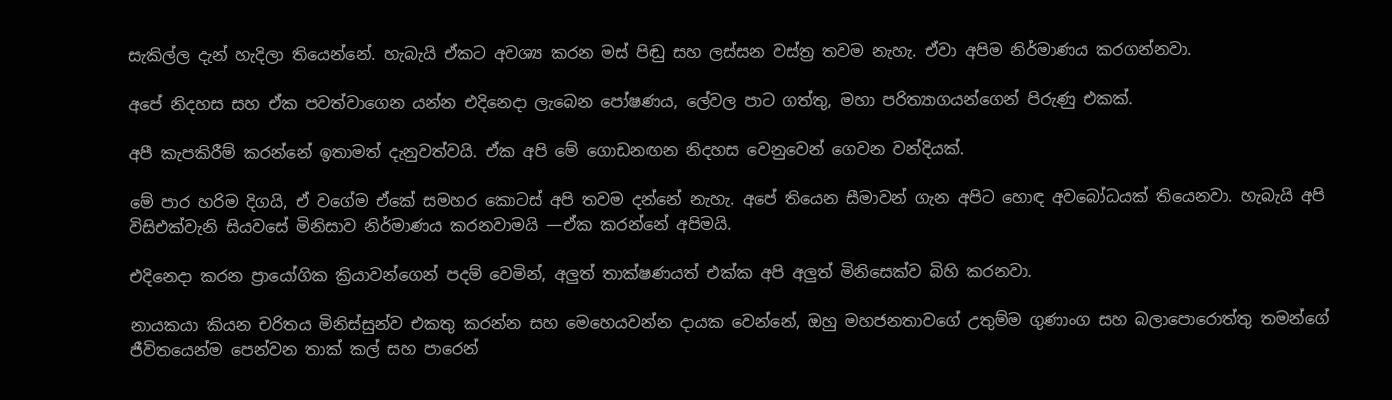සැකිල්ල දැන් හැදිලා තියෙන්නේ. හැබැයි ඒකට අවශ්‍ය කරන මස් පිඬු සහ ලස්සන වස්ත්‍ර තවම නැහැ. ඒවා අපිම නිර්මාණය කරගන්නවා.

අපේ නිදහස සහ ඒක පවත්වාගෙන යන්න එදිනෙදා ලැබෙන පෝෂණය, ලේවල පාට ගත්තු, මහා පරිත්‍යාගයන්ගෙන් පිරුණු එකක්.

අපී කැපකිරීම් කරන්නේ ඉතාමත් දැනුවත්වයි. ඒක අපි මේ ගොඩනඟන නිදහස වෙනුවෙන් ගෙවන වන්දියක්.

මේ පාර හරිම දිගයි, ඒ වගේම ඒකේ සමහර කොටස් අපි තවම දන්නේ නැහැ. අපේ තියෙන සීමාවන් ගැන අපිට හොඳ අවබෝධයක් තියෙනවා. හැබැයි අපි විසිඑක්වැනි සියවසේ මිනිසාව නිර්මාණය කරනවාමයි —ඒක කරන්නේ අපිමයි.

එදිනෙදා කරන ප්‍රායෝගික ක්‍රියාවන්ගෙන් පදම් වෙමින්, අලුත් තාක්ෂණයත් එක්ක අපි අලුත් මිනිසෙක්ව බිහි කරනවා.

නායකයා කියන චරිතය මිනිස්සුන්ව එකතු කරන්න සහ මෙහෙයවන්න දායක වෙන්නේ, ඔහු මහජනතාවගේ උතුම්ම ගුණාංග සහ බලාපොරොත්තු තමන්ගේ ජීවිතයෙන්ම පෙන්වන තාක් කල් සහ පාරෙන්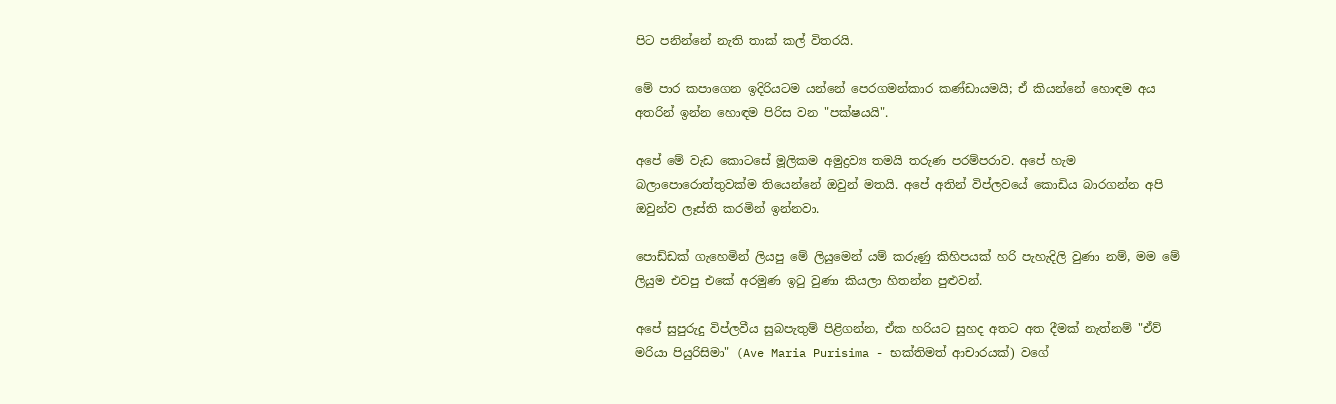පිට පනින්නේ නැති තාක් කල් විතරයි.

මේ පාර කපාගෙන ඉදිරියටම යන්නේ පෙරගමන්කාර කණ්ඩායමයි; ඒ කියන්නේ හොඳම අය අතරින් ඉන්න හොඳම පිරිස වන "පක්ෂයයි".

අපේ මේ වැඩ කොටසේ මූලිකම අමුද්‍රව්‍ය තමයි තරුණ පරම්පරාව. අපේ හැම බලාපොරොත්තුවක්ම තියෙන්නේ ඔවුන් මතයි. අපේ අතින් විප්ලවයේ කොඩිය බාරගන්න අපි ඔවුන්ව ලෑස්ති කරමින් ඉන්නවා.

පොඩ්ඩක් ගැහෙමින් ලියපු මේ ලියුමෙන් යම් කරුණු කිහිපයක් හරි පැහැදිලි වුණා නම්, මම මේ ලියුම එවපු එකේ අරමුණ ඉටු වුණා කියලා හිතන්න පුළුවන්.

අපේ සුපුරුදු විප්ලවීය සුබපැතුම් පිළිගන්න, ඒක හරියට සුහද අතට අත දීමක් නැත්නම් "ඒව් මරියා පියුරිසිමා" (Ave Maria Purisima - භක්තිමත් ආචාරයක්) වගේ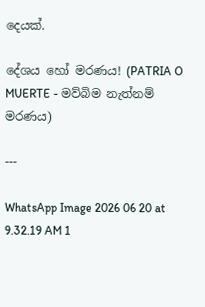දෙයක්.

දේශය හෝ මරණය! (PATRIA O MUERTE - මව්බිම නැත්නම් මරණය)

---

WhatsApp Image 2026 06 20 at 9.32.19 AM 1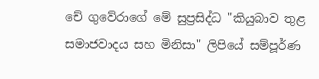චේ ගුවේරාගේ මේ සුප්‍රසිද්ධ "කියුබාව තුළ සමාජවාදය සහ මිනිසා" ලිපියේ සම්පූර්ණ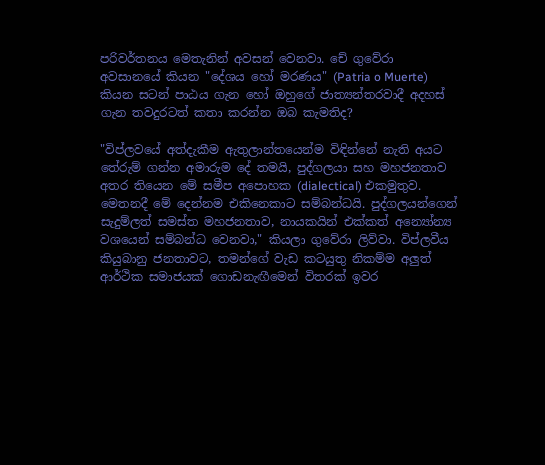පරිවර්තනය මෙතැනින් අවසන් වෙනවා. චේ ගුවේරා අවසානයේ කියන "දේශය හෝ මරණය" (Patria o Muerte) කියන සටන් පාඨය ගැන හෝ ඔහුගේ ජාත්‍යන්තරවාදී අදහස් ගැන තවදුරටත් කතා කරන්න ඔබ කැමතිද?

"විප්ලවයේ අත්දැකීම ඇතුලාන්තයෙන්ම විඳින්නේ නැති අයට තේරුම් ගන්න අමාරුම දේ තමයි, පුද්ගලයා සහ මහජනතාව අතර තියෙන මේ සමීප අපොහක (dialectical) එකමුතුව. මෙතනදී මේ දෙන්නම එකිනෙකාට සම්බන්ධයි. පුද්ගලයන්ගෙන් සැදුම්ලත් සමස්ත මහජනතාව, නායකයින් එක්කත් අන්‍යෝන්‍ය වශයෙන් සම්බන්ධ වෙනවා," කියලා ගුවේරා ලිව්වා. විප්ලවීය කියුබානු ජනතාවට, තමන්ගේ වැඩ කටයුතු නිකම්ම අලුත් ආර්ථික සමාජයක් ගොඩනැඟීමෙන් විතරක් ඉවර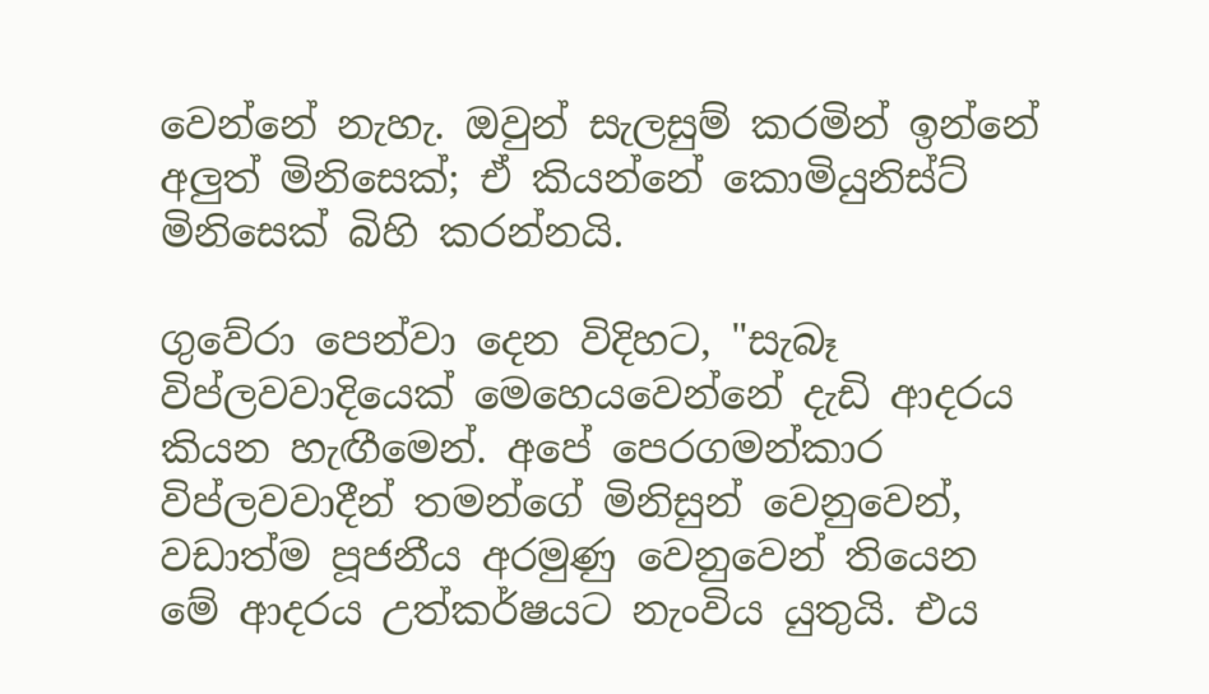වෙන්නේ නැහැ. ඔවුන් සැලසුම් කරමින් ඉන්නේ අලුත් මිනිසෙක්; ඒ කියන්නේ කොමියුනිස්ට් මිනිසෙක් බිහි කරන්නයි.

ගුවේරා පෙන්වා දෙන විදිහට, "සැබෑ විප්ලවවාදියෙක් මෙහෙයවෙන්නේ දැඩි ආදරය කියන හැඟීමෙන්. අපේ පෙරගමන්කාර විප්ලවවාදීන් තමන්ගේ මිනිසුන් වෙනුවෙන්, වඩාත්ම පූජනීය අරමුණු වෙනුවෙන් තියෙන මේ ආදරය උත්කර්ෂයට නැංවිය යුතුයි. එය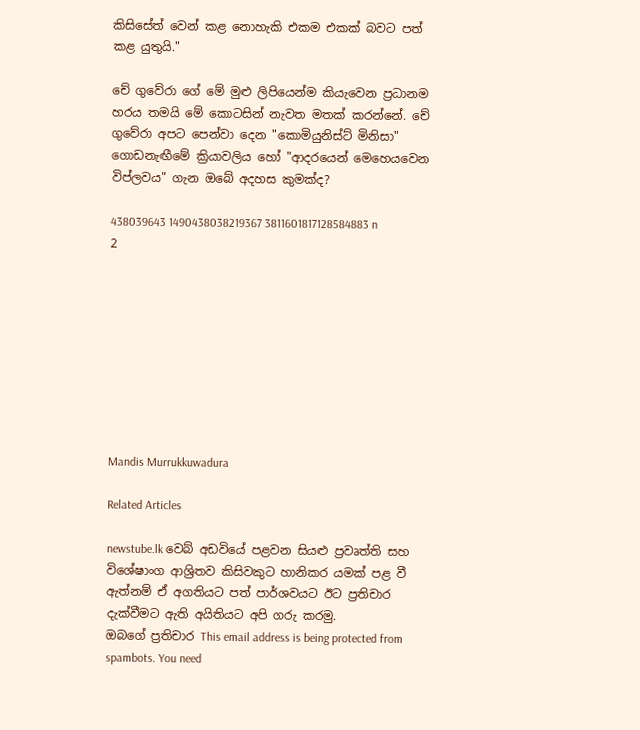කිසිසේත් වෙන් කළ නොහැකි එකම එකක් බවට පත් කළ යුතුයි."

චේ ගුවේරා ගේ මේ මුළු ලිපියෙන්ම කියැවෙන ප්‍රධානම හරය තමයි මේ කොටසින් නැවත මතක් කරන්නේ. චේ ගුවේරා අපට පෙන්වා දෙන "කොමියුනිස්ට් මිනිසා" ගොඩනැඟීමේ ක්‍රියාවලිය හෝ "ආදරයෙන් මෙහෙයවෙන විප්ලවය" ගැන ඔබේ අදහස කුමක්ද?

438039643 1490438038219367 3811601817128584883 n 2









Mandis Murrukkuwadura

Related Articles

newstube.lk වෙබ් අඩවියේ පළවන සියළු ප්‍රවෘත්ති සහ විශේෂාංග ආශ්‍රිතව කිසිවකුට හානිකර යමක් පළ වී ඇත්නම් ඒ අගතියට පත් පාර්ශවයට ඊට ප්‍රතිචාර දැක්වීමට ඇති අයිතියට අපි ගරු කරමු.
ඔබගේ ප්‍රතිචාර This email address is being protected from spambots. You need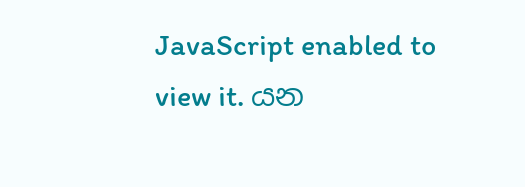JavaScript enabled to view it. යන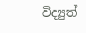විද්‍යුත්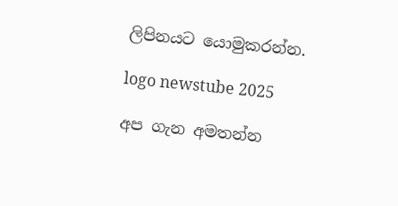ලිපිනයට යොමුකරන්න.

logo newstube 2025

අප ගැන අමතන්න